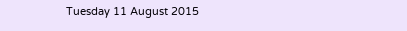Tuesday 11 August 2015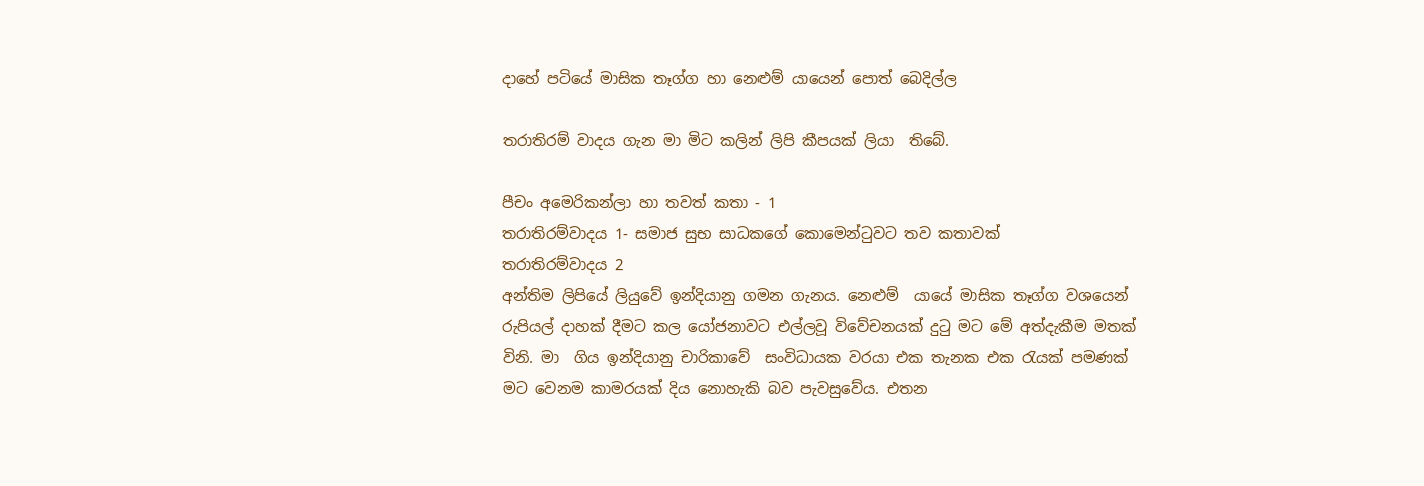දාහේ පටියේ මාසික තෑග්ග හා නෙළුම් යායෙන් පොත් බෙදිල්ල

තරාතිරම් වාදය ගැන මා මිට කලින් ලිපි කීපයක් ලියා  තිබේ.

පීචං අමෙරිකන්ලා හා තවත් කතා - 1
තරාතිරම්වාදය 1- සමාජ සුභ සාධකගේ කොමෙන්ටුවට තව කතාවක්
තරාතිරම්වාදය 2
අන්තිම ලිපියේ ලියුවේ ඉන්දියානු ගමන ගැනය. නෙළුම්  යායේ මාසික තෑග්ග වශයෙන් රුපියල් දාහක් දීමට කල යෝජනාවට එල්ලවූ විවේචනයක් දුටු මට මේ අත්දැකීම මතක් විනි. මා  ගිය ඉන්දියානු චාරිකාවේ  සංවිධායක වරයා එක තැනක එක රැයක් පමණක් මට වෙනම කාමරයක් දිය නොහැකි බව පැවසුවේය. එතන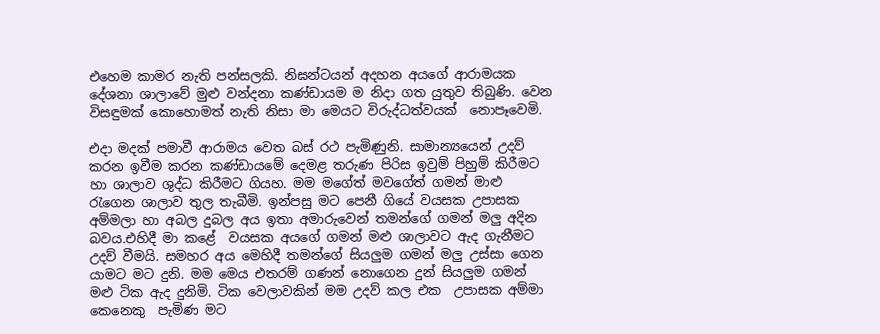එහෙම කාමර නැති පන්සලකි. නිඝන්ටයන් අදහන අයගේ ආරාමයක දේශනා ශාලාවේ මුළු වන්දනා කණ්ඩායම ම නිදා ගත යුතුව තිබුණි. වෙන විසඳුමක් කොහොමත් නැති නිසා මා මෙයට විරුද්ධත්වයක්  නොපෑවෙමි.

එදා මදක් පමාවී ආරාමය වෙත බස් රථ පැමිණුනි. සාමාන්‍යයෙන් උදව් කරන ඉවීම කරන කණ්ඩායමේ දෙමළ තරුණ පිරිස ඉවුම් පිහුම් කිරීමට හා ශාලාව ශුද්ධ කිරීමට ගියහ. මම මගේත් මවගේත් ගමන් මාළු  රැගෙන ශාලාව තුල තැබීමි. ඉන්පසු මට පෙනී ගියේ වයසක උපාසක අම්මලා හා අබල දුබල අය ඉතා අමාරුවෙන් තමන්ගේ ගමන් මලු අදින බවය.එහිදී මා කළේ  වයසක අයගේ ගමන් මළු ශාලාවට ඇද ගැනීමට උදව් වීමයි. සමහර අය මෙහිදී තමන්ගේ සියලුම ගමන් මලු උස්සා ගෙන යාමට මට දුනි. මම මෙය එතරම් ගණන් නොගෙන දුන් සියලුම ගමන් මළු ටික ඇද දුනිමි. ටික වෙලාවකින් මම උදව් කල එක  උපාසක අම්මා කෙනෙකු  පැමිණ මට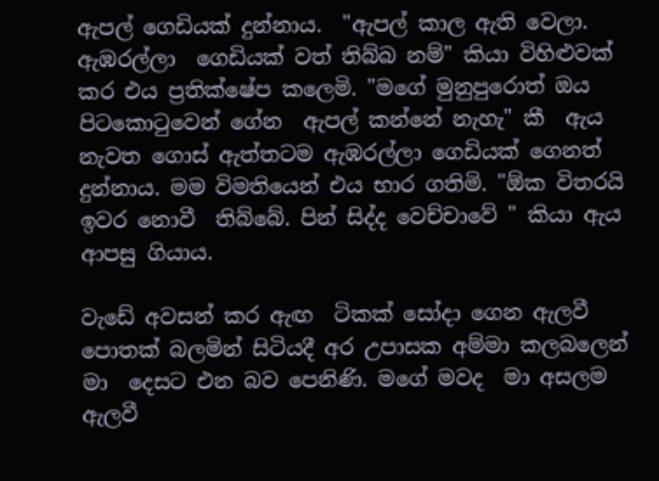ඇපල් ගෙඩියක් දුන්නාය.  "ඇපල් කාල ඇති වෙලා. ඇඹරල්ලා  ගෙඩියක් වත් තිබ්බ නම්" කියා විහිළුවක් කර එය ප්‍රතික්ෂේප කලෙමි. "මගේ මුනුපුරොත් ඔය පිටකොටුවෙන් ගේන  ඇපල් කන්නේ නැහැ" කී  ඇය නැවත ගොස් ඇත්තටම ඇඹරල්ලා ගෙඩියක් ගෙනත් දුන්නාය. මම විමතියෙන් එය භාර ගතිමි. "ඕක විතරයි ඉවර නොවී  තිබ්බේ. පින් සිද්ද වෙච්චාවේ " කියා ඇය ආපසු ගියාය.

වැඩේ අවසන් කර ඇඟ  ටිකක් සෝදා ගෙන ඇලවී පොතක් බලමින් සිටියදී අර උපාසක අම්මා කලබලෙන් මා  දෙසට එන බව පෙනිණි. මගේ මවද  මා අසලම ඇලවී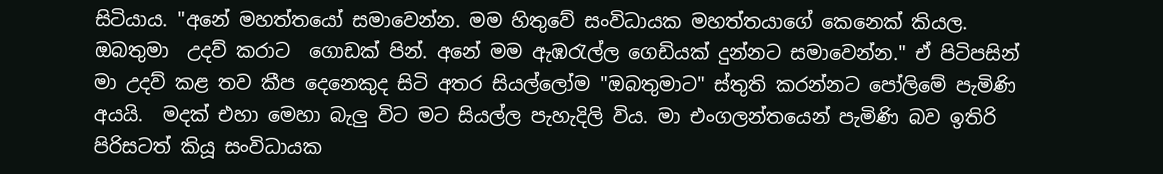සිටියාය. "අනේ මහත්තයෝ සමාවෙන්න. මම හිතුවේ සංවිධායක මහත්තයාගේ කෙනෙක් කියල. ඔබතුමා  උදව් කරාට  ගොඩක් පින්. අනේ මම ඇඹරැල්ල ගෙඩියක් දුන්නට සමාවෙන්න." ඒ පිටිපසින් මා උදව් කළ තව කීප දෙනෙකුද සිටි අතර සියල්ලෝම "ඔබතුමාට" ස්තුති කරන්නට පෝලිමේ පැමිණි අයයි.  මදක් එහා මෙහා බැලු විට මට සියල්ල පැහැදිලි විය. මා එංගලන්තයෙන් පැමිණි බව ඉතිරි පිරිසටත් කියූ සංවිධායක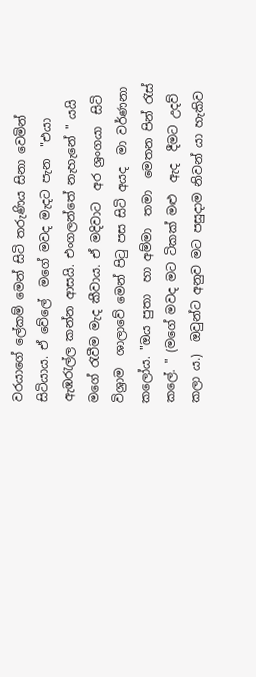වරයාගේ ලේකම් මෙන් සිටි තරුණිය සිනා වෙමින් සිටියාය. ඒ වේලේ  මගේ මවද මැදට පැන  "එයා  ඇඹරැල්ල කන්න ආසයි. එංගලන්තේ නැහැනේ " යයි මගේ රැවීම මැද කීවාය. ඒ මදිවාට  අර ශ්‍රංගයා  සිටි විශ්‍රාම  ශාලාවේ මෙන් පිටු පස සිටි අයද  මා වර්ණනා කලෝය. "ඔය පුතා  හා අම්මා  තමා  මෙතන පින් රැස්  කලේ. " (මගේ මවද මට ටිකක් මළු  ඇද  දීමට උදව් කලා ය.)  ඔවුන්ට අනුව මට පසුදාම නිවන් යා හැකිව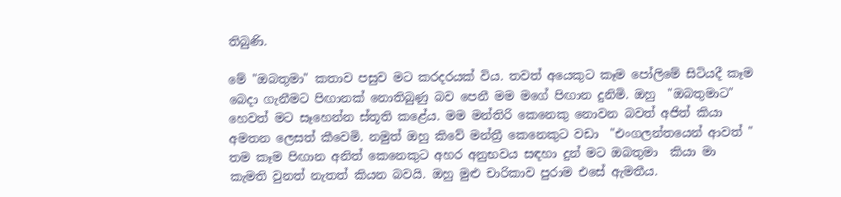තිබුණි.

මේ "ඔබතුමා" කතාව පසුව මට කරදරයක් විය. තවත් අයෙකුට කෑම පෝලිමේ සිටියදී කෑම බෙදා ගැනීමට පිඟානක් නොතිබුණු බව පෙනී මම මගේ පිඟාන දුනිමි. ඔහු  "ඔබතුමාට" හෙවත් මට සෑහෙන්න ස්තූති කළේය. මම මන්තිරි කෙනෙකු නොවන බවත් අජිත් කියා අමතන ලෙසත් කීවෙමි. නමුත් ඔහු කිවේ මන්ත්‍රී කෙනෙකුට වඩා  "එංගලන්තයෙන් ආවත් " තම කෑම පිඟාන අනිත් කෙනෙකුට අහර අනුභවය සඳහා දුන් මට ඔබතුමා  කියා මා  කැමති වුනත් නැතත් කියන බවයි. ඔහු මුළු චාරිකාව පුරාම එසේ ඇමතීය.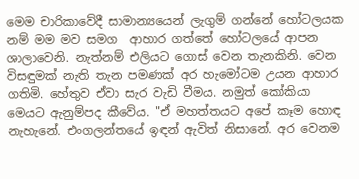මෙම චාරිකාවේදී සාමාන්‍යයෙන් ලැගුම් ගන්නේ හෝටලයක නම් මම මව සමග  ආහාර ගත්තේ හෝටලයේ ආපන ශාලාවෙනි. නැත්නම් එලියට ගොස් වෙන තැනකිනි. වෙන විසඳුමක් නැති තැන පමණක් අර හැමෝටම උයන ආහාර ගතිමි. හේතුව ඒවා සැර වැඩි වීමය. නමුත් කෝකියා මෙයට ඇනුම්පද කීවේය. "ඒ මහත්තයට අපේ කෑම හොඳ නැහැනේ. එංගලන්තයේ ඉඳන් ඇවිත් නිසානේ. අර වෙනම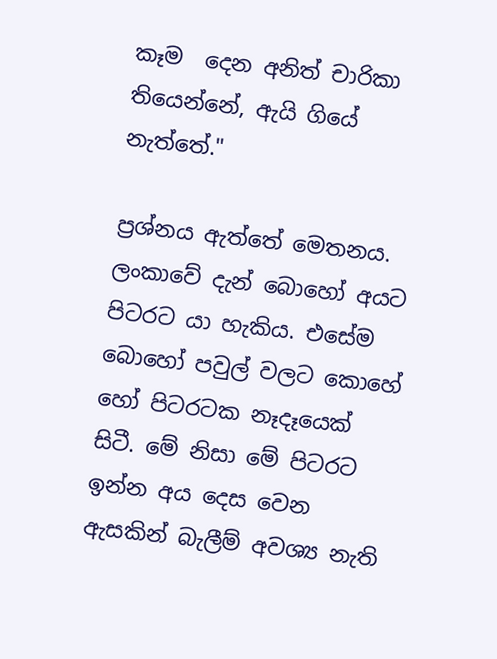කෑම  දෙන අනිත් චාරිකා තියෙන්නේ, ඇයි ගියේ නැත්තේ."

ප්‍රශ්නය ඇත්තේ මෙතනය. ලංකාවේ දැන් බොහෝ අයට  පිටරට යා හැකිය. එසේම බොහෝ පවුල් වලට කොහේ  හෝ පිටරටක නෑදෑයෙක් සිටී. මේ නිසා මේ පිටරට ඉන්න අය දෙස වෙන ඇසකින් බැලීම් අවශ්‍ය නැති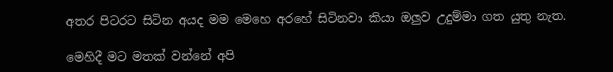අතර පිටරට සිටින අයද මම මෙහෙ අරහේ සිටිනවා කියා ඔලුව උදුම්මා ගත යුතු නැත.

මෙහිදී මට මතක් වන්නේ අපි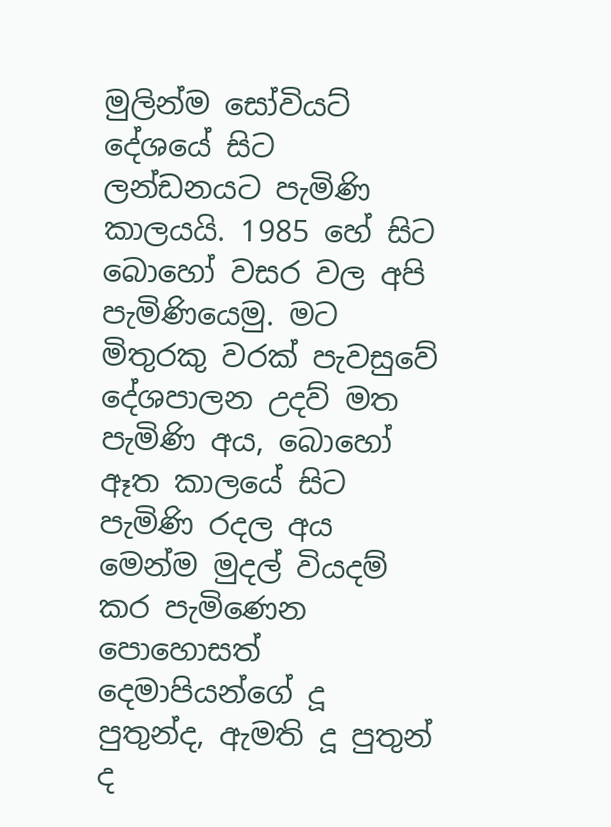මුලින්ම සෝවියට් දේශයේ සිට ලන්ඩනයට පැමිණි කාලයයි. 1985 හේ සිට බොහෝ වසර වල අපි පැමිණියෙමු. මට මිතුරකු වරක් පැවසුවේ දේශපාලන උදව් මත පැමිණි අය, බොහෝ ඈත කාලයේ සිට පැමිණි රදල අය මෙන්ම මුදල් වියදම් කර පැමිණෙන පොහොසත් දෙමාපියන්ගේ දූ  පුතුන්ද, ඇමති දූ පුතුන් ද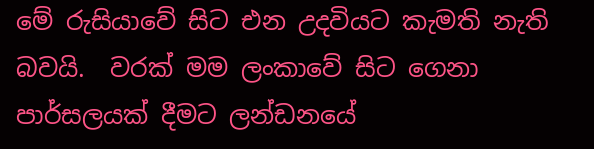මේ රුසියාවේ සිට එන උදවියට කැමති නැති බවයි.  වරක් මම ලංකාවේ සිට ගෙනා   පාර්සලයක් දීමට ලන්ඩනයේ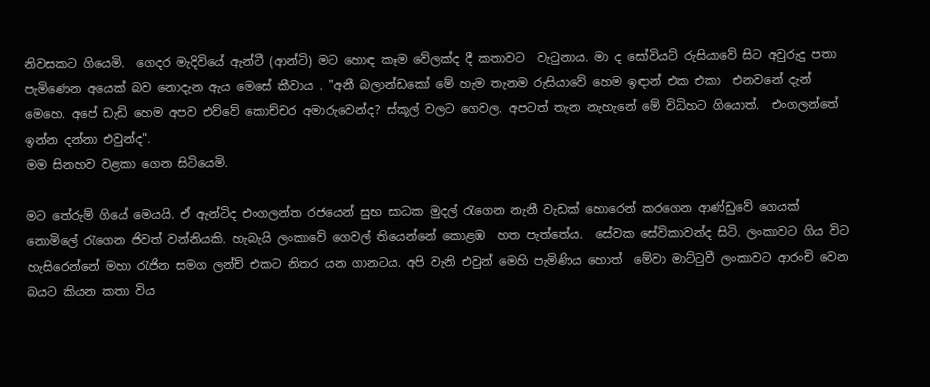නිවසකට ගියෙමි.  ගෙදර මැදිවියේ ඇන්ටී (ආන්ටි) මට හොඳ කෑම වේලක්ද දී කතාවට  වැටුනාය. මා ද සෝවියට් රුසියාවේ සිට අවුරුදු පතා පැමිණෙන අයෙක් බව නොදැන ඇය මෙසේ කීවාය . "අනී බලාන්ඩකෝ මේ හැම තැනම රුසියාවේ හෙම ඉඳාන් එක එකා  එනවනේ දැන් මෙහෙ. අපේ ඩැඩි හෙම අපව එව්වේ කොච්චර අමාරුවෙන්ද? ස්කූල් වලට ගෙවල. අපටත් තැන නැහැනේ මේ විධිහට ගියොත්.  එංගලන්තේ ඉන්න දන්නා එවුන්ද".
මම සිනහව වළකා ගෙන සිටියෙමි.

මට තේරුම් ගියේ මෙයයි. ඒ ඇන්ටිද එංගලන්ත රජයෙන් සුභ සාධක මුදල් රැගෙන නැනී වැඩක් හොරෙන් කරගෙන ආණ්ඩුවේ ගෙයක් නොමිලේ රැගෙන ජිවත් වන්නියකි. හැබැයි ලංකාවේ ගෙවල් තියෙන්නේ කොළඹ  හත පැත්තේය.  සේවක සේවිකාවන්ද සිටි. ලංකාවට ගිය විට හැසිරෙන්නේ මහා රැජින සමග ලන්ච් එකට නිතර යන ගානටය. අපි වැනි එවුන් මෙහි පැමිණිය හොත්  මේවා මාට්ටුවී ලංකාවට ආරංචි වෙන බයට කියන කතා විය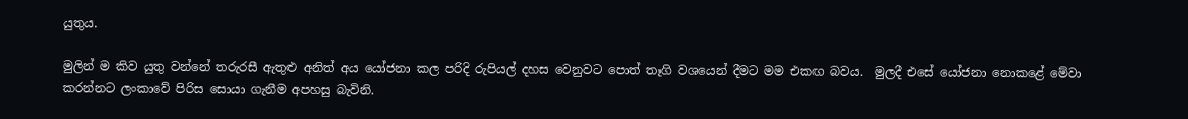යුතුය.

මුලින් ම කිව යුතු වන්නේ තරුරසී ඇතුළු අනිත් අය යෝජනා කල පරිදි රුපියල් දහස වෙනුවට පොත් තෑගි වශයෙන් දීමට මම එකඟ බවය.  මුලදී එසේ යෝජනා නොකළේ මේවා කරන්නට ලංකාවේ පිරිස සොයා ගැනීම අපහසු බැවිනි.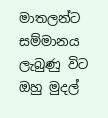මාතලන්ට සම්මානය ලැබුණු විට ඔහු මුදල්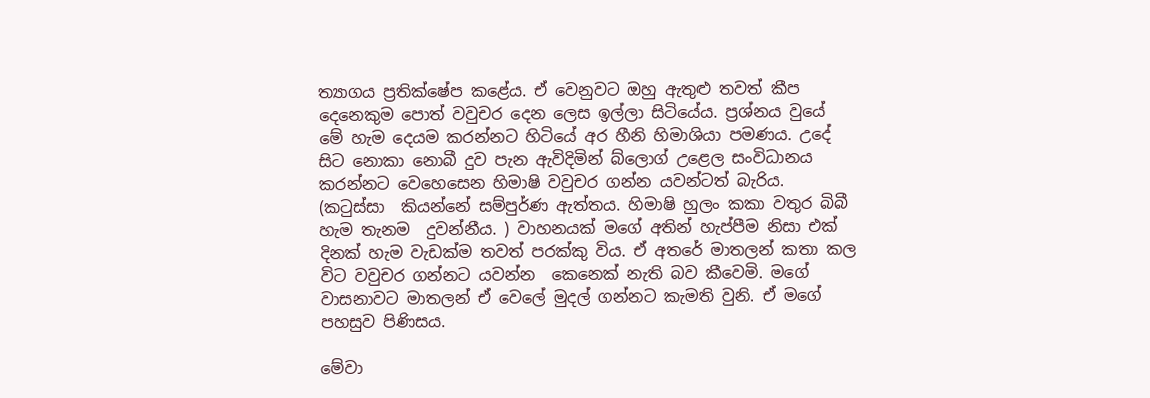ත්‍යාගය ප්‍රතික්ෂේප කළේය. ඒ වෙනුවට ඔහු ඇතුළු තවත් කීප දෙනෙකුම පොත් වවුචර දෙන ලෙස ඉල්ලා සිටියේය. ප්‍රශ්නය වුයේ මේ හැම දෙයම කරන්නට හිටියේ අර හීනි හිමාශියා පමණය. උදේ සිට නොකා නොබී දුව පැන ඇවිදිමින් බ්ලොග් උළෙල සංවිධානය කරන්නට වෙහෙසෙන හිමාෂි වවුචර ගන්න යවන්ටත් බැරිය.  (කටුස්සා  කියන්නේ සම්පුර්ණ ඇත්තය. හිමාෂි හුලං කකා වතුර බිබී හැම තැනම  දුවන්නීය. ) වාහනයක් මගේ අතින් හැප්පීම නිසා එක් දිනක් හැම වැඩක්ම තවත් පරක්කු විය. ඒ අතරේ මාතලන් කතා කල විට වවුචර ගන්නට යවන්න  කෙනෙක් නැති බව කීවෙමි. මගේ වාසනාවට මාතලන් ඒ වෙලේ මුදල් ගන්නට කැමති වුනි. ඒ මගේ පහසුව පිණිසය.

මේවා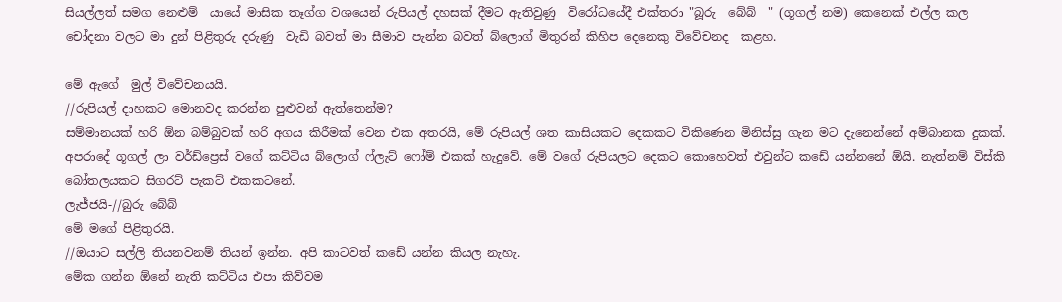සියල්ලත් සමග නෙළුම්  යායේ මාසික තෑග්ග වශයෙන් රුපියල් දහසක් දීමට ඇතිවුණු  විරෝධයේදී එක්තරා "බූරු  බේබ්  " (ගූගල් නම) කෙනෙක් එල්ල කල චෝදනා වලට මා දුන් පිළිතුරු දරුණු  වැඩි බවත් මා සීමාව පැන්න බවත් බ්ලොග් මිතුරන් කිහිප දෙනෙකු විවේචනද  කළහ.

මේ ඇගේ  මුල් විවේචනයයි.
//රුපියල් දාහකට මොනවද කරන්න පුළුවන් ඇත්තෙන්ම?
සම්මානයක් හරි ඕන බම්බුවක් හරි අගය කිරීමක් වෙන එක අතරයි, මේ රුපියල් ශත කාසියකට දෙකකට විකිණෙන මිනිස්සු ගැන මට දැනෙන්නේ අම්බානක දුකක්.
අපරාදේ ගූගල් ලා වර්ඩ්ප්‍රෙස් වගේ කට්ටිය බ්ලොග් ෆ්ලැට් ෆෝම් එකක් හැදුවේ. මේ වගේ රුපියලට දෙකට කොහෙවත් එවුන්ට කඩේ යන්නනේ ඕයි. නැත්නම් විස්කි බෝතලයකට සිගරට් පැකට් එකකටනේ.
ලැජ්ජයි-//බුරු බේබ්
මේ මගේ පිළිතුරයි.
//ඔයාට සල්ලි තියනවනම් තියන් ඉන්න. අපි කාටවත් කඩේ යන්න කියල නැහැ.
මේක ගන්න ඕනේ නැති කට්ටිය එපා කිව්වම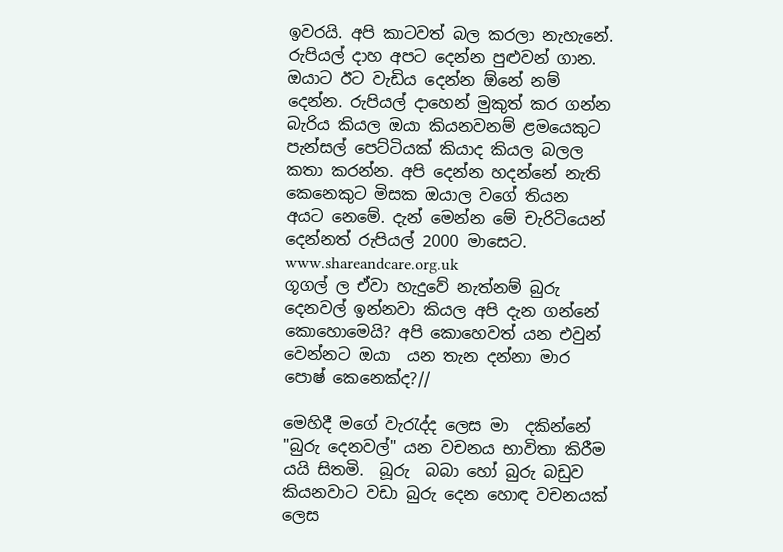ඉවරයි. අපි කාටවත් බල කරලා නැහැනේ. රුපියල් දාහ අපට දෙන්න පුළුවන් ගාන. ඔයාට ඊට වැඩිය දෙන්න ඕනේ නම් දෙන්න. රුපියල් දාහෙන් මුකුත් කර ගන්න බැරිය කියල ඔයා කියනවනම් ළමයෙකුට පැන්සල් පෙට්ටියක් කියාද කියල බලල කතා කරන්න. අපි දෙන්න හදන්නේ නැති කෙනෙකුට මිසක ඔයාල වගේ තියන අයට නෙමේ. දැන් මෙන්න මේ චැරිටියෙන් දෙන්නත් රුපියල් 2000 මාසෙට. www.shareandcare.org.uk
ගූගල් ල ඒවා හැදුවේ නැත්නම් බුරු දෙනවල් ඉන්නවා කියල අපි දැන ගන්නේ කොහොමෙයි? අපි කොහෙවත් යන එවුන් වෙන්නට ඔයා  යන තැන දන්නා මාර පොෂ් කෙනෙක්ද?//

මෙහිදී මගේ වැරැද්ද ලෙස මා  දකින්නේ "බුරු දෙනවල්" යන වචනය භාවිතා කිරීම යයි සිතමි.  බූරු  බබා හෝ බුරු බඩුව කියනවාට වඩා බුරු දෙන හොඳ වචනයක් ලෙස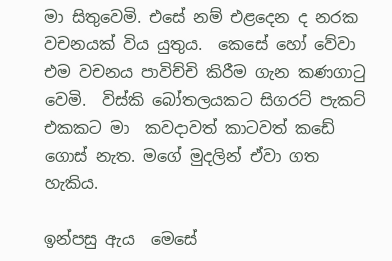මා සිතුවෙමි. එසේ නම් එළදෙන ද නරක වචනයක් විය යුතුය.  කෙසේ හෝ වේවා එම වචනය පාවිච්චි කිරීම ගැන කණගාටු වෙමි.  විස්කි බෝතලයකට සිගරට් පැකට් එකකට මා  කවදාවත් කාටවත් කඩේ ගොස් නැත. මගේ මුදලින් ඒවා ගත හැකිය.

ඉන්පසු ඇය  මෙසේ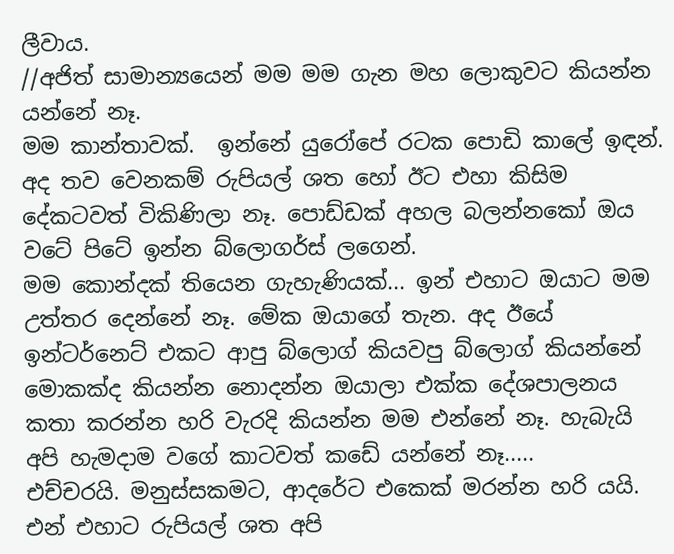ලීවාය.
//අජිත් සාමාන්‍යයෙන් මම මම ගැන මහ ලොකුවට කියන්න යන්නේ නෑ.
මම කාන්තාවක්.  ඉන්නේ යුරෝපේ රටක පොඩි කාලේ ඉඳන්. අද තව වෙනකම් රුපියල් ශත හෝ ඊට එහා කිසිම දේකටවත් විකිණිලා නෑ. පොඩ්ඩක් අහල බලන්නකෝ ඔය වටේ පිටේ ඉන්න බ්ලොගර්ස් ලගෙන්.
මම කොන්දක් තියෙන ගැහැණියක්... ඉන් එහාට ඔයාට මම උත්තර දෙන්නේ නෑ. මේක ඔයාගේ තැන. අද ඊයේ ඉන්ටර්නෙට් එකට ආපු බ්ලොග් කියවපු බ්ලොග් කියන්නේ මොකක්ද කියන්න නොදන්න ඔයාලා එක්ක දේශපාලනය කතා කරන්න හරි වැරදි කියන්න මම එන්නේ නෑ. හැබැයි අපි හැමදාම වගේ කාටවත් කඩේ යන්නේ නෑ.....
එච්චරයි. මනුස්සකමට, ආදරේට එකෙක් මරන්න හරි යයි. එන් එහාට රුපියල් ශත අපි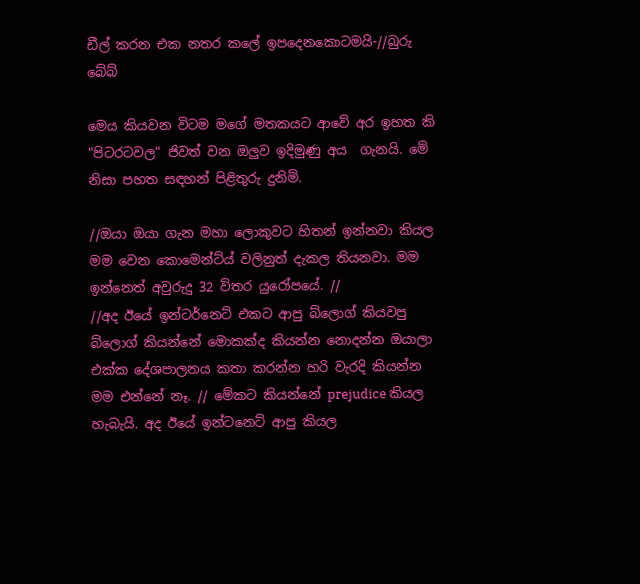ඩීල් කරන එක නතර කලේ ඉපදෙනකොටමයි-//බුරු බේබ්

මෙය කියවන විටම මගේ මතකයට ආවේ අර ඉහත කි "පිටරටවල" ජිවත් වන ඔලුව ඉදිමුණු අය  ගැනයි. මේ නිසා පහත සඳහන් පිළිතුරු දුනිමි.

//ඔයා ඔයා ගැන මහා ලොකුවට හිතන් ඉන්නවා කියල මම වෙන කොමෙන්ට්ය් වලිනුත් දැකල තියනවා. මම ඉන්නෙත් අවුරුදු 32 විතර යුරෝපයේ. //
//අද ඊයේ ඉන්ටර්නෙට් එකට ආපු බ්ලොග් කියවපු බ්ලොග් කියන්නේ මොකක්ද කියන්න නොදන්න ඔයාලා එක්ක දේශපාලනය කතා කරන්න හරි වැරදි කියන්න මම එන්නේ නෑ. // මේකට කියන්නේ prejudice කියල හැබැයි. අද ඊයේ ඉන්ටනෙට් ආපු කියල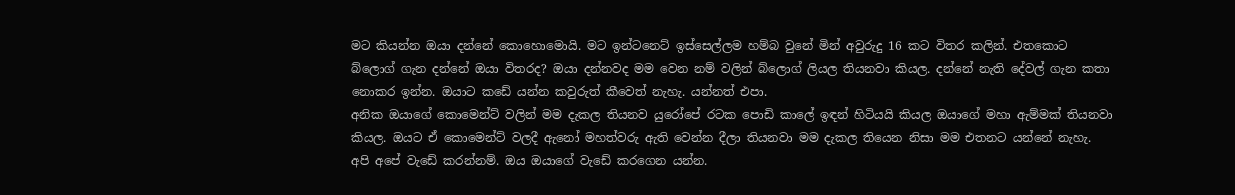මට කියන්න ඔයා දන්නේ කොහොමොයි. මට ඉන්ටනෙට් ඉස්සෙල්ලම හම්බ වුනේ මින් අවුරුදු 16 කට විතර කලින්. එතකොට බ්ලොග් ගැන දන්නේ ඔයා විතරද? ඔයා දන්නවද මම වෙන නම් වලින් බ්ලොග් ලියල තියනවා කියල. දන්නේ නැති දේවල් ගැන කතා නොකර ඉන්න. ඔයාට කඩේ යන්න කවුරුත් කීවෙත් නැහැ. යන්නත් එපා.
අනික ඔයාගේ කොමෙන්ට් වලින් මම දැකල තියනව යුරෝපේ රටක පොඩි කාලේ ඉඳන් හිටියයි කියල ඔයාගේ මහා ඇම්මක් තියනවා කියල. ඔයට ඒ කොමෙන්ට් වලදී ඇනෝ මහත්වරු ඇති වෙන්න දීලා තියනවා මම දැකල තියෙන නිසා මම එතනට යන්නේ නැහැ. අපි අපේ වැඩේ කරන්නම්. ඔය ඔයාගේ වැඩේ කරගෙන යන්න.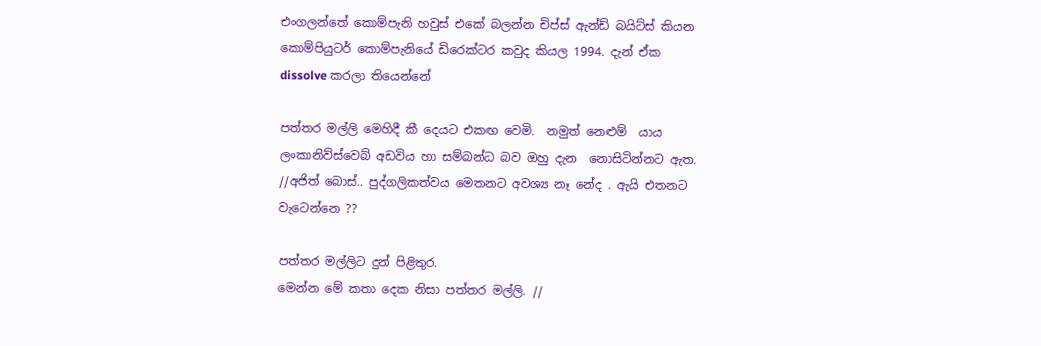එංගලන්තේ කොම්පැනි හවුස් එකේ බලන්න චිප්ස් ඇන්ඩ් බයිට්ස් කියන කොම්පියුටර් කොම්පැනියේ ඩිරෙක්ටර කවුද කියල 1994. දැන් ඒක dissolve කරලා තියෙන්නේ

පත්තර මල්ලි මෙහිදී කී දෙයට එකඟ වෙමි.  නමුත් නෙළුම්  යාය  ලංකානිව්ස්වෙබ් අඩවිය හා සම්බන්ධ බව ඔහු දැන  නොසිටින්නට ඇත.
//අජිත් බොස්.. පුද්ගලිකත්වය මෙතනට අවශ්‍ය නෑ නේද . ඇයි එතනට වැටෙන්නෙ ??

පත්තර මල්ලිට දුන් පිළිතුර.
මෙන්න මේ කතා දෙක නිසා පත්තර මල්ලි. //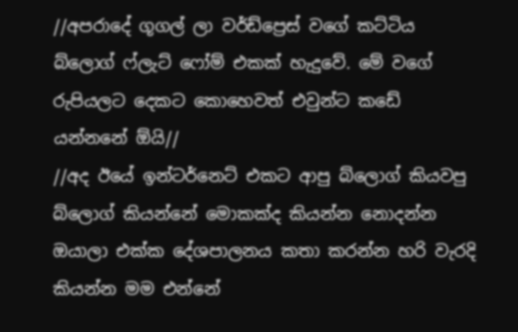//අපරාදේ ගූගල් ලා වර්ඩ්ප්‍රෙස් වගේ කට්ටිය බ්ලොග් ෆ්ලැට් ෆෝම් එකක් හැදුවේ. මේ වගේ රුපියලට දෙකට කොහෙවත් එවුන්ට කඩේ යන්නනේ ඕයි//
//අද ඊයේ ඉන්ටර්නෙට් එකට ආපු බ්ලොග් කියවපු බ්ලොග් කියන්නේ මොකක්ද කියන්න නොදන්න ඔයාලා එක්ක දේශපාලනය කතා කරන්න හරි වැරදි කියන්න මම එන්නේ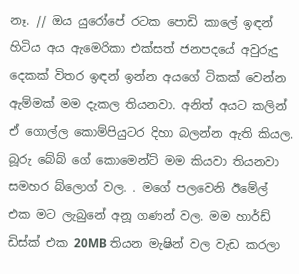නෑ. // ඔය යුරෝපේ රටක පොඩි කාලේ ඉඳන් හිටිය අය ඇමෙරිකා එක්සත් ජනපදයේ අවුරුදු දෙකක් විතර ඉඳන් ඉන්න අයගේ ටිකක් වෙන්න ඇම්මක් මම දැකල තියනවා. අනිත් අයට කලින් ඒ ගොල්ල කොම්පියුටර දිහා බලන්න ඇති කියල. බූරු බේබ් ගේ කොමෙන්ට් මම කියවා තියනවා සමහර බ්ලොග් වල. . මගේ පලවෙනි ඊමේල් එක මට ලැබුනේ අනූ ගණන් වල. මම හාර්ඩ් ඩිස්ක් එක 20MB තියන මැෂින් වල වැඩ කරලා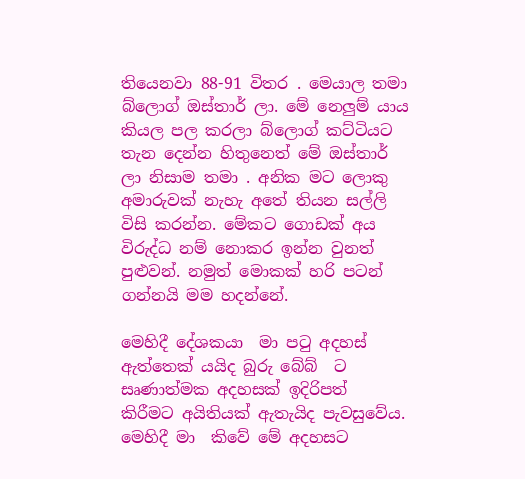තියෙනවා 88-91 විතර . මෙයාල තමා බ්ලොග් ඔස්තාර් ලා. මේ නෙලුම් යාය කියල පල කරලා බ්ලොග් කට්ටියට තැන දෙන්න හිතුනෙත් මේ ඔස්තාර් ලා නිසාම තමා . අනික මට ලොකු අමාරුවක් නැහැ අතේ තියන සල්ලි විසි කරන්න. මේකට ගොඩක් අය විරුද්ධ නම් නොකර ඉන්න වුනත් පුළුවන්. නමුත් මොකක් හරි පටන් ගන්නයි මම හදන්නේ.

මෙහිදී දේශකයා  මා පටු අදහස් ඇත්තෙක් යයිද බුරු බේබ්  ට සෘණාත්මක අදහසක් ඉදිරිපත්  කිරීමට අයිතියක් ඇතැයිද පැවසුවේය. මෙහිදී මා  කිවේ මේ අදහසට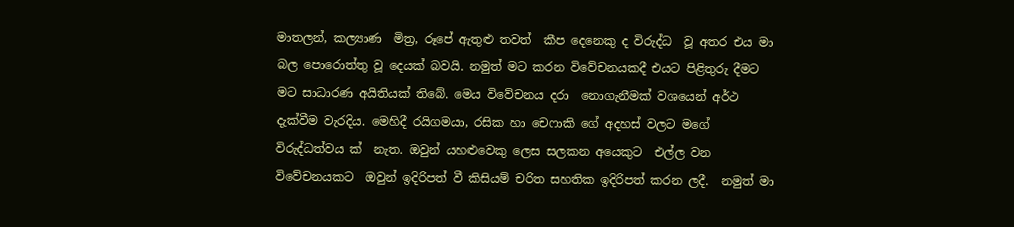මාතලන්, කල්‍යාණ  මිත්‍ර, රූපේ ඇතුළු තවත්  කීප දෙනෙකු ද විරුද්ධ  වූ අතර එය මා  බල පොරොත්තු වූ දෙයක් බවයි. නමුත් මට කරන විවේචනයකදී එයට පිළිතුරු දීමට මට සාධාරණ අයිතියක් තිබේ. මෙය විවේචනය දරා  නොගැනීමක් වශයෙන් අර්ථ දැක්වීම වැරදිය. මෙහිදී රයිගමයා, රසික හා චෙෆාකි ගේ අදහස් වලට මගේ විරුද්ධත්වය ක්  නැත. ඔවුන් යහළුවෙකු ලෙස සලකන අයෙකුට  එල්ල වන විවේචනයකට  ඔවුන් ඉදිරිපත් වී කිසියම් චරිත සහතික ඉදිරිපත් කරන ලදී.  නමුත් මා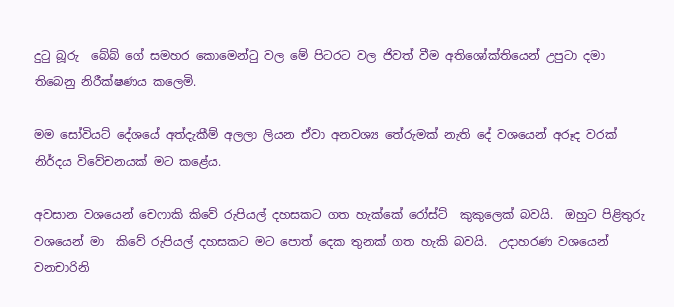දුටු බූරු  බේබ් ගේ සමහර කොමෙන්ටු වල මේ පිටරට වල ජිවත් වීම අතිශෝක්තියෙන් උපුටා දමා  තිබෙනු නිරීක්ෂණය කලෙමි.

මම සෝවියට් දේශයේ අත්දැකීම් අලලා ලියන ඒවා අනවශ්‍ය තේරුමක් නැති දේ වශයෙන් අරූද වරක් නිර්දය විවේචනයක් මට කළේය.

අවසාන වශයෙන් චෙෆාකි කිවේ රුපියල් දහසකට ගත හැක්කේ රෝස්ට්  කුකුලෙක් බවයි.  ඔහුට පිළිතුරු වශයෙන් මා  කිවේ රුපියල් දහසකට මට පොත් දෙක තුනක් ගත හැකි බවයි.  උදාහරණ වශයෙන් වනචාරිනි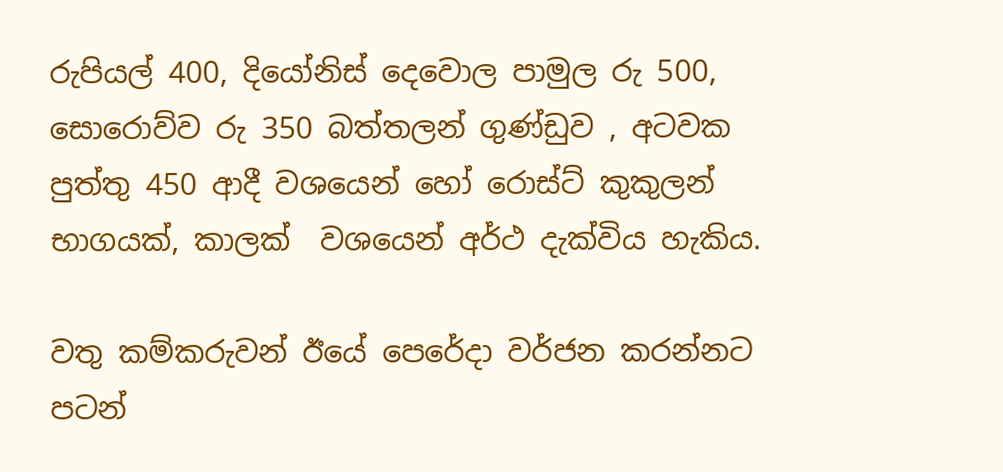රුපියල් 400, දියෝනිස් දෙවොල පාමුල රු 500, සොරොව්ව රු 350 බත්තලන් ගුණ්ඩුව , අටවක පුත්තු 450 ආදී වශයෙන් හෝ රොස්ට් කුකුලන් භාගයක්, කාලක්  වශයෙන් අර්ථ දැක්විය හැකිය.

වතු කම්කරුවන් ඊයේ පෙරේදා වර්ජන කරන්නට පටන්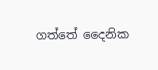ගත්තේ දෛනික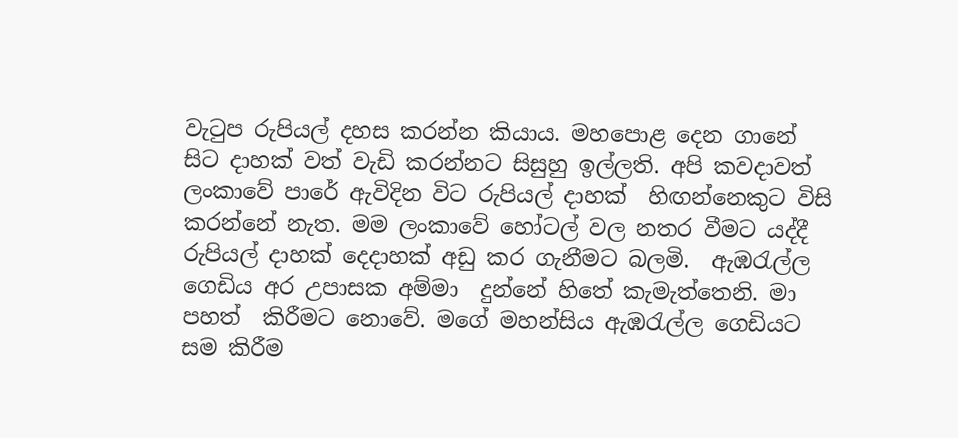වැටුප රුපියල් දහස කරන්න කියාය. මහපොළ දෙන ගානේ සිට දාහක් වත් වැඩි කරන්නට සිසුහු ඉල්ලති. අපි කවදාවත් ලංකාවේ පාරේ ඇවිදින විට රුපියල් දාහක්‌  හිඟන්නෙකුට විසි කරන්නේ නැත. මම ලංකාවේ හෝටල් වල නතර වීමට යද්දී රුපියල් දාහක් දෙදාහක් අඩු කර ගැනීමට බලමි.  ඇඹරැල්ල  ගෙඩිය අර උපාසක අම්මා  දුන්නේ හිතේ කැමැත්තෙනි. මා  පහත්  කිරීමට නොවේ. මගේ මහන්සිය ඇඹරැල්ල ගෙඩියට සම කිරීම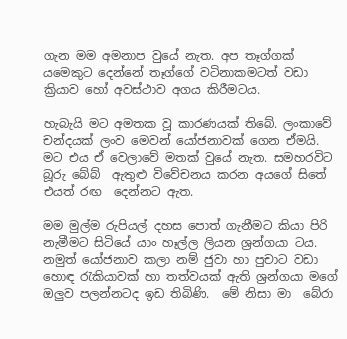ගැන මම අමනාප වුයේ නැත. අප තෑග්ගක් යමෙකුට දෙන්නේ තෑග්ගේ වටිනාකමටත් වඩා  ක්‍රියාව හෝ අවස්ථාව අගය කිරීමටය.

හැබැයි මට අමතක වූ කාරණයක් තිබේ. ලංකාවේ චන්දයක් ලංව මෙවන් යෝජනාවක් ගෙන ඒමයි. මට එය ඒ වෙලාවේ මතක් වුයේ නැත. සමහරවිට බූරු බේබ්  ඇතුළු විවේචනය කරන අයගේ සිතේ එයත් රඟ  දෙන්නට ඇත.

මම මුල්ම රුපියල් දහස පොත් ගැනීමට කියා පිරි නැමීමට සිටියේ යාං හෑල්ල ලියන ශ්‍රන්ගයා ටය. නමුත් යෝජනාව කලා නම් ජුවා හා පුචාට වඩා  හොඳ රැකියාවක් හා තත්වයක් ඇති ශ්‍රන්ගයා මගේ ඔලුව පලන්නටද ඉඩ තිබිණි.  මේ නිසා මා  බේරා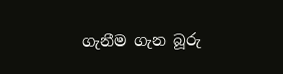ගැනීම ගැන බූරු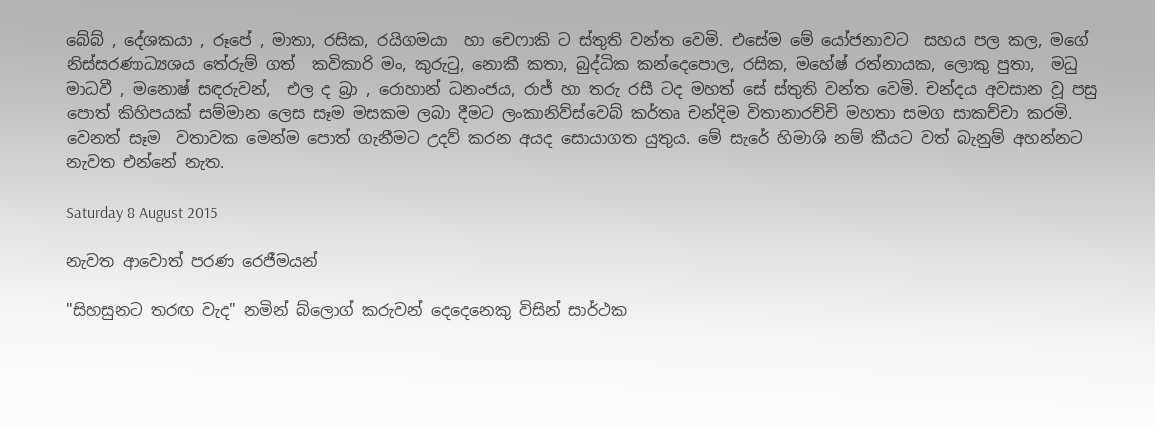බේබ් , දේශකයා , රූපේ , මාතා, රසික, රයිගමයා  හා චෙෆාකි ට ස්තුති වන්ත වෙමි. එසේම මේ යෝජනාවට  සහය පල කල, මගේ නිස්සරණාධ්‍යශය තේරුම් ගත්  කවිකාරි මං, කුරුටු, නොකී කතා, බුද්ධික කන්දෙපොල, රසික, මහේෂ් රත්නායක, ලොකු පුතා,  මධු මාධවී , මනොෂ් සඳරුවන්,  එල ද බ්‍රා , රොහාන් ධනංජය, රාජ් හා තරු රසී ටද මහත් සේ ස්තුති වන්ත වෙමි. චන්දය අවසාන වූ පසු පොත් කිහිපයක් සම්මාන ලෙස සෑම මසකම ලබා දීමට ලංකානිව්ස්වෙබ් කර්තෘ චන්දිම විතානාරච්චි මහතා සමග සාකච්චා කරමි.  වෙනත් සෑම  වතාවක මෙන්ම පොත් ගැනීමට උදව් කරන අයද සොයාගත යුතුය. මේ සැරේ හිමාශි නම් කීයට වත් බැනුම් අහන්නට නැවත එන්නේ නැත.

Saturday 8 August 2015

නැවත ආවොත් පරණ රෙජීමයන්

"සිහසුනට තරඟ වැද" නමින් බ්ලොග් කරුවන් දෙදෙනෙකු විසින් සාර්ථක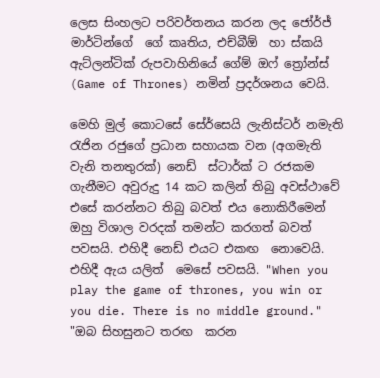ලෙස සිංහලට පරිවර්තනය කරන ලද ජෝර්ජ් මාර්ටින්ගේ  ගේ කෘතිය, එච්බීඕ  හා ස්කයි ඇට්ලන්ටික් රුපවාහිනියේ ගේම් ඔෆ් ත්‍රෝන්ස් (Game of Thrones) නමින් ප්‍රදර්ශනය වෙයි.

මෙහි මුල් කොටසේ සේර්සෙයි ලැනිස්ටර් නමැති රැජින රජුගේ ප්‍රධාන සහායක වන (අගමැති වැනි තනතුරක්) නෙඩ්  ස්ටාර්ක් ට රජකම ගැනීමට අවුරුදු 14 කට කලින් තිබු අවස්ථාවේ එසේ කරන්නට තිබු බවත් එය නොකිරීමෙන් ඔහු විශාල වරදක් තමන්ට කරගත් බවත් පවසයි. එහිදී නෙඩ් එයට එකඟ  නොවෙයි. එහිදී ඇය යලිත්  මෙසේ පවසයි. "When you play the game of thrones, you win or you die. There is no middle ground." "ඔබ සිහසුනට තරඟ  කරන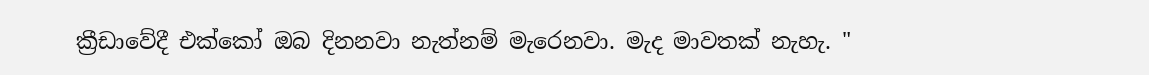ක්‍රීඩාවේදී එක්කෝ ඔබ දිනනවා නැත්නම් මැරෙනවා. මැද මාවතක් නැහැ. "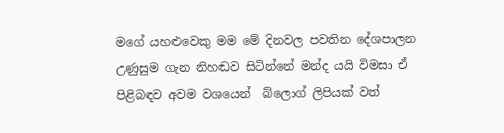මගේ යහළුවෙකු මම මේ දිනවල පවතින දේශපාලන උණුසුම ගැන නිහඬව සිටින්නේ මන්ද යයි විමසා ඒ පිළිබඳව අවම වශයෙන්  බ්ලොග් ලිපියක් වත්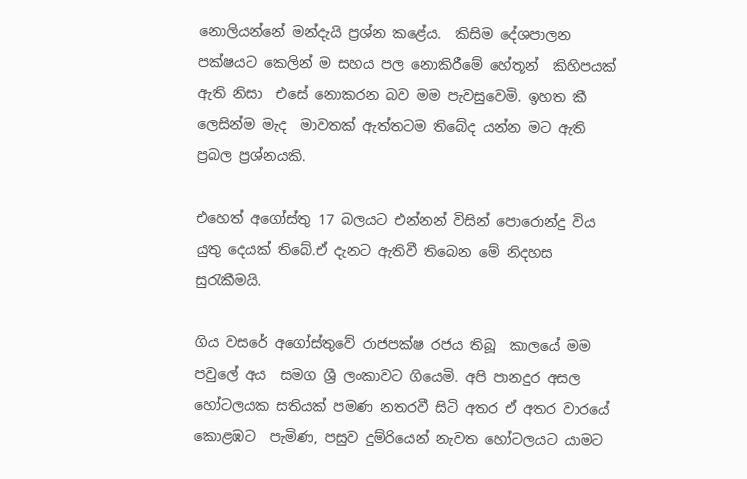නොලියන්නේ මන්දැයි ප්‍රශ්න කළේය.  කිසිම දේශපාලන පක්ෂයට කෙලින් ම සහය පල නොකිරීමේ හේතූන්  කිහිපයක් ඇති නිසා  එසේ නොකරන බව මම පැවසුවෙමි. ඉහත කී ලෙසින්ම මැද  මාවතක් ඇත්තටම තිබේද යන්න මට ඇති ප්‍රබල ප්‍රශ්නයකි.

එහෙත් අගෝස්තු 17 බලයට එන්නන් විසින් පොරොන්දු විය යුතු දෙයක් තිබේ.ඒ දැනට ඇතිවී තිබෙන මේ නිදහස සුරැකීමයි.

ගිය වසරේ අගෝස්තුවේ රාජපක්ෂ රජය තිබූ  කාලයේ මම පවුලේ අය  සමග ශ්‍රී ලංකාවට ගියෙමි. අපි පානදුර අසල හෝටලයක සතියක් පමණ නතරවී සිටි අතර ඒ අතර වාරයේ කොළඹට  පැමිණ, පසුව දුම්රියෙන් නැවත හෝටලයට යාමට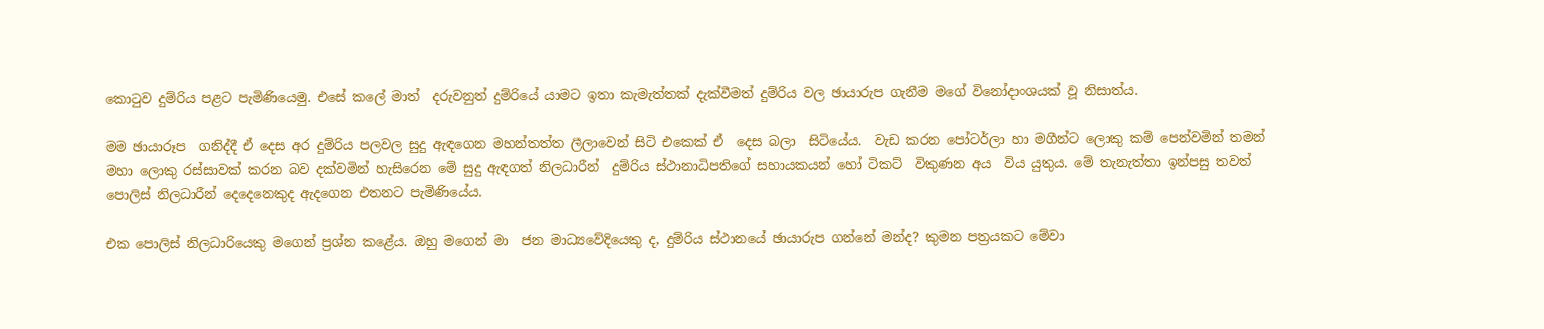කොටුව දුම්රිය පළට පැමිණියෙමු. එසේ කලේ මාත්  දරුවනුත් දුම්රියේ යාමට ඉතා කැමැත්තක් දැක්වීමත් දුම්රිය වල ඡායාරුප ගැනීම මගේ විනෝදාංශයක් වූ නිසාත්ය.

මම ඡායාරූප  ගනිද්දී ඒ දෙස අර දුම්රිය පලවල සුදු ඇඳගෙන මහන්තත්ත ලීලාවෙන් සිටි එකෙක් ඒ  දෙස බලා  සිටියේය.  වැඩ කරන පෝටර්ලා හා මගීන්ට ලොකු කම් පෙන්වමින් තමන් මහා ලොකු රස්සාවක් කරන බව දක්වමින් හැසිරෙන මේ සුදු ඇඳගත් නිලධාරීන්  දුම්රිය ස්ථානාධිපතිගේ සහායකයන් හෝ ටිකට්  විකුණන අය  විය යුතුය. මේ තැනැත්තා ඉන්පසු තවත් පොලිස් නිලධාරීන් දෙදෙනෙකුද ඇදගෙන එතනට පැමිණියේය.

එක පොලිස් නිලධාරියෙකු මගෙන් ප්‍රශ්න කළේය. ඔහු මගෙන් මා  ජන මාධ්‍යවේදියෙකු ද, දුම්රිය ස්ථානයේ ඡායාරුප ගන්නේ මන්ද? කුමන පත්‍රයකට මේවා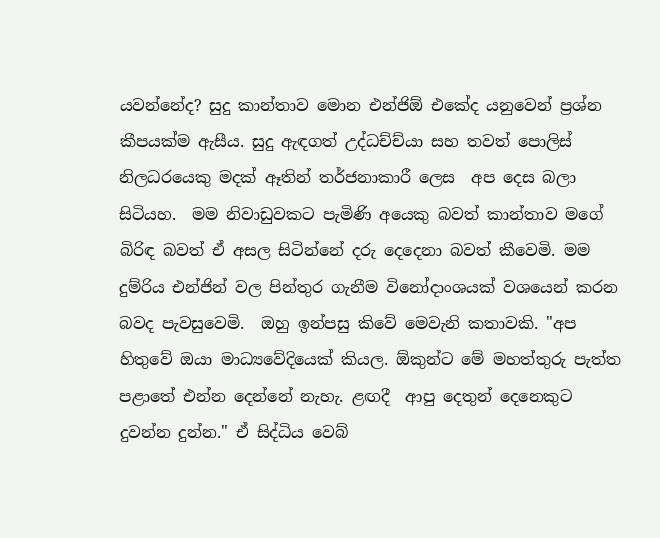යවන්නේද? සුදු කාන්තාව මොන එන්ජිඕ එකේද යනුවෙන් ප්‍රශ්න කීපයක්ම ඇසීය. සුදු ඇඳගත් උද්ධච්ච්යා සහ තවත් පොලිස් නිලධරයෙකු මදක් ඈතින් තර්ජනාකාරී ලෙස  අප දෙස බලා සිටියහ.  මම නිවාඩුවකට පැමිණි අයෙකු බවත් කාන්තාව මගේ බිරිඳ බවත් ඒ අසල සිටින්නේ දරු දෙදෙනා බවත් කීවෙමි. මම දුම්රිය එන්ජින් වල පින්තුර ගැනීම විනෝදාංශයක් වශයෙන් කරන බවද පැවසුවෙමි.  ඔහු ඉන්පසු කිවේ මෙවැනි කතාවකි. "අප හිතුවේ ඔයා මාධ්‍යවේදියෙක් කියල. ඕකුන්ට මේ මහත්තුරු පැත්ත පළාතේ එන්න දෙන්නේ නැහැ. ළඟදී  ආපු දෙතුන් දෙනෙකුට දුවන්න දුන්න." ඒ සිද්ධිය වෙබ්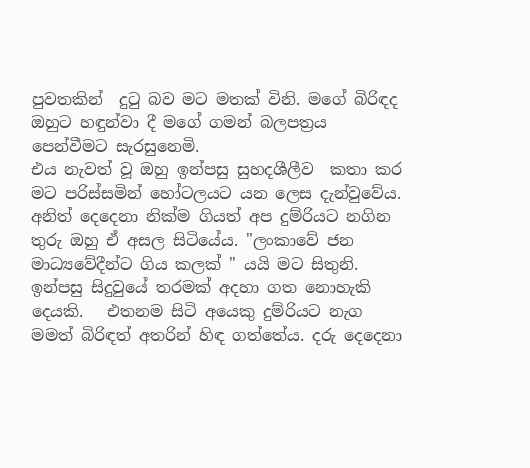පුවතකින්  දුටු බව මට මතක් විනි. මගේ බිරිඳද ඔහුට හඳුන්වා දී මගේ ගමන් බලපත්‍රය පෙන්වීමට සැරසුනෙමි.
එය නැවත් වූ ඔහු ඉන්පසු සුහදශීලීව  කතා කර මට පරිස්සමින් හෝටලයට යන ලෙස දැන්වුවේය. අනිත් දෙදෙනා නික්ම ගියත් අප දුම්රියට නගින තුරු ඔහු ඒ අසල සිටියේය. "ලංකාවේ ජන මාධ්‍යවේදීන්ට ගිය කලක් " යයි මට සිතුනි.
ඉන්පසු සිදුවුයේ තරමක් අදහා ගත නොහැකි දෙයකි.   එතනම සිටි අයෙකු දුම්රියට නැග මමත් බිරිඳත් අතරින් හිඳ ගත්තේය. දරු දෙදෙනා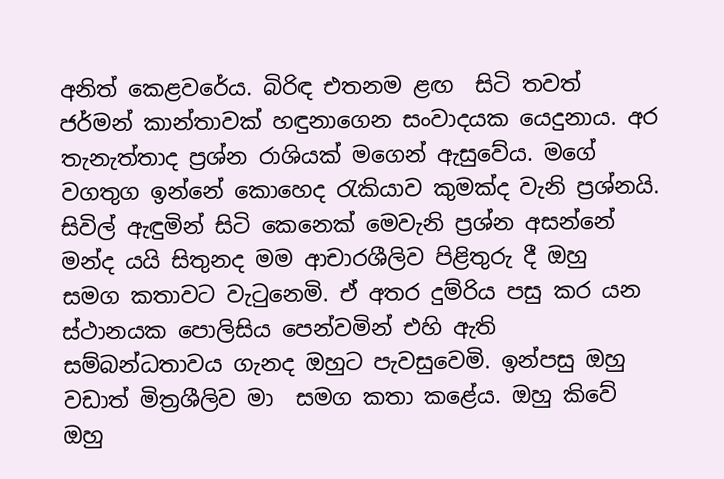අනිත් කෙළවරේය. බිරිඳ එතනම ළඟ  සිටි තවත් ජර්මන් කාන්තාවක් හඳුනාගෙන සංවාදයක යෙදුනාය. අර තැනැත්තාද ප්‍රශ්න රාශියක් මගෙන් ඇසුවේය. මගේ වගතුග ඉන්නේ කොහෙද රැකියාව කුමක්ද වැනි ප්‍රශ්නයි. සිවිල් ඇඳුමින් සිටි කෙනෙක් මෙවැනි ප්‍රශ්න අසන්නේ මන්ද යයි සිතුනද මම ආචාරශීලිව පිළිතුරු දී ඔහු  සමග කතාවට වැටුනෙමි. ඒ අතර දුම්රිය පසු කර යන  ස්ථානයක පොලිසිය පෙන්වමින් එහි ඇති සම්බන්ධතාවය ගැනද ඔහුට පැවසුවෙමි. ඉන්පසු ඔහු වඩාත් මිත්‍රශීලිව මා  සමග කතා කළේය. ඔහු කිවේ ඔහු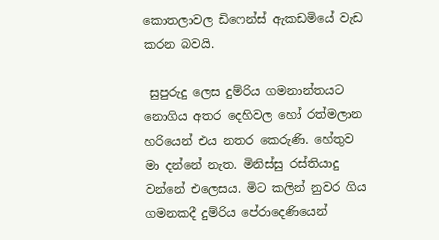කොතලාවල ඩිෆෙන්ස් ඇකඩමියේ වැඩ කරන බවයි.

 සුපුරුදු ලෙස දුම්රිය ගමනාන්තයට නොගිය අතර දෙහිවල හෝ රත්මලාන හරියෙන් එය නතර කෙරුණි. හේතුව මා දන්නේ නැත. මිනිස්සු රස්තියාදු වන්නේ එලෙසය. මිට කලින් නුවර ගිය ගමනකදී දුම්රිය පේරාදෙණියෙන්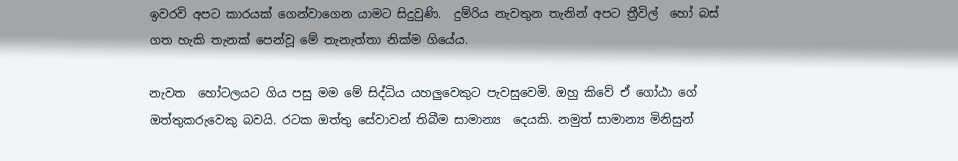ඉවරවි අපට කාරයක් ගෙන්වාගෙන යාමට සිදුවුණි.  දුම්රිය නැවතුන තැනින් අපට ත්‍රීවිල්  හෝ බස් ගත හැකි තැනක් පෙන්වූ මේ තැනැත්තා නික්ම ගියේය.

නැවත  හෝටලයට ගිය පසු මම මේ සිද්ධිය යහලුවෙකුට පැවසුවෙමි. ඔහු කිවේ ඒ ගෝඨා ගේ ඔත්තුකරුවෙකු බවයි. රටක ඔත්තු සේවාවන් තිබීම සාමාන්‍ය  දෙයකි. නමුත් සාමාන්‍ය මිනිසුන්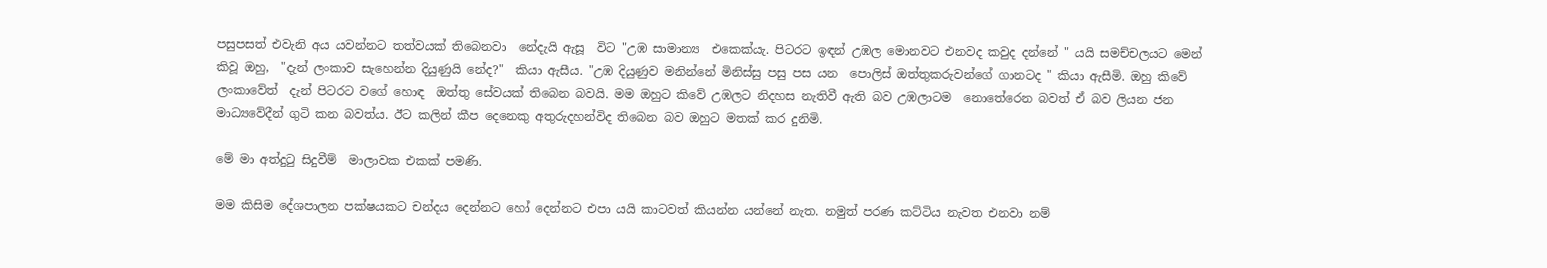පසුපසත් එවැනි අය යවන්නට තත්වයක් තිබෙනවා  නේදැයි ඇසූ  විට "උඹ සාමාන්‍ය  එකෙක්යැ. පිටරට ඉඳන් උඹල මොනවට එනවද කවුද දන්නේ " යයි සමච්චලයට මෙන් කිවූ ඔහු,  "දැන් ලංකාව සැහෙන්න දියුණුයි නේද?"  කියා ඇසීය. "උඹ දියුණුව මනින්නේ මිනිස්සු පසු පස යන  පොලිස් ඔත්තුකරුවන්ගේ ගානටද " කියා ඇසීමි. ඔහු කිවේ ලංකාවේත්  දැන් පිටරට වගේ හොඳ  ඔත්තු සේවයක් තිබෙන බවයි. මම ඔහුට කිවේ උඹලට නිදහස නැතිවී ඇති බව උඹලාටම  නොතේරෙන බවත් ඒ බව ලියන ජන මාධ්‍යවේදීන් ගුටි කන බවත්ය. ඊට කලින් කීප දෙනෙකු අතුරුදහන්විද තිබෙන බව ඔහුට මතක් කර දුනිමි.

මේ මා අත්දුටු සිදුවීම්  මාලාවක එකක් පමණි.

මම කිසිම දේශපාලන පක්ෂයකට චන්දය දෙන්නට හෝ දෙන්නට එපා යයි කාටවත් කියන්න යන්නේ නැත. නමුත් පරණ කට්ටිය නැවත එනවා නම්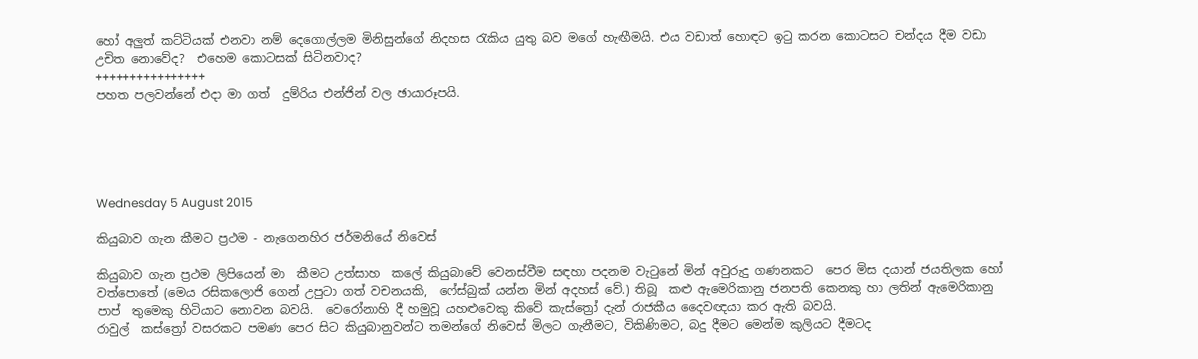හෝ අලුත් කට්ටියක් එනවා නම් දෙගොල්ලම මිනිසුන්ගේ නිදහස රැකිය යුතු බව මගේ හැඟීමයි. එය වඩාත් හොඳට ඉටු කරන කොටසට චන්දය දීම වඩා  උචිත නොවේද?  එහෙම කොටසක් සිටිනවාද?
++++++++++++++++
පහත පලවන්නේ එදා මා ගත්  දුම්රිය එන්ජින් වල ඡායාරූපයි.





Wednesday 5 August 2015

කියුබාව ගැන කීමට ප්‍රථම - නැගෙනහිර ජර්මනියේ නිවෙස්

කියුබාව ගැන ප්‍රථම ලිපියෙන් මා  කීමට උත්සාහ  කලේ කියුබාවේ වෙනස්වීම සඳහා පදනම වැටුනේ මින් අවුරුදු ගණනකට  පෙර මිස දයාන් ජයතිලක හෝ වත්පොතේ (මෙය රසිකලොජි ගෙන් උපුටා ගත් වචනයකි,  ෆේස්බුක් යන්න මින් අදහස් වේ.) තිබූ  කළු ඇමෙරිකානු ජනපති කෙනකු හා ලතින් ඇමෙරිකානු පාප්  තුමෙකු හිටියාට නොවන බවයි.  වෙරෝනාහි දී හමුවූ යහළුවෙකු කිවේ කැස්ත්‍රෝ දැන් රාජකීය දෛවඥයා කර ඇති බවයි.
රාවුල්  කස්ත්‍රෝ වසරකට පමණ පෙර සිට කියුබානුවන්ට තමන්ගේ නිවෙස් මිලට ගැනීමට, විකිණිමට, බදු දීමට මෙන්ම කුලියට දීමටද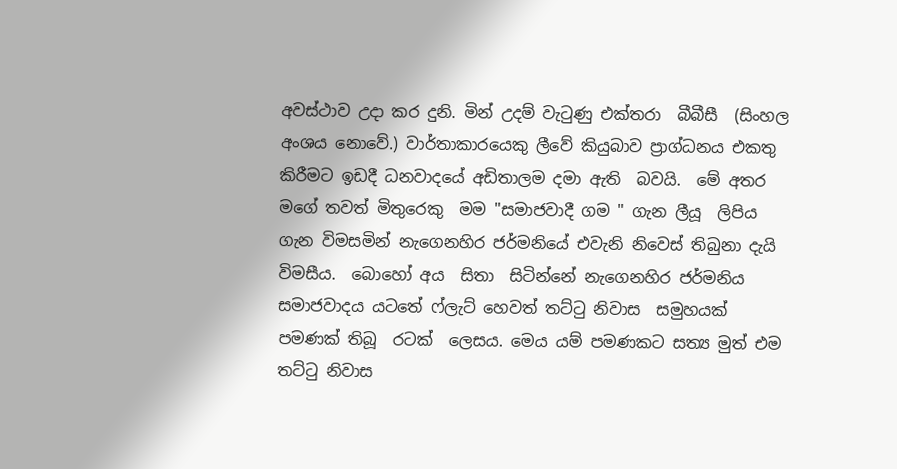අවස්ථාව උදා කර දුනි. මින් උදම් වැටුණු එක්තරා  බීබීසී  (සිංහල අංශය නොවේ.) වාර්තාකාරයෙකු ලීවේ කියුබාව ප්‍රාග්ධනය එකතු කිරීමට ඉඩදී ධනවාදයේ අඩිතාලම දමා ඇති  බවයි.  මේ අතර මගේ තවත් මිතුරෙකු  මම "සමාජවාදී ගම " ගැන ලීයූ  ලිපිය ගැන විමසමින් නැගෙනහිර ජර්මනියේ එවැනි නිවෙස් තිබුනා දැයි  විමසීය.  බොහෝ අය  සිතා  සිටින්නේ නැගෙනහිර ජර්මනිය සමාජවාදය යටතේ ෆ්ලැට් හෙවත් තට්ටු නිවාස  සමුහයක් පමණක් තිබූ  රටක්  ලෙසය. මෙය යම් පමණකට සත්‍ය මුත් එම තට්ටු නිවාස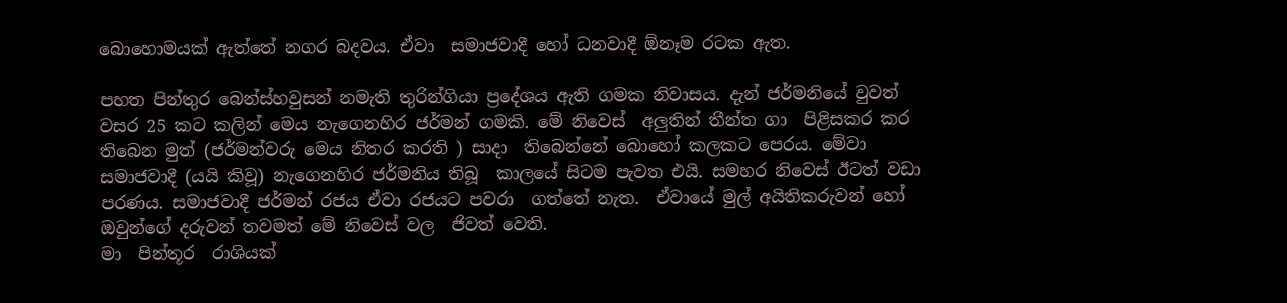බොහොමයක් ඇත්තේ නගර බදවය. ඒවා  සමාජවාදී හෝ ධනවාදී ඕනෑම රටක ඇත.

පහත පින්තුර බෙන්ස්හවුසන් නමැති තුරින්ගියා ප්‍රදේශය ඇති ගමක නිවාසය. දැන් ජර්මනියේ වුවත් වසර 25 කට කලින් මෙය නැගෙනහිර ජර්මන් ගමකි. මේ නිවෙස්  අලුතින් තීන්ත ගා  පිළිසකර කර තිබෙන මුත් (ජර්මන්වරු මෙය නිතර කරති ) සාදා  තිබෙන්නේ බොහෝ කලකට පෙරය. මේවා සමාජවාදී (යයි කිවූ) නැගෙනහිර ජර්මනිය තිබූ  කාලයේ සිටම පැවත එයි. සමහර නිවෙස් ඊටත් වඩා  පරණය. සමාජවාදී ජර්මන් රජය ඒවා රජයට පවරා  ගත්තේ නැත.  ඒවායේ මුල් අයිතිකරුවන් හෝ ඔවුන්ගේ දරුවන් තවමත් මේ නිවෙස් වල  ජිවත් වෙති.
මා  පින්තූර  රාශියක්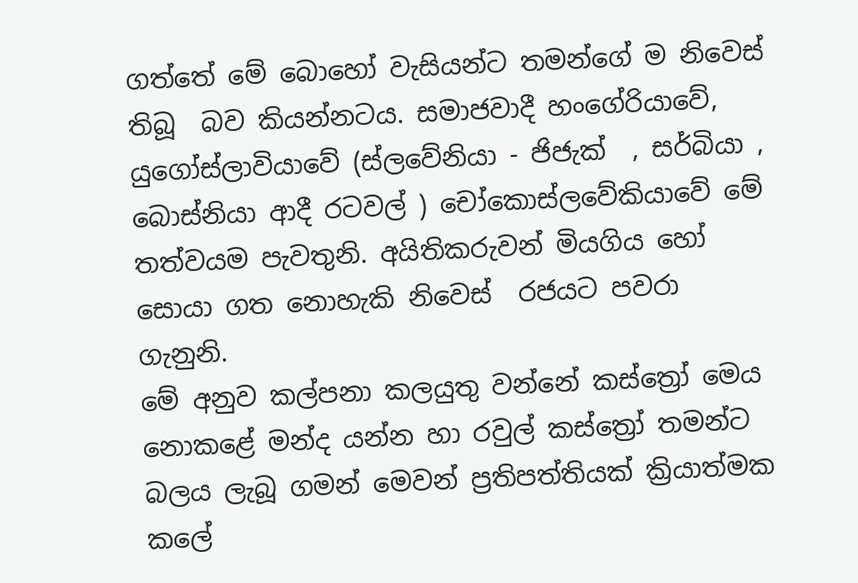ගත්තේ මේ බොහෝ වැසියන්ට තමන්ගේ ම නිවෙස්  තිබූ  බව කියන්නටය. සමාජවාදී හංගේරියාවේ, යුගෝස්ලාවියාවේ (ස්ලවේනියා - ජිජැක්  , සර්බියා , බොස්නියා ආදී රටවල් ) චෝකොස්ලවේකියාවේ මේ තත්වයම පැවතුනි. අයිතිකරුවන් මියගිය හෝ සොයා ගත නොහැකි නිවෙස්  රජයට පවරා  ගැනුනි.
මේ අනුව කල්පනා කලයුතු වන්නේ කස්ත්‍රෝ මෙය නොකළේ මන්ද යන්න හා රවුල් කස්ත්‍රෝ තමන්ට බලය ලැබූ ගමන් මෙවන් ප්‍රතිපත්තියක් ක්‍රියාත්මක කලේ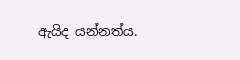ඇයිද යන්නත්ය.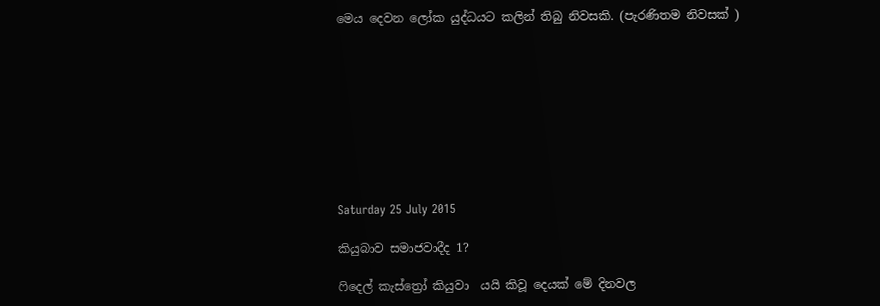මෙය දෙවන ලෝක යුද්ධයට කලින් තිබු නිවසකි. (පැරණිතම නිවසක් )









Saturday 25 July 2015

කියුබාව සමාජවාදීද 1?

ෆිදෙල් කැස්ත්‍රෝ කියුවා  යයි කිවූ දෙයක් මේ දිනවල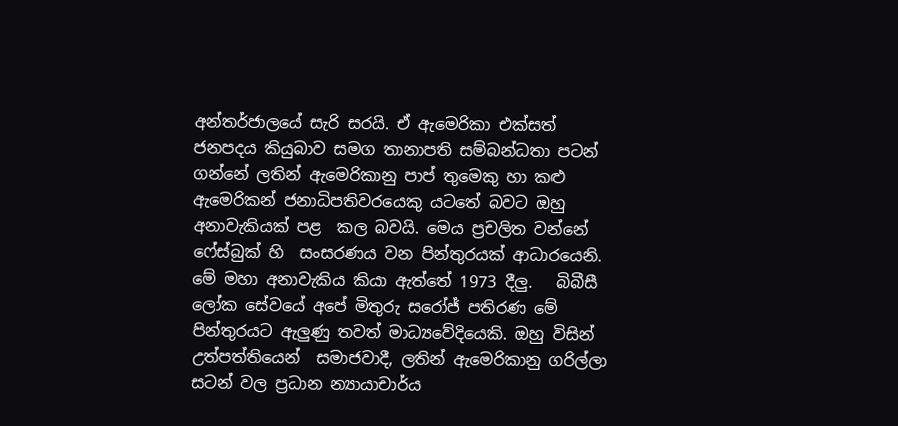අන්තර්ජාලයේ සැරි සරයි. ඒ ඇමෙරිකා එක්සත් ජනපදය කියුබාව සමග තානාපති සම්බන්ධතා පටන් ගන්නේ ලතින් ඇමෙරිකානු පාප් තුමෙකු හා කළු ඇමෙරිකන් ජනාධිපතිවරයෙකු යටතේ බවට ඔහු අනාවැකියක් පළ  කල බවයි. මෙය ප්‍රචලිත වන්නේ ෆේස්බුක් හි  සංසරණය වන පින්තුරයක් ආධාරයෙනි. මේ මහා අනාවැකිය කියා ඇත්තේ 1973 දීලු.   බිබීසී ලෝක සේවයේ අපේ මිතුරු සරෝජ් පතිරණ මේ පින්තුරයට ඇලුණු තවත් මාධ්‍යවේදියෙකි. ඔහු විසින් උත්පත්තියෙන්  සමාජවාදී, ලතින් ඇමෙරිකානු ගරිල්ලා සටන් වල ප්‍රධාන න්‍යායාචාර්ය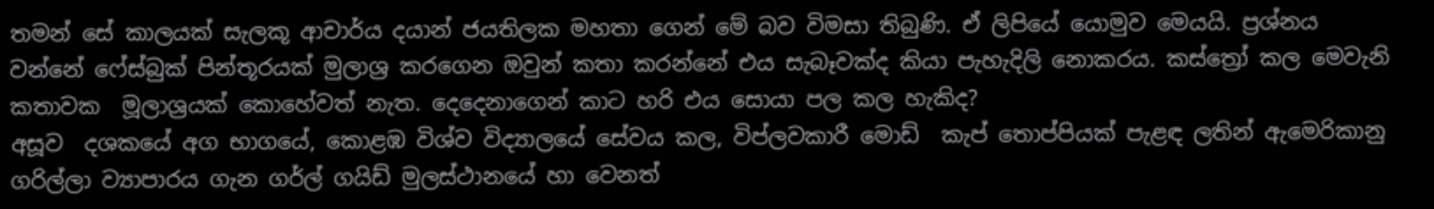තමන් සේ කාලයක් සැලකූ ආචාර්ය දයාන් ජයතිලක මහතා ගෙන් මේ බව විමසා තිබුණි. ඒ ලිපියේ යොමුව මෙයයි. ප්‍රශ්නය වන්නේ ෆේස්බුක් පින්තූරයක් මුලාශ්‍ර කරගෙන ඔවුන් කතා කරන්නේ එය සැබෑවක්ද කියා පැහැදිලි නොකරය. කස්ත්‍රෝ කල මෙවැනි කතාවක  මූලාශ්‍රයක් කොහේවත් නැත. දෙදෙනාගෙන් කාට හරි එය සොයා පල කල හැකිද?
අසූව  දශකයේ අග භාගයේ, කොළඹ විශ්ව විද්‍යාලයේ සේවය කල, විප්ලවකාරී මොඩ්  කැප් තොප්පියක් පැළඳ ලතින් ඇමෙරිකානු ගරිල්ලා ව්‍යාපාරය ගැන ගර්ල් ගයිඩ් මුලස්ථානයේ හා වෙනත්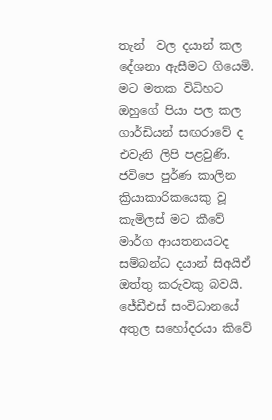තැන්  වල දයාන් කල දේශනා ඇසීමට ගියෙමි. මට මතක විධිහට ඔහුගේ පියා පල කල ගාර්ඩියන් සඟරාවේ ද එවැනි ලිපි පළවුණි. ජවිපෙ පුර්ණ කාලින ක්‍රියාකාරිකයෙකු වූ කැමිලස් මට කීවේ  මාර්ග ආයතනයටද සම්බන්ධ දයාන් සිඅයිඒ ඔත්තු කරුවකු බවයි. ජේඩීඑස් සංවිධානයේ අතුල සහෝදරයා කිවේ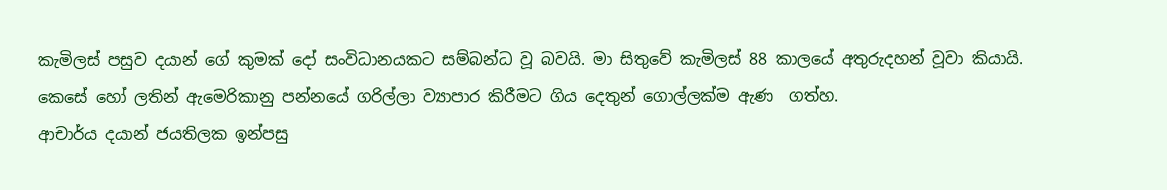කැමිලස් පසුව දයාන් ගේ කුමක් දෝ සංවිධානයකට සම්බන්ධ වූ බවයි. මා සිතුවේ කැමිලස් 88 කාලයේ අතුරුදහන් වූවා කියායි.  කෙසේ හෝ ලතින් ඇමෙරිකානු පන්නයේ ගරිල්ලා ව්‍යාපාර කිරීමට ගිය දෙතුන් ගොල්ලක්ම ඇණ  ගත්හ.
ආචාර්ය දයාන් ජයතිලක ඉන්පසු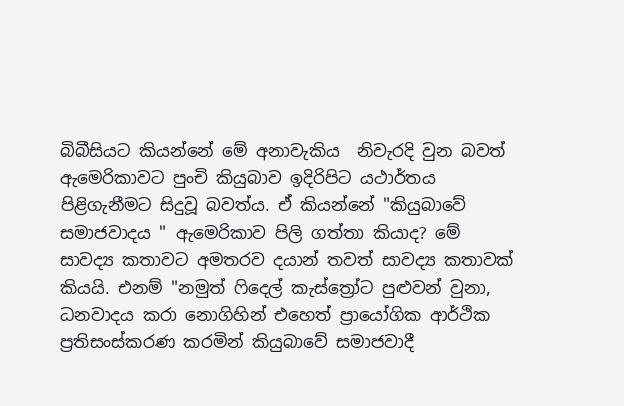බිබීසියට කියන්නේ මේ අනාවැකිය  නිවැරදි වුන බවත් ඇමෙරිකාවට පුංචි කියුබාව ඉදිරිපිට යථාර්තය පිළිගැනීමට සිදුවූ බවත්ය. ඒ කියන්නේ "කියුබාවේ සමාජවාදය " ඇමෙරිකාව පිලි ගත්තා කියාද? මේ සාවද්‍ය කතාවට අමතරව දයාන් තවත් සාවද්‍ය කතාවක්  කියයි. එනම් "නමුත් ෆිදෙල් කැස්ත්‍රෝට පුළුවන් වුනා, ධනවාදය කරා නොගිහින් එහෙත් ප්‍රායෝගික ආර්ථික ප්‍රතිසංස්කරණ කරමින් කියුබාවේ සමාජවාදී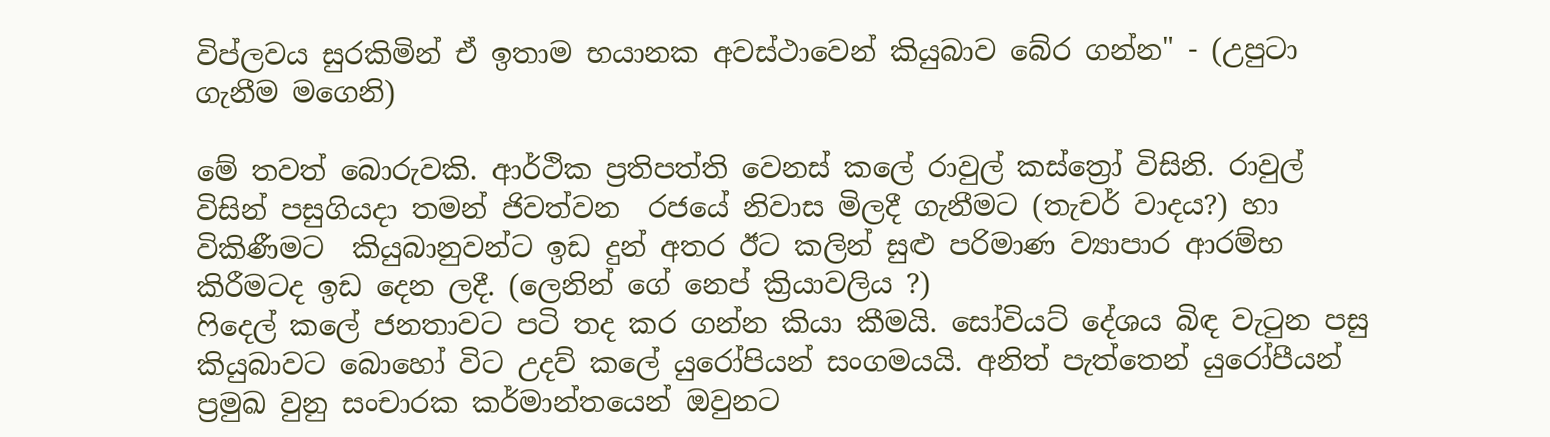විප්ලවය සුරකිමින් ඒ ඉතාම භයානක අවස්ථාවෙන් කියුබාව බේර ගන්න" - (උපුටා ගැනීම මගෙනි)

මේ තවත් බොරුවකි. ආර්ථික ප්‍රතිපත්ති වෙනස් කලේ රාවුල් කස්ත්‍රෝ විසිනි. රාවුල් විසින් පසුගියදා තමන් ජිවත්වන  රජයේ නිවාස මිලදී ගැනීමට (තැචර් වාදය?) හා විකිණීමට  කියුබානුවන්ට ඉඩ දුන් අතර ඊට කලින් සුළු පරිමාණ ව්‍යාපාර ආරම්භ කිරීමටද ඉඩ දෙන ලදී. (ලෙනින් ගේ නෙප් ක්‍රියාවලිය ?)
ෆිදෙල් කලේ ජනතාවට පටි තද කර ගන්න කියා කීමයි. සෝවියට් දේශය බිඳ වැටුන පසු කියුබාවට බොහෝ විට උදව් කලේ යුරෝපියන් සංගමයයි. අනිත් පැත්තෙන් යුරෝපීයන් ප්‍රමුඛ වුනු සංචාරක කර්මාන්තයෙන් ඔවුනට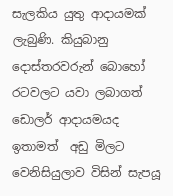සැලකිය යුතු ආදායමක් ලැබුණි. කියුබානු දොස්තරවරුන් බොහෝ රටවලට යවා ලබාගත් ඩොලර් ආදායමයද ඉතාමත්  අඩු මිලට වෙනිසියුලාව විසින් සැපයූ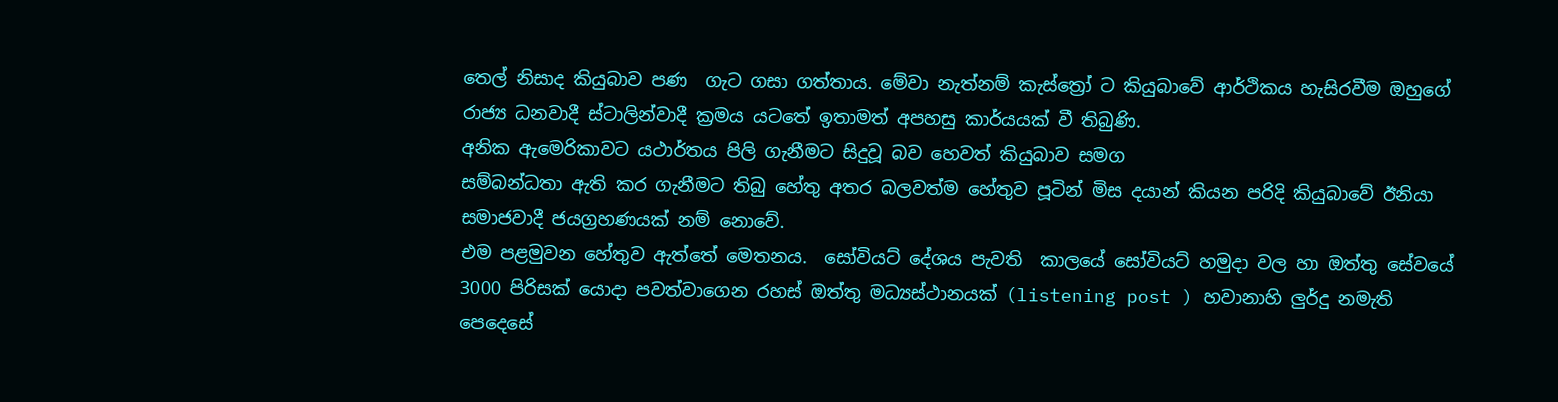තෙල් නිසාද කියුබාව පණ  ගැට ගසා ගත්තාය. මේවා නැත්නම් කැස්ත්‍රෝ ට කියුබාවේ ආර්ථිකය හැසිරවීම ඔහුගේ රාජ්‍ය ධනවාදී ස්ටාලින්වාදී ක්‍රමය යටතේ ඉතාමත් අපහසු කාර්යයක් වී තිබුණි.
අනික ඇමෙරිකාවට යථාර්තය පිලි ගැනීමට සිදුවූ බව හෙවත් කියුබාව සමග
සම්බන්ධතා ඇති කර ගැනීමට තිබු හේතු අතර බලවත්ම හේතුව පූටින් මිස දයාන් කියන පරිදි කියුබාවේ ඊනියා සමාජවාදී ජයග්‍රහණයක් නම් නොවේ.
එම පළමුවන හේතුව ඇත්තේ මෙතනය.  සෝවියට් දේශය පැවති  කාලයේ සෝවියට් හමුදා වල හා ඔත්තු සේවයේ 3000 පිරිසක් යොදා පවත්වාගෙන රහස් ඔත්තු මධ්‍යස්ථානයක් (listening post ) හවානාහි ලුර්දු නමැති පෙදෙසේ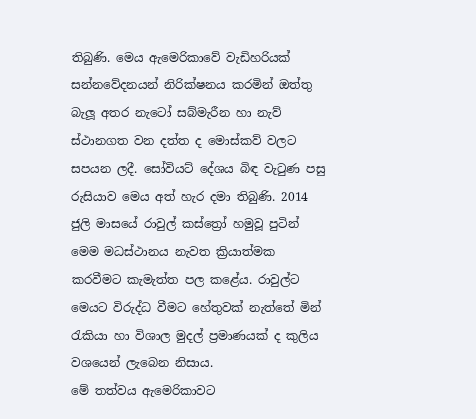තිබුණි. මෙය ඇමෙරිකාවේ වැඩිහරියක් සන්නවේදනයන් නිරික්ෂනය කරමින් ඔත්තු බැලූ අතර නැටෝ සබ්මැරීන හා නැව් ස්ථානගත වන දත්ත ද මොස්කව් වලට සපයන ලදී. සෝවියට් දේශය බිඳ වැටුණ පසු රුසියාව මෙය අත් හැර දමා තිබුණි. 2014 ජුලි මාසයේ රාවුල් කස්ත්‍රෝ හමුවූ පුටින් මෙම මධස්ථානය නැවත ක්‍රියාත්මක කරවීමට කැමැත්ත පල කළේය. රාවුල්ට මෙයට විරුද්ධ වීමට හේතුවක් නැත්තේ මින් රැකියා හා විශාල මුදල් ප්‍රමාණයක් ද කුලිය වශයෙන් ලැබෙන නිසාය.
මේ තත්වය ඇමෙරිකාවට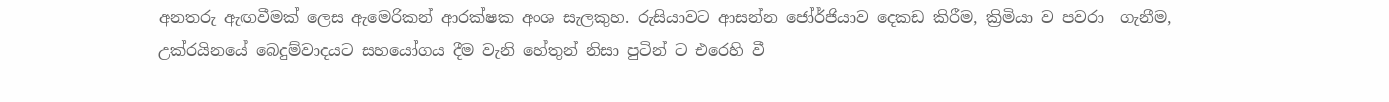අනතරු ඇඟවීමක් ලෙස ඇමෙරිකන් ආරක්ෂක අංශ සැලකුහ. රුසියාවට ආසන්න ජෝර්ජියාව දෙකඩ කිරීම, ක්‍රිමියා ව පවරා  ගැනීම, උක්රයිනයේ බෙදුම්වාදයට සහයෝගය දීම වැනි හේතුන් නිසා පුටින් ට එරෙහි වී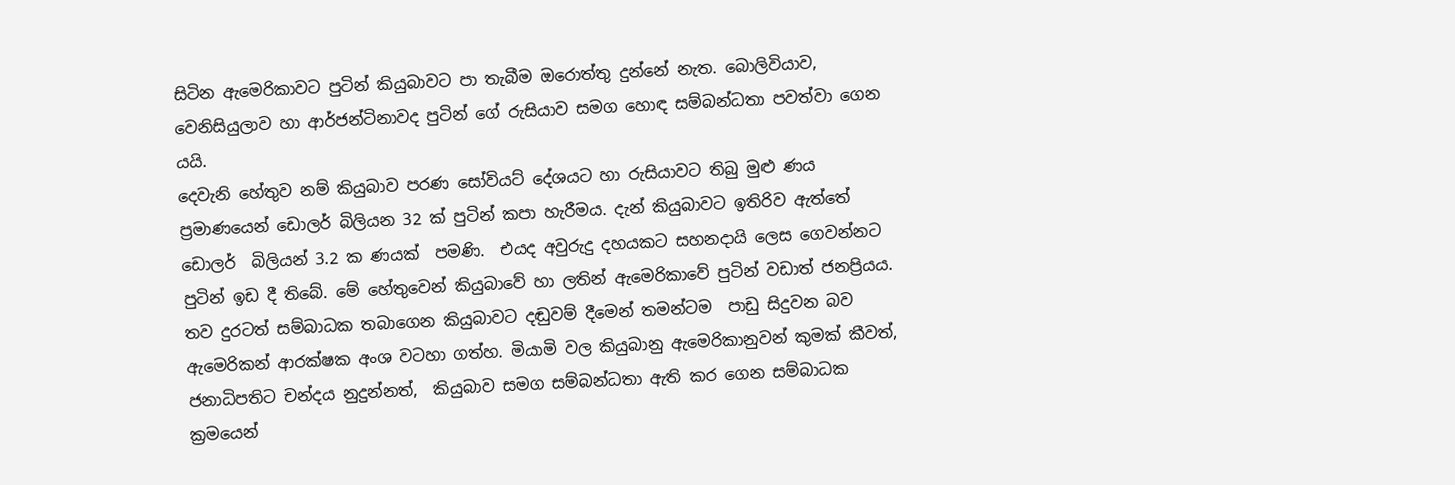සිටින ඇමෙරිකාවට පුටින් කියුබාවට පා තැබීම ඔරොත්තු දුන්නේ නැත. බොලිවියාව, වෙනිසියුලාව හා ආර්ජන්ටිනාවද පුටින් ගේ රුසියාව සමග හොඳ සම්බන්ධතා පවත්වා ගෙන යයි.
දෙවැනි හේතුව නම් කියුබාව පරණ සෝවියට් දේශයට හා රුසියාවට තිබු මුළු ණය ප්‍රමාණයෙන් ඩොලර් බිලියන 32 ක් පුටින් කපා හැරීමය. දැන් කියුබාවට ඉතිරිව ඇත්තේ ඩොලර්  බිලියන් 3.2 ක ණයක්  පමණි.  එයද අවුරුදු දහයකට සහනදායි ලෙස ගෙවන්නට පුටින් ඉඩ දී තිබේ. මේ හේතුවෙන් කියුබාවේ හා ලතින් ඇමෙරිකාවේ පුටින් වඩාත් ජනප්‍රියය.
තව දුරටත් සම්බාධක තබාගෙන කියුබාවට දඬුවම් දීමෙන් තමන්ටම  පාඩු සිදුවන බව ඇමෙරිකන් ආරක්ෂක අංශ වටහා ගත්හ. මියාමි වල කියුබානු ඇමෙරිකානුවන් කුමක් කීවත්,  ජනාධිපතිට චන්දය නුදුන්නත්,  කියුබාව සමග සම්බන්ධතා ඇති කර ගෙන සම්බාධක ක්‍රමයෙන්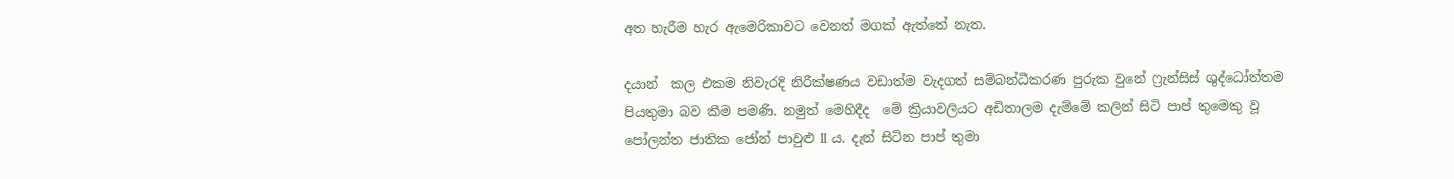අත හැරීම හැර ඇමෙරිකාවට වෙනත් මගක් ඇත්තේ නැත.

දයාන්  කල එකම නිවැරදි නිරීක්ෂණය වඩාත්ම වැදගත් සම්බන්ධීකරණ පුරුක වුනේ ෆ්‍රැන්සිස් ශුද්ධෝත්තම පියතුමා බව කීම පමණි. නමුත් මෙහිදීද  මේ ක්‍රියාවලියට අඩිතාලම දැම්මේ කලින් සිටි පාප් තුමෙකු වූ පෝලන්ත ජාතික ජෝන් පාවුළු II ය. දැන් සිටින පාප් තුමා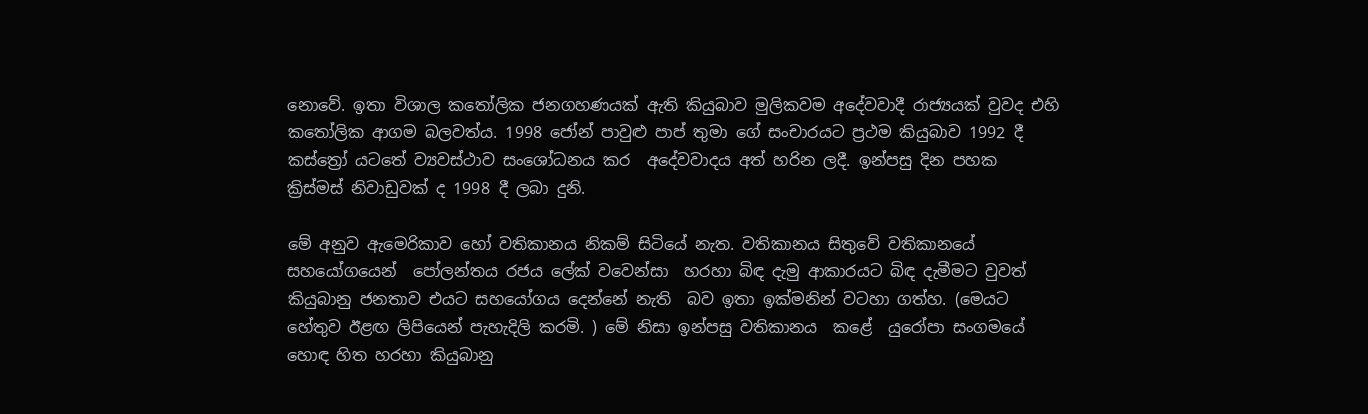නොවේ. ඉතා විශාල කතෝලික ජනගහණයක් ඇති කියුබාව මුලිකවම අදේවවාදී රාජ්‍යයක් වුවද එහි කතෝලික ආගම බලවත්ය. 1998 ජෝන් පාවුළු පාප් තුමා ගේ සංචාරයට ප්‍රථම කියුබාව 1992 දී කස්ත්‍රෝ යටතේ ව්‍යවස්ථාව සංශෝධනය කර  අදේවවාදය අත් හරින ලදී. ඉන්පසු දින පහක ක්‍රිස්මස් නිවාඩුවක් ද 1998 දී ලබා දුනි.

මේ අනුව ඇමෙරිකාව හෝ වතිකානය නිකම් සිටියේ නැත. වතිකානය සිතුවේ වතිකානයේ සහයෝගයෙන්  පෝලන්තය රජය ලේක් වවෙන්සා  හරහා බිඳ දැමු ආකාරයට බිඳ දැමීමට වුවත් කියුබානු ජනතාව එයට සහයෝගය දෙන්නේ නැති  බව ඉතා ඉක්මනින් වටහා ගත්හ. (මෙයට හේතුව ඊළඟ ලිපියෙන් පැහැදිලි කරමි. ) මේ නිසා ඉන්පසු වතිකානය  කළේ  යුරෝපා සංගමයේ හොඳ හිත හරහා කියුබානු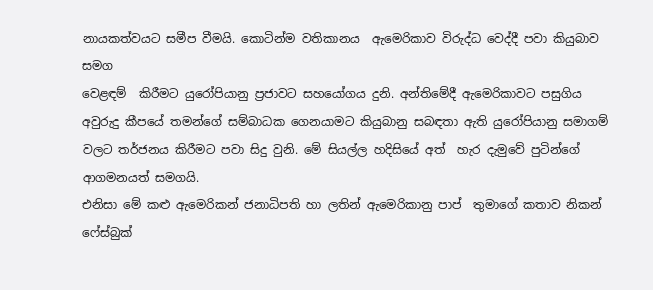නායකත්වයට සමීප වීමයි. කොටින්ම වතිකානය  ඇමෙරිකාව විරුද්ධ වෙද්දී පවා කියුබාව සමග
වෙළඳම්  කිරීමට යුරෝපියානු ප්‍රජාවට සහයෝගය දුනි. අන්තිමේදී ඇමෙරිකාවට පසුගිය අවුරුදු කීපයේ තමන්ගේ සම්බාධක ගෙනයාමට කියුබානු සබඳතා ඇති යුරෝපියානු සමාගම් වලට තර්ජනය කිරීමට පවා සිදු වුනි. මේ සියල්ල හදිසියේ අත්  හැර දැමුවේ පුටින්ගේ ආගමනයත් සමගයි.
එනිසා මේ කළු ඇමෙරිකන් ජනාධිපති හා ලතින් ඇමෙරිකානු පාප්  තුමාගේ කතාව නිකන් ෆේස්බුක්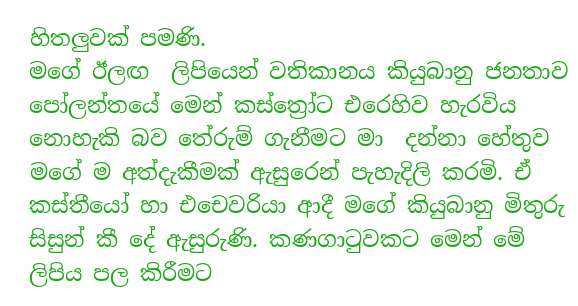හිතලුවක් පමණි.
මගේ ඊලඟ  ලිපියෙන් වතිකානය කියුබානු ජනතාව පෝලන්තයේ මෙන් කස්ත්‍රෝට එරෙහිව හැරවිය නොහැකි බව තේරුම් ගැනීමට මා  දන්නා හේතුව මගේ ම අත්දැකීමක් ඇසුරෙන් පැහැදිලි කරමි. ඒ කස්තීයෝ හා එචෙවරියා ආදී මගේ කියුබානු මිතුරු සිසුන් කී දේ ඇසුරුණි. කණගාටුවකට මෙන් මේ ලිපිය පල කිරීමට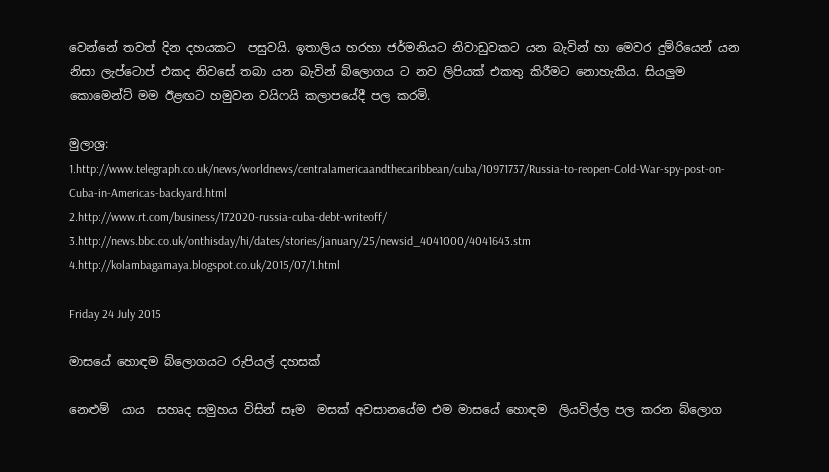වෙන්නේ තවත් දින දහයකට  පසුවයි. ඉතාලිය හරහා ජර්මනියට නිවාඩුවකට යන බැවින් හා මෙවර දුම්රියෙන් යන නිසා ලැප්ටොප් එකද නිවසේ තබා යන බැවින් බ්ලොගය ට නව ලිපියක් එකතු කිරීමට නොහැකිය. සියලුම කොමෙන්ට් මම ඊළඟට හමුවන වයිෆයි කලාපයේදී පල කරමි.

මුලාශ්‍ර:
1.http://www.telegraph.co.uk/news/worldnews/centralamericaandthecaribbean/cuba/10971737/Russia-to-reopen-Cold-War-spy-post-on-Cuba-in-Americas-backyard.html
2.http://www.rt.com/business/172020-russia-cuba-debt-writeoff/
3.http://news.bbc.co.uk/onthisday/hi/dates/stories/january/25/newsid_4041000/4041643.stm
4.http://kolambagamaya.blogspot.co.uk/2015/07/1.html

Friday 24 July 2015

මාසයේ හොඳම බ්ලොගයට රුපියල් දහසක්

නෙළුම්  යාය  සහෘද සමුහය විසින් සෑම  මසක් අවසානයේම එම මාසයේ හොඳම  ලියවිල්ල පල කරන බ්ලොග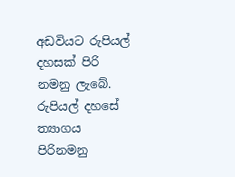අඩවියට රුපියල් දහසක් පිරි නමනු ලැබේ.  රුපියල් දහසේ ත්‍යාගය පිරිනමනු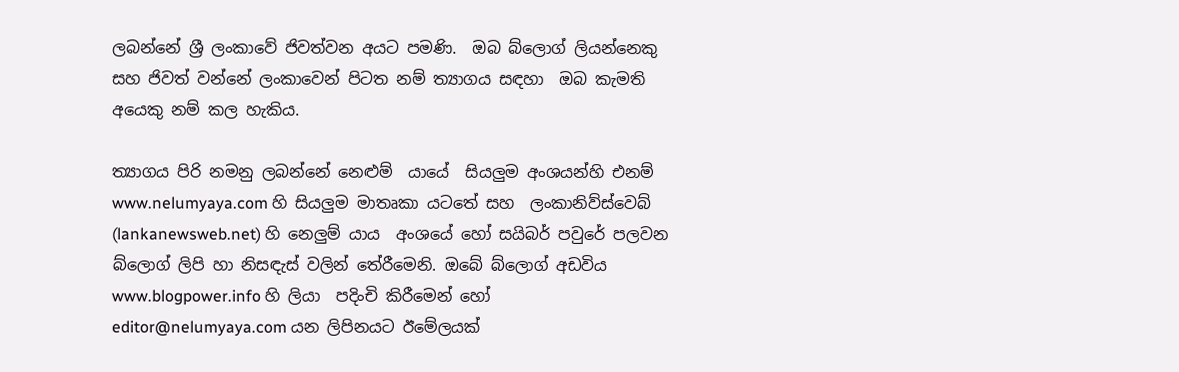ලබන්නේ ශ්‍රී ලංකාවේ ජිවත්වන අයට පමණි.  ඔබ බ්ලොග් ලියන්නෙකු සහ ජිවත් වන්නේ ලංකාවෙන් පිටත නම් ත්‍යාගය සඳහා  ඔබ කැමති අයෙකු නම් කල හැකිය.

ත්‍යාගය පිරි නමනු ලබන්නේ නෙළුම්  යායේ  සියලුම අංශයන්හි එනම් www.nelumyaya.com හි සියලුම මාතෘකා යටතේ සහ  ලංකානිව්ස්වෙබ් (lankanewsweb.net) හි නෙලුම් යාය  අංශයේ හෝ සයිබර් පවුරේ පලවන බ්ලොග් ලිපි හා නිසඳැස් වලින් තේරීමෙනි. ඔබේ බ්ලොග් අඩවිය www.blogpower.info හි ලියා  පදිංචි කිරීමෙන් හෝ    editor@nelumyaya.com යන ලිපිනයට ඊමේලයක්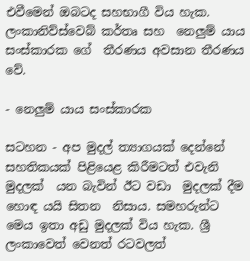එවීමෙන් ඔබටද සහභාගී විය හැක. ලංකානිව්ස්වෙබ් කර්තෘ සහ  නෙලුම් යාය සංස්කාරක ගේ  තීරණය අවසාන තීරණය වේ.

- නෙලුම් යාය සංස්කාරක

සටහන - අප මුදල් ත්‍යාගයක් දෙන්නේ සහතිකයක් පිළියෙළ කිරීමටත් එවැනි මුදලක්  යන බැවින් ඊට වඩා  මුදලක් දීම හොඳ යයි සිතන  නිසාය. සමහරුන්ට මෙය ඉතා අඩු මුදලක් විය හැක. ශ්‍රී ලංකාවෙත් වෙනත් රටවලත්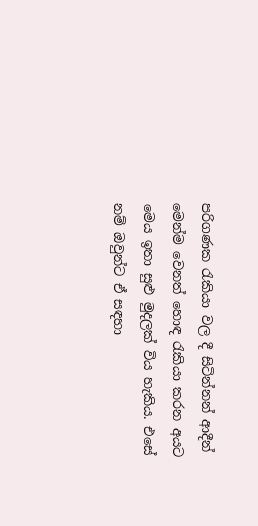පරිගණක රැකියා වල දී සිටින්නන් ආදීන් මෙන්ම වෙනත් හොඳ රැකියා කරන අයට  මෙය ඉතා සුළු මුදලක් විය හැකිය. එසේ නම් ඔවුන්ට ඒ සඳහා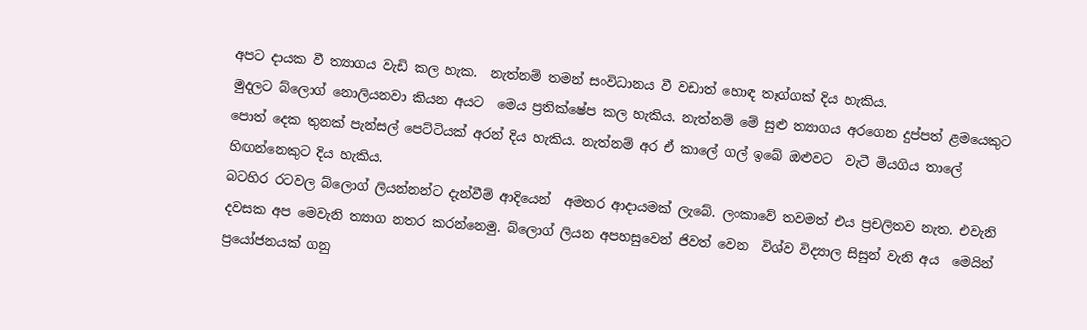අපට දායක වී ත්‍යාගය වැඩි කල හැක.  නැත්නම් තමන් සංවිධානය වී වඩාත් හොඳ තෑග්ගක් දිය හැකිය.
මුදලට බ්ලොග් නොලියනවා කියන අයට  මෙය ප්‍රතික්ෂේප කල හැකිය. නැත්නම් මේ සුළු ත්‍යාගය අරගෙන දුප්පත් ළමයෙකුට පොත් දෙක තුනක් පැන්සල් පෙට්ටියක් අරන් දිය හැකිය. නැත්නම් අර ඒ කාලේ ගල් ඉබේ ඔළුවට  වැටී මියගිය තාලේ  හිඟන්නෙකුට දිය හැකිය.
බටහිර රටවල බ්ලොග් ලියන්නන්ට දැන්වීම් ආදියෙන්  අමතර ආදායමක් ලැබේ. ලංකාවේ තවමත් එය ප්‍රචලිතව නැත. එවැනි දවසක අප මෙවැනි ත්‍යාග නතර කරන්නෙමු. බ්ලොග් ලියන අපහසුවෙන් ජිවත් වෙන  විශ්ව විද්‍යාල සිසුන් වැනි අය  මෙයින් ප්‍රයෝජනයක් ගනු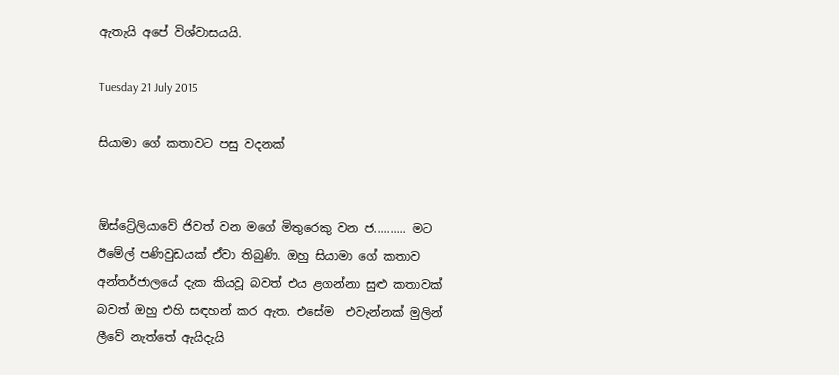ඇතැයි අපේ විශ්වාසයයි.

Tuesday 21 July 2015

සියාමා ගේ කතාවට පසු වදනක්


ඕස්ට්‍රේලියාවේ ජිවත් වන මගේ මිතුරෙකු වන ජ.......... මට ඊමේල් පණිවුඩයක් ඒවා තිබුණි. ඔහු සියාමා ගේ කතාව අන්තර්ජාලයේ දැක කියවූ බවත් එය ළගන්නා සුළු කතාවක් බවත් ඔහු එහි සඳහන් කර ඇත. එසේම  එවැන්නක් මුලින් ලීවේ නැත්තේ ඇයිදැයි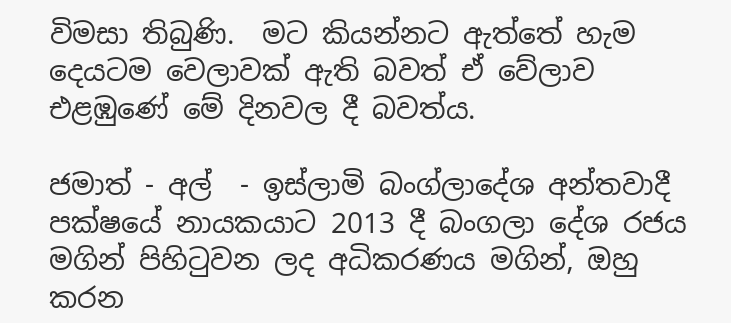විමසා තිබුණි.  මට කියන්නට ඇත්තේ හැම දෙයටම වෙලාවක් ඇති බවත් ඒ වේලාව එළඹුණේ මේ දිනවල දී බවත්ය.

ජමාත් - අල්  - ඉස්ලාමි බංග්ලාදේශ අන්තවාදී පක්ෂයේ නායකයාට 2013 දී බංගලා දේශ රජය මගින් පිහිටුවන ලද අධිකරණය මගින්, ඔහු කරන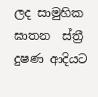ලද සාමුහික ඝාතන  ස්ත්‍රී  දුෂණ ආදියට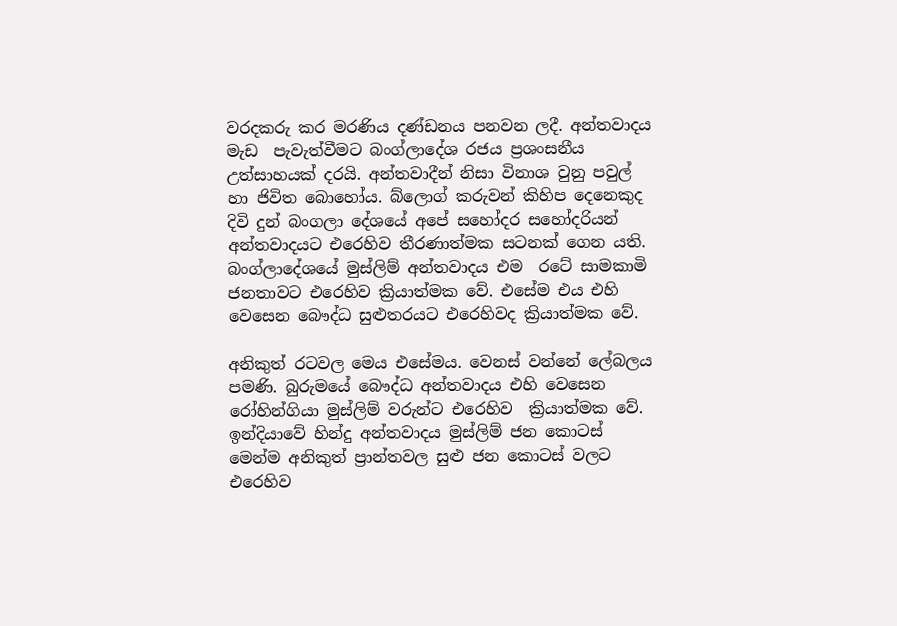වරදකරු කර මරණිය දණ්ඩනය පනවන ලදී. අන්තවාදය මැඩ  පැවැත්වීමට බංග්ලාදේශ රජය ප්‍රශංසනීය උත්සාහයක් දරයි. අන්තවාදීන් නිසා විනාශ වුනු පවුල් හා ජිවිත බොහෝය. බ්ලොග් කරුවන් කිහිප දෙනෙකුද දිවි දුන් බංගලා දේශයේ අපේ සහෝදර සහෝදරියන් අන්තවාදයට එරෙහිව තීරණාත්මක සටනක් ගෙන යති. බංග්ලාදේශයේ මුස්ලිම් අන්තවාදය එම  රටේ සාමකාමි ජනතාවට එරෙහිව ක්‍රියාත්මක වේ. එසේම එය එහි වෙසෙන බෞද්ධ සුළුතරයට එරෙහිවද ක්‍රියාත්මක වේ.

අනිකුත් රටවල මෙය එසේමය. වෙනස් වන්නේ ලේබලය පමණි. බුරුමයේ බෞද්ධ අන්තවාදය එහි වෙසෙන රෝහින්ගියා මුස්ලිම් වරුන්ට එරෙහිව  ක්‍රියාත්මක වේ. ඉන්දියාවේ හින්දු අන්තවාදය මුස්ලිම් ජන කොටස් මෙන්ම අනිකුත් ප්‍රාන්තවල සුළු ජන කොටස් වලට එරෙහිව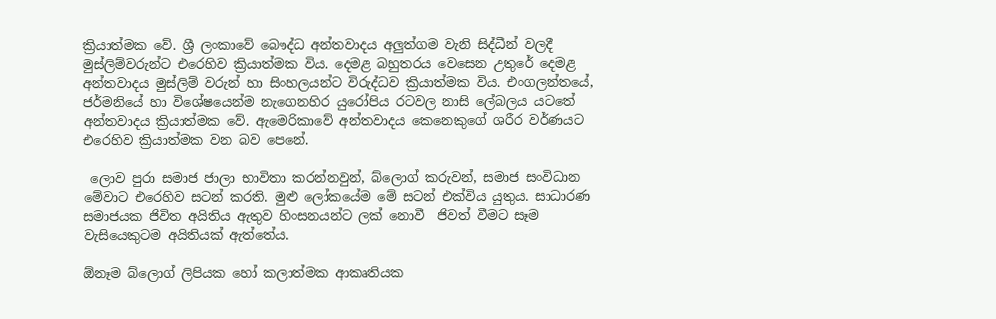ක්‍රියාත්මක වේ. ශ්‍රී ලංකාවේ බෞද්ධ අන්තවාදය අලුත්ගම වැනි සිද්ධීන් වලදී මුස්ලිම්වරුන්ට එරෙහිව ක්‍රියාත්මක විය. දෙමළ බහුතරය වෙසෙන උතුරේ දෙමළ අන්තවාදය මුස්ලිම් වරුන් හා සිංහලයන්ට විරුද්ධව ක්‍රියාත්මක විය. එංගලන්තයේ, ජර්මනියේ හා විශේෂයෙන්ම නැගෙනහිර යුරෝපිය රටවල නාසි ලේබලය යටතේ අන්තවාදය ක්‍රියාත්මක වේ. ඇමෙරිකාවේ අන්තවාදය කෙනෙකුගේ ශරීර වර්ණයට එරෙහිව ක්‍රියාත්මක වන බව පෙනේ.

 ලොව පුරා සමාජ ජාලා භාවිතා කරන්නවුන්, බ්ලොග් කරුවන්, සමාජ සංවිධාන මේවාට එරෙහිව සටන් කරති. මුළු ලෝකයේම මේ සටන් එක්විය යුතුය. සාධාරණ සමාජයක ජිවිත අයිතිය ඇතුව හිංසනයන්ට ලක් නොවී  ජිවත් වීමට සෑම වැසියෙකුටම අයිතියක් ඇත්තේය.

ඕනෑම බ්ලොග් ලිපියක හෝ කලාත්මක ආකෘතියක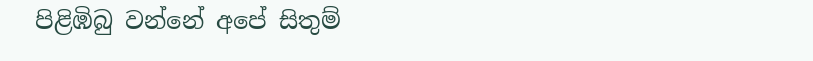පිළිඹිබු වන්නේ අපේ සිතුම්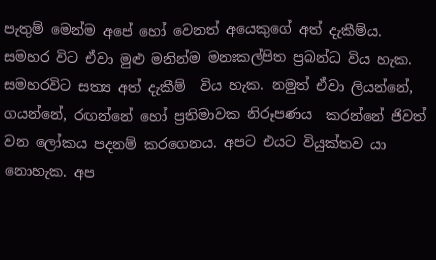පැතුම් මෙන්ම අපේ හෝ වෙනත් අයෙකුගේ අත් දැකීම්ය. සමහර විට ඒවා මුළු මනින්ම මනඃකල්පිත ප්‍රබන්ධ විය හැක. සමහරවිට සත්‍ය අත් දැකීම්  විය හැක. නමුත් ඒවා ලියන්නේ, ගයන්නේ, රඟන්නේ හෝ ප්‍රතිමාවක නිරූපණය  කරන්නේ ජිවත් වන ලෝකය පදනම් කරගෙනය. අපට එයට වියුක්තව යා  නොහැක. අප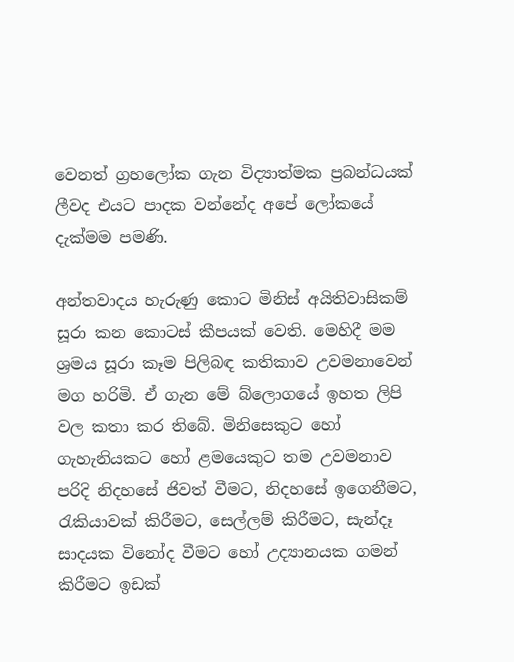වෙනත් ග්‍රහලෝක ගැන විද්‍යාත්මක ප්‍රබන්ධයක් ලීවද එයට පාදක වන්නේද අපේ ලෝකයේ දැක්මම පමණි.

අන්තවාදය හැරුණු කොට මිනිස් අයිතිවාසිකම් සූරා කන කොටස් කීපයක් වෙති. මෙහිදී මම ශ්‍රමය සූරා කෑම පිලිබඳ කතිකාව උවමනාවෙන් මග හරිමි. ඒ ගැන මේ බ්ලොගයේ ඉහත ලිපි වල කතා කර තිබේ. මිනිසෙකුට හෝ ගැහැනියකට හෝ ළමයෙකුට තම උවමනාව පරිදි නිදහසේ ජිවත් වීමට, නිදහසේ ඉගෙනීමට, රැකියාවක් කිරීමට, සෙල්ලම් කිරීමට, සැන්දෑ සාදයක විනෝද වීමට හෝ උද්‍යානයක ගමන් කිරීමට ඉඩක්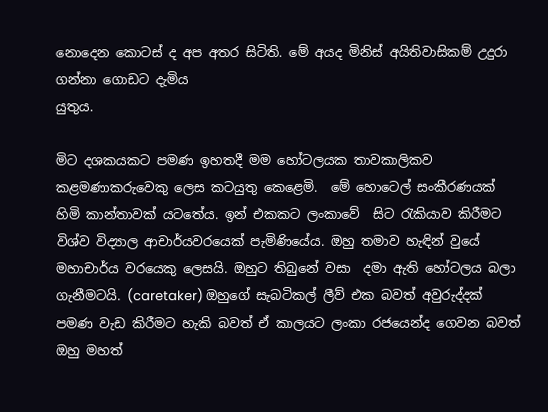නොදෙන කොටස් ද අප අතර සිටිති. මේ අයද මිනිස් අයිතිවාසිකම් උදුරා ගන්නා ගොඩට දැමිය
යුතුය.

මිට දශකයකට පමණ ඉහතදී මම හෝටලයක තාවකාලිකව කළමණාකරුවෙකු ලෙස කටයුතු කෙළෙමි.  මේ හොටෙල් සංකීරණයක් හිමි කාන්තාවක් යටතේය. ඉන් එකකට ලංකාවේ  සිට රැකියාව කිරීමට විශ්ව විද්‍යාල ආචාර්යවරයෙක් පැමිණියේය. ඔහු තමාව හැඳින් වුයේ මහාචාර්ය වරයෙකු ලෙසයි. ඔහුට තිබුනේ වසා  දමා ඇති හෝටලය බලා ගැනීමටයි. (caretaker) ඔහුගේ සැබටිකල් ලීව් එක බවත් අවුරුද්දක් පමණ වැඩ කිරීමට හැකි බවත් ඒ කාලයට ලංකා රජයෙන්ද ගෙවන බවත් ඔහු මහත්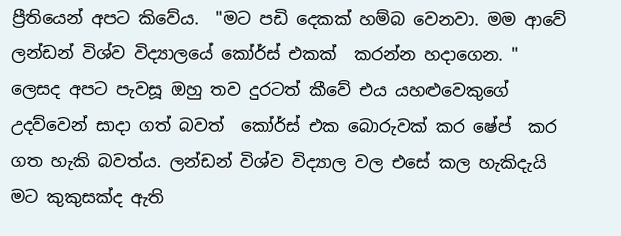ප්‍රීතියෙන් අපට කිවේය.  "මට පඩි දෙකක් හම්බ වෙනවා. මම ආවේ ලන්ඩන් විශ්ව විද්‍යාලයේ කෝර්ස් එකක්  කරන්න හදාගෙන. " ලෙසද අපට පැවසූ ඔහු තව දුරටත් කීවේ එය යහළුවෙකුගේ උදව්වෙන් සාදා ගත් බවත්  කෝර්ස් එක බොරුවක් කර ෂේප්  කර ගත හැකි බවත්ය. ලන්ඩන් විශ්ව විද්‍යාල වල එසේ කල හැකිදැයි මට කුකුසක්ද ඇති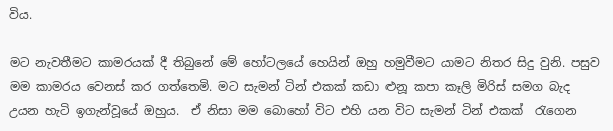විය.

මට නැවතීමට කාමරයක් දී තිබුනේ මේ හෝටලයේ හෙයින් ඔහු හමුවීමට යාමට නිතර සිදු වුනි. පසුව මම කාමරය වෙනස් කර ගත්තෙමි. මට සැමන් ටින් එකක් කඩා ළුනූ කපා කෑලි මිරිස් සමග බැද උයන හැටි ඉගැන්වූයේ ඔහුය.  ඒ නිසා මම බොහෝ විට එහි යන විට සැමන් ටින් එකක්  රැගෙන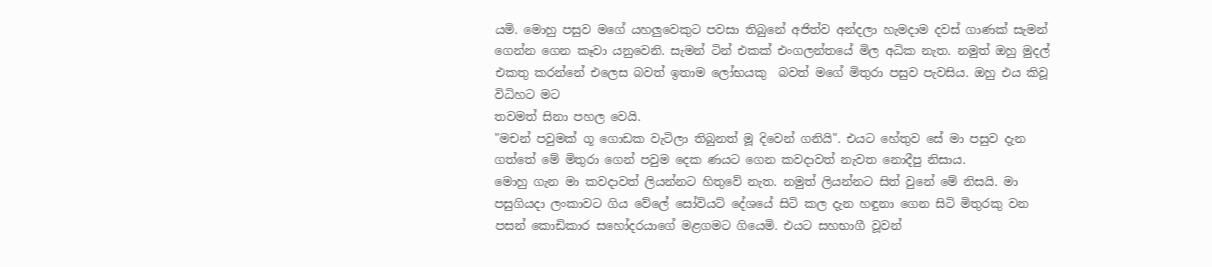යමි. මොහු පසුව මගේ යහලුවෙකුට පවසා තිබුනේ අජිත්ව අන්දලා හැමදාම දවස් ගාණක් සැමන් ගෙන්න ගෙන කෑවා යනුවෙනි. සැමන් ටින් එකක් එංගලන්තයේ මිල අධික නැත. නමුත් ඔහු මුදල් එකතු කරන්නේ එලෙස බවත් ඉතාම ලෝභයකු  බවත් මගේ මිතුරා පසුව පැවසිය. ඔහු එය කිවූ විධිහට මට
තවමත් සිනා පහල වෙයි.
"මචන් පවුමක් ගූ ගොඩක වැටිලා තිබුනත් මූ දිවෙන් ගනියි". එයට හේතුව සේ මා පසුව දැන ගත්තේ මේ මිතුරා ගෙන් පවුම දෙක ණයට ගෙන කවදාවත් නැවත නොදීපු නිසාය.
මොහු ගැන මා කවදාවත් ලියන්නට හිතුවේ නැත. නමුත් ලියන්නට සිත් වුනේ මේ නිසයි. මා පසුගියදා ලංකාවට ගිය වේලේ සෝවියට් දේශයේ සිටි කල දැන හඳුනා ගෙන සිටි මිතුරකු වන පසන් කොඩිකාර සහෝදරයාගේ මළගමට ගියෙමි. එයට සහභාගී වූවන්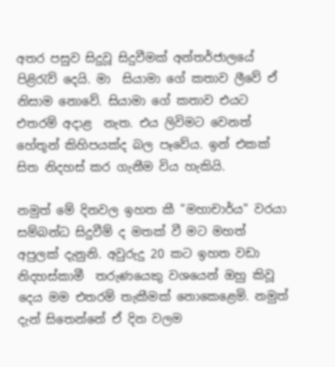අතර පසුව සිදුවූ සිදුවීමක් අන්තර්ජාලයේ පිළිරැව් දෙයි. මා  සියාමා ගේ කතාව ලීවේ ඒ නිසාම නොවේ. සියාමා ගේ කතාව එයට එතරම් අදාළ  නැත. එය ලිවිමට වෙනත් හේතූන් කිහිපයක්ද බල පෑවේය. ඉන් එකක් සිත නිදහස් කර ගැනීම විය හැකියි.

නමුත් මේ දිනවල ඉහත කී "මහාචාර්ය" වරයා සම්බන්ධ සිදුවීම් ද මතක් වී මට මහත් අපුලක් දැනුනි. අවුරුදු 20 කට ඉහත වඩා නිදහස්කාමී  තරුණයෙකු වශයෙන් ඔහු කිවූ දෙය මම එතරම් තැකීමක් නොකෙළෙමි. නමුත් දැන් සිතෙන්නේ ඒ දින වලම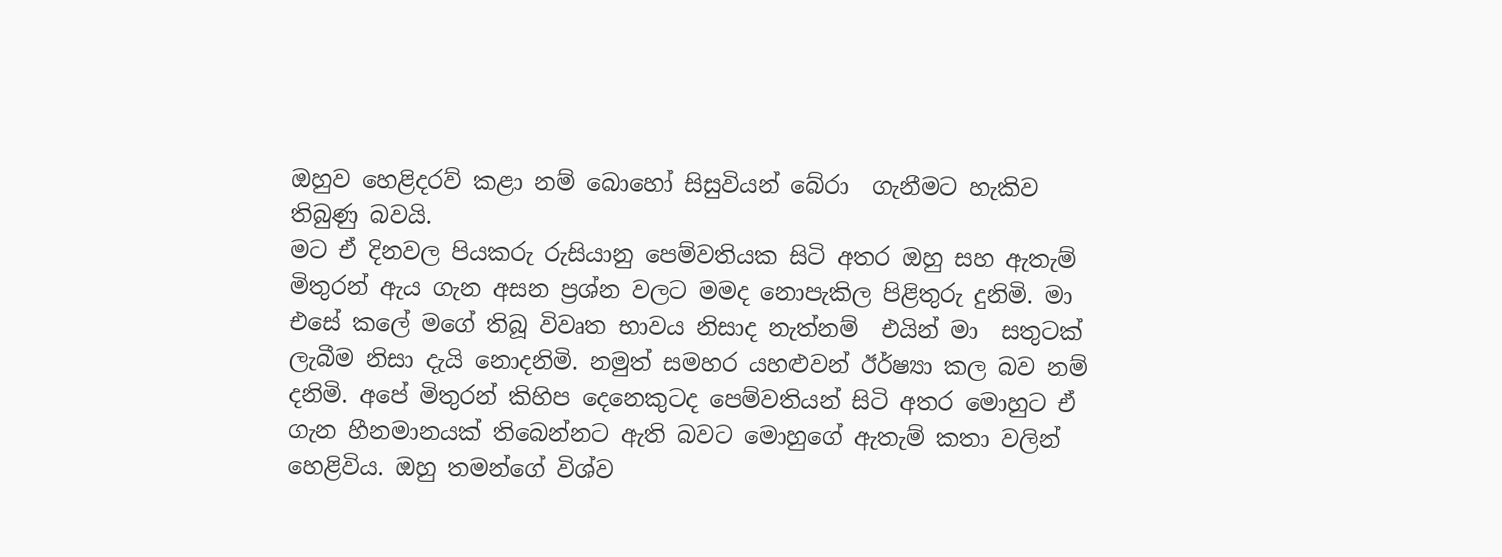ඔහුව හෙළිදරව් කළා නම් බොහෝ සිසුවියන් බේරා  ගැනීමට හැකිව තිබුණු බවයි.
මට ඒ දිනවල පියකරු රුසියානු පෙම්වතියක සිටි අතර ඔහු සහ ඇතැම් මිතුරන් ඇය ගැන අසන ප්‍රශ්න වලට මමද නොපැකිල පිළිතුරු දුනිමි. මා  එසේ කලේ මගේ තිබූ විවෘත භාවය නිසාද නැත්නම්  එයින් මා  සතුටක් ලැබීම නිසා දැයි නොදනිමි. නමුත් සමහර යහළුවන් ඊර්ෂ්‍යා කල බව නම් දනිමි. අපේ මිතුරන් කිහිප දෙනෙකුටද පෙම්වතියන් සිටි අතර මොහුට ඒ ගැන හීනමානයක් තිබෙන්නට ඇති බවට මොහුගේ ඇතැම් කතා වලින් හෙළිවිය. ඔහු තමන්ගේ විශ්ව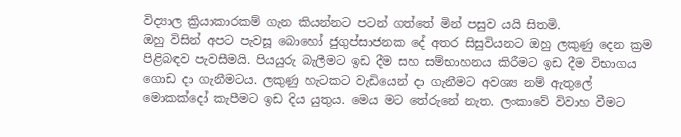විද්‍යාල ක්‍රියාකාරකම් ගැන කියන්නට පටන් ගත්තේ මින් පසුව යයි සිතමි.
ඔහු විසින් අපට පැවසූ බොහෝ ජුගුප්සාජනක දේ අතර සිසුවියනට ඔහු ලකුණු දෙන ක්‍රම පිළිබඳව පැවසීමයි. පියයුරු බැලීමට ඉඩ දීම සහ සම්භාහනය කිරීමට ඉඩ දීම විභාගය ගොඩ දා ගැනීමටය. ලකුණු හැටකට වැඩියෙන් දා ගැනීමට අවශ්‍ය නම් ඇතුලේ මොකක්දෝ කැපීමට ඉඩ දිය යුතුය. මෙය මට තේරුනේ නැත. ලංකාවේ විවාහ වීමට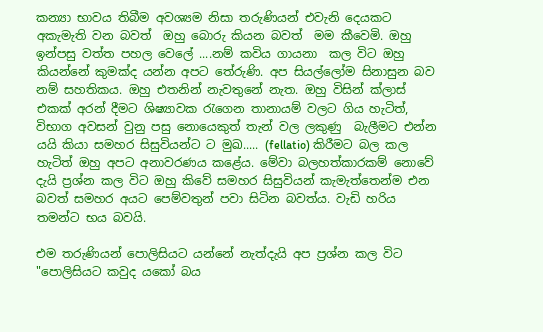කන්‍යා භාවය තිබීම අවශ්‍යම නිසා තරුණියන් එවැනි දෙයකට අකැමැති වන බවත්  ඔහු බොරු කියන බවත්  මම කීවෙමි. ඔහු ඉන්පසු වත්ත පහල වෙලේ ....නම් කවිය ගායනා  කල විට ඔහු කියන්නේ කුමක්ද යන්න අපට තේරුණි. අප සියල්ලෝම සිනාසුන බව නම් සහතිකය. ඔහු එතනින් නැවතුනේ නැත. ඔහු විසින් ක්ලාස් එකක් අරන් දීමට ශිෂ්‍යාවක රැගෙන තානායම් වලට ගිය හැටිත්,  විභාග අවසන් වුනු පසු නොයෙකුත් තැන් වල ලකුණු  බැලීමට එන්න යයි කියා සමහර සිසුවියන්ට ට මුඛ..... (fellatio) කිරීමට බල කල හැටිත් ඔහු අපට අනාවරණය කළේය. මේවා බලහත්කාරකම් නොවේ දැයි ප්‍රශ්න කල විට ඔහු කිවේ සමහර සිසුවියන් කැමැත්තෙන්ම එන බවත් සමහර අයට පෙම්වතුන් පවා සිටින බවත්ය. වැඩි හරිය තමන්ට භය බවයි.

එම තරුණියන් පොලිසියට යන්නේ නැත්දැයි අප ප්‍රශ්න කල විට "පොලිසියට කවුද යකෝ බය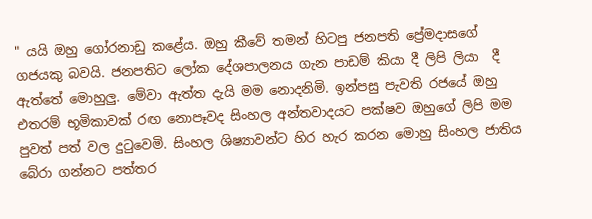" යයි ඔහු ගෝරනාඩු කළේය. ඔහු කීවේ තමන් හිටපු ජනපති ප්‍රේමදාසගේ ගජයකු බවයි. ජනපතිට ලෝක දේශපාලනය ගැන පාඩම් කියා දී ලිපි ලියා  දී ඇත්තේ මොහුලු. මේවා ඇත්ත දැයි මම නොදනිමි. ඉන්පසු පැවති රජයේ ඔහු එතරම් භූමිකාවක් රඟ නොපෑවද සිංහල අන්තවාදයට පක්ෂව ඔහුගේ ලිපි මම පුවත් පත් වල දුටුවෙමි. සිංහල ශිෂ්‍යාවන්ට හිර හැර කරන මොහු සිංහල ජාතිය බේරා ගන්නට පත්තර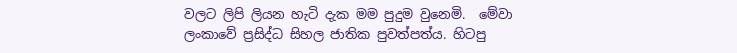වලට ලිපි ලියන හැටි දැක මම පුදුම වුනෙමි.  මේවා ලංකාවේ ප්‍රසිද්ධ සිහල ජාතික පුවත්පත්ය. හිටපු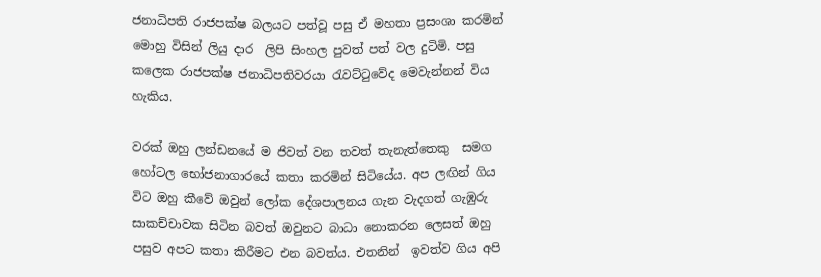ජනාධිපති රාජපක්ෂ බලයට පත්වූ පසු ඒ මහතා ප්‍රසංශා කරමින් මොහු විසින් ලියු දාර  ලිපි සිංහල පුවත් පත් වල දුටිමි. පසු කලෙක රාජපක්ෂ ජනාධිපතිවරයා රැවට්ටුවේද මෙවැන්නන් විය හැකිය.

වරක් ඔහු ලන්ඩනයේ ම ජිවත් වන තවත් තැනැත්තෙකු  සමග හෝටල භෝජනාගාරයේ කතා කරමින් සිටියේය. අප ලඟින් ගිය විට ඔහු කීවේ ඔවුන් ලෝක දේශපාලනය ගැන වැදගත් ගැඹුරු සාකච්චාවක සිටින බවත් ඔවුනට බාධා නොකරන ලෙසත් ඔහු පසුව අපට කතා කිරීමට එන බවත්ය. එතනින්  ඉවත්ව ගිය අපි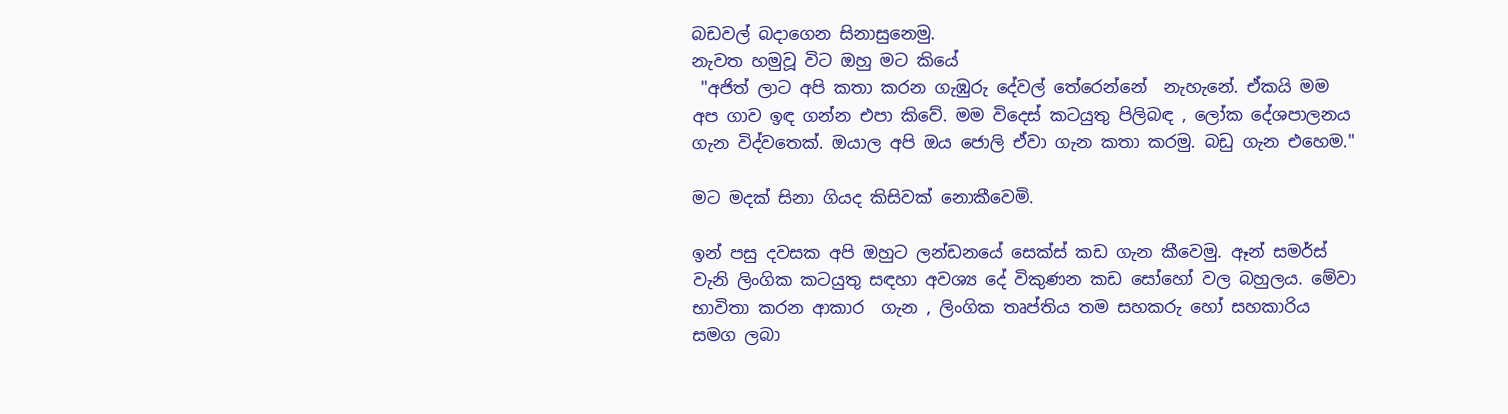බඩවල් බදාගෙන සිනාසුනෙමු.
නැවත හමුවූ විට ඔහු මට කියේ
 "අජිත් ලාට අපි කතා කරන ගැඹුරු දේවල් තේරෙන්නේ  නැහැනේ. ඒකයි මම අප ගාව ඉඳ ගන්න එපා කිවේ. මම විදෙස් කටයුතු පිලිබඳ , ලෝක දේශපාලනය ගැන විද්වතෙක්. ඔයාල අපි ඔය ජොලි ඒවා ගැන කතා කරමු. බඩු ගැන එහෙම."

මට මදක් සිනා ගියද කිසිවක් නොකීවෙමි.

ඉන් පසු දවසක අපි ඔහුට ලන්ඩනයේ සෙක්ස් කඩ ගැන කීවෙමු. ඈන් සමර්ස් වැනි ලිංගික කටයුතු සඳහා අවශ්‍ය දේ විකුණන කඩ සෝහෝ වල බහුලය. මේවා භාවිතා කරන ආකාර  ගැන , ලිංගික තෘප්තිය තම සහකරු හෝ සහකාරිය සමග ලබා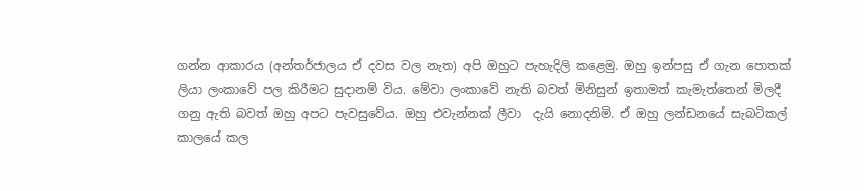ගන්න ආකාරය (අන්තර්ජාලය ඒ දවස වල නැත) අපි ඔහුට පැහැදිලි කළෙමු. ඔහු ඉන්පසු ඒ ගැන පොතක්  ලියා ලංකාවේ පල කිරීමට සුදානම් විය. මේවා ලංකාවේ නැති බවත් මිනිසුන් ඉතාමත් කැමැත්තෙන් මිලදී  ගනු ඇති බවත් ඔහු අපට පැවසුවේය. ඔහු එවැන්නක් ලීවා  දැයි නොදනිමි. ඒ ඔහු ලන්ඩනයේ සැබටිකල් කාලයේ කල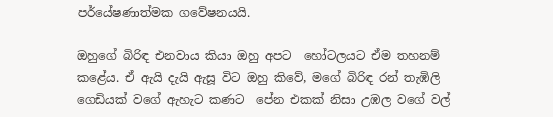පර්යේෂණාත්මක ගවේෂනයයි.

ඔහුගේ බිරිඳ එනවාය කියා ඔහු අපට  හෝටලයට ඒම තහනම්  කළේය. ඒ ඇයි දැයි ඇසූ විට ඔහු කිවේ, මගේ බිරිඳ රන් තැඹිලි ගෙඩියක් වගේ ඇහැට කණට  පේන එකක් නිසා උඹල වගේ වල්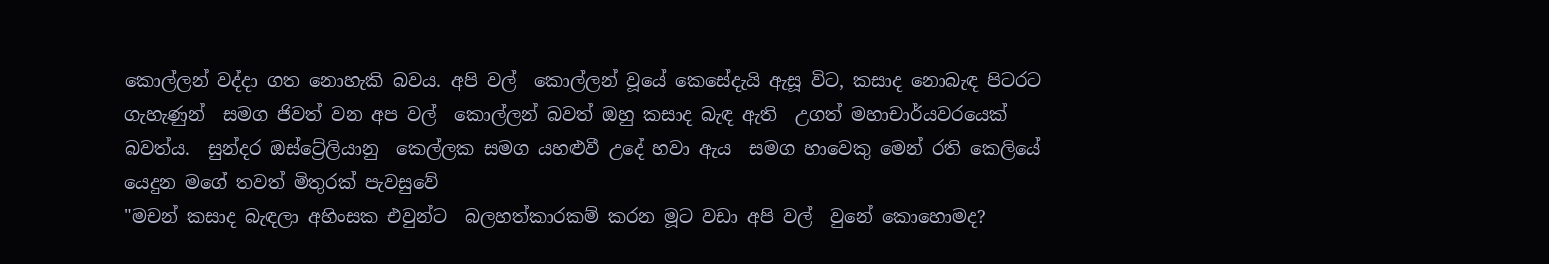කොල්ලන් වද්දා ගත නොහැකි බවය. අපි වල්  කොල්ලන් වූයේ කෙසේදැයි ඇසූ විට, කසාද නොබැඳ පිටරට ගැහැණුන්  සමග ජිවත් වන අප වල්  කොල්ලන් බවත් ඔහු කසාද බැඳ ඇති  උගත් මහාචාර්යවරයෙක් බවත්ය.  සුන්දර ඔස්ට්‍රේලියානු  කෙල්ලක සමග යහළුවී උදේ හවා ඇය  සමග හාවෙකු මෙන් රති කෙලියේ යෙදුන මගේ තවත් මිතුරක් පැවසුවේ
"මචන් කසාද බැඳලා අහිංසක එවුන්ට  බලහත්කාරකම් කරන මූට වඩා අපි වල්  වුනේ කොහොමද?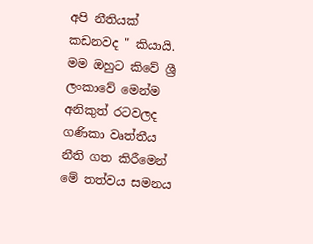අපි නීතියක් කඩනවද " කියායි.
මම ඔහුට කිවේ ශ්‍රී ලංකාවේ මෙන්ම අනිකුත් රටවලද  ගණිකා වෘත්තීය නීති ගත කිරීමෙන් මේ තත්වය සමනය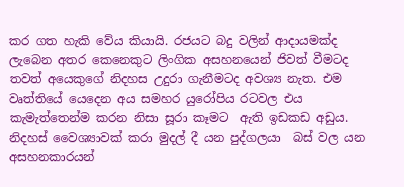කර ගත හැකි වේය කියායි. රජයට බදු වලින් ආදායමක්ද   ලැබෙන අතර කෙනෙකුට ලිංගික අසහනයෙන් ජිවත් වීමටද තවත් අයෙකුගේ නිදහස උදුරා ගැනීමටද අවශ්‍ය නැත. එම වෘත්තියේ යෙදෙන අය සමහර යුරෝපිය රටවල එය කැමැත්තෙන්ම කරන නිසා සූරා කෑමට  ඇති ඉඩකඩ අඩුය.  නිදහස් වෛශ්‍යාවක් කරා මුදල් දී යන පුද්ගලයා  බස් වල යන අසහනකාරයන්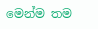මෙන්ම තම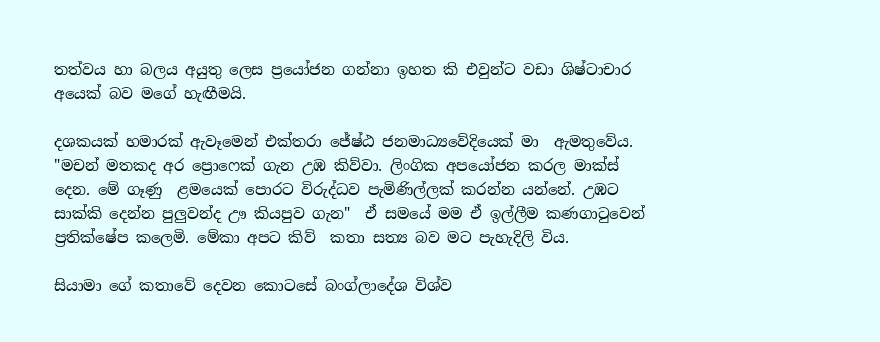තත්වය හා බලය අයුතු ලෙස ප්‍රයෝජන ගන්නා ඉහත කි එවුන්ට වඩා ශිෂ්ටාචාර අයෙක් බව මගේ හැඟීමයි.

දශකයක් හමාරක් ඇවෑමෙන් එක්තරා ජේෂ්ඨ ජනමාධ්‍යවේදියෙක් මා  ඇමතුවේය. "මචන් මතකද අර ප්‍රොෆෙක් ගැන උඹ කිව්වා. ලිංගික අපයෝජන කරල මාක්ස් දෙන. මේ ගෑණු  ළමයෙක් පොරට විරුද්ධව පැමිණිල්ලක් කරන්න යන්නේ. උඹට සාක්කි දෙන්න පුලුවන්ද ඌ කියපුව ගැන"  ඒ සමයේ මම ඒ ඉල්ලීම කණගාටුවෙන් ප්‍රතික්ෂේප කලෙමි. මේකා අපට කිව්  කතා සත්‍ය බව මට පැහැදිලි විය.

සියාමා ගේ කතාවේ දෙවන කොටසේ බංග්ලාදේශ විශ්ව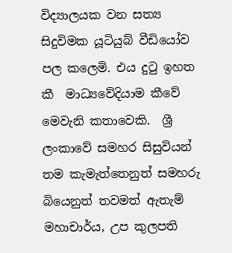විද්‍යාලයක වන සත්‍ය සිදුවිමක යූටියුබ් වීඩියෝව පල කලෙමි. එය දුටු ඉහත කී  මාධ්‍යවේදියාම කීවේ  මෙවැනි කතාවෙකි.  ශ්‍රී ලංකාවේ සමහර සිසුවියන් තම කැමැත්තෙනුත් සමහරු බියෙනුත් තවමත් ඇතැම් මහාචාර්ය, උප කුලපති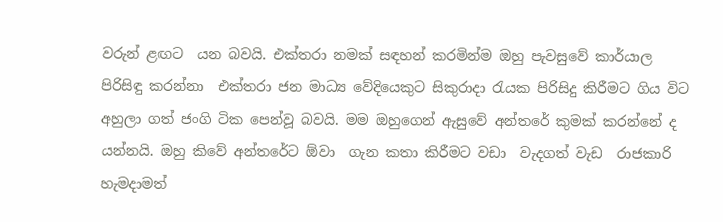වරුන් ළඟට  යන බවයි. එක්තරා නමක් සඳහන් කරමින්ම ඔහු පැවසුවේ කාර්යාල පිරිසිඳු කරන්නා  එක්තරා ජන මාධ්‍ය වේදියෙකුට සිකුරාදා රැයක පිරිසිදු කිරීමට ගිය විට අහුලා ගත් ජංගි ටික පෙන්වූ බවයි. මම ඔහුගෙන් ඇසුවේ අන්තරේ කුමක් කරන්නේ ද යන්නයි. ඔහු කිවේ අන්තරේට ඕවා  ගැන කතා කිරීමට වඩා  වැදගත් වැඩ  රාජකාරි  හැමදාමත්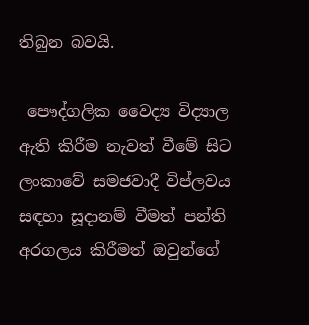තිබුන බවයි.

 පෞද්ගලික වෛද්‍ය විද්‍යාල ඇති කිරීම නැවත් වීමේ සිට ලංකාවේ සමජවාදී විප්ලවය සඳහා සූදානම් වීමත් පන්ති අරගලය කිරීමත් ඔවුන්ගේ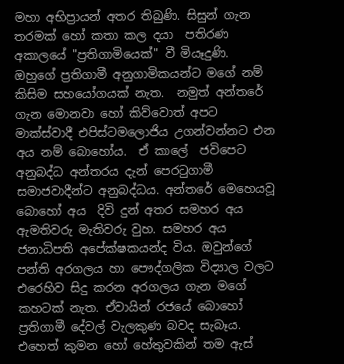මහා අභිප්‍රායන් අතර තිබුණි. සිසුන් ගැන තරමක් හෝ කතා කල දයා  පතිරණ අකාලයේ "ප්‍රතිගාමියෙක්" වී මියෑදුණි.
ඔහුගේ ප්‍රතිගාමී අනුගාමිකයන්ට මගේ නම් කිසිම සහයෝගයක් නැත.  නමුත් අන්තරේ ගැන මොනවා හෝ කිව්වොත් අපට මාක්ස්වාදී එපිස්ටමලොජිය උගන්වන්නට එන අය නම් බොහෝය.  ඒ කාලේ  ජවිපෙට අනුබද්ධ අන්තරය දැන් පෙරටුගාමී සමාජවාදීන්ට අනුබද්ධය. අන්තරේ මෙහෙයවූ බොහෝ අය  දිවි දුන් අතර සමහර අය  ඇමතිවරු මැතිවරු වුහ. සමහර අය  ජනාධිපති අපේක්ෂකයන්ද විය. ඔවුන්ගේ  පන්ති අරගලය හා පෞද්ගලික විද්‍යාල වලට එරෙහිව සිදු කරන අරගලය ගැන මගේ කහටක් නැත. ඒවායින් රජයේ බොහෝ ප්‍රතිගාමී දේවල් වැලකුණ බවද සැබෑය. එහෙත් කුමන හෝ හේතුවකින් තම ඇස්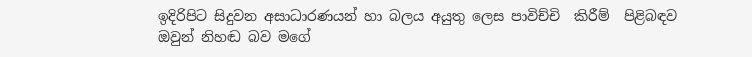ඉදිරිපිට සිදුවන අසාධාරණයන් හා බලය අයුතු ලෙස පාවිච්චි  කිරීම්  පිළිබඳව ඔවුන් නිහඬ බව මගේ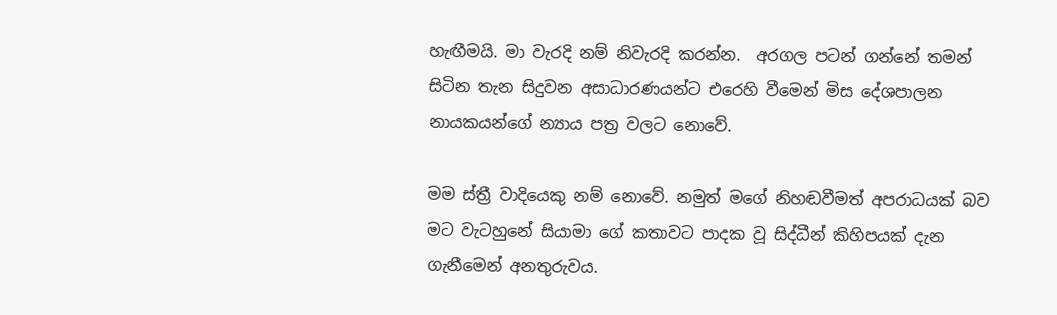හැඟීමයි. මා වැරදි නම් නිවැරදි කරන්න.  අරගල පටන් ගන්නේ තමන් සිටින තැන සිදුවන අසාධාරණයන්ට එරෙහි වීමෙන් මිස දේශපාලන  නායකයන්ගේ න්‍යාය පත්‍ර වලට නොවේ.

මම ස්ත්‍රී වාදියෙකු නම් නොවේ. නමුත් මගේ නිහඬවීමත් අපරාධයක් බව මට වැටහුනේ සියාමා ගේ කතාවට පාදක වූ සිද්ධීන් කිහිපයක් දැන ගැනීමෙන් අනතුරුවය.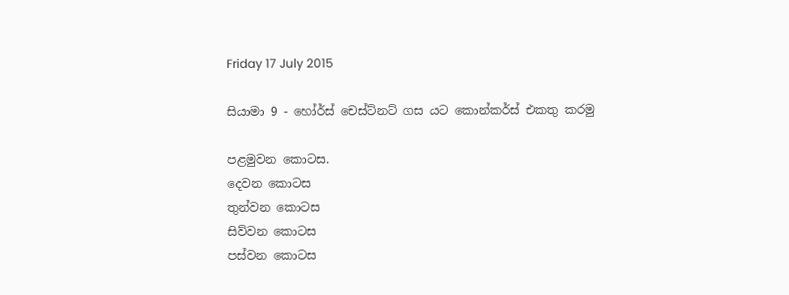Friday 17 July 2015

සියාමා 9 - හෝර්ස් චෙස්ට්නට් ගස යට කොන්කර්ස් එකතු කරමු

පළමුවන කොටස.
දෙවන කොටස
තුන්වන කොටස
සිව්වන කොටස
පස්වන කොටස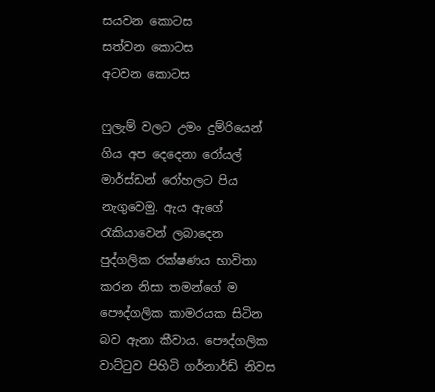සයවන කොටස
සත්වන කොටස
අටවන කොටස

ෆුලැම් වලට උමං දුම්රියෙන් ගිය අප දෙදෙනා රෝයල් මාර්ස්ඩන් රෝහලට පිය නැගුවෙමු. ඇය ඇගේ රැකියාවෙන් ලබාදෙන පුද්ගලික රක්ෂණය භාවිතා කරන නිසා තමන්ගේ ම පෞද්ගලික කාමරයක සිටින බව ඇනා කීවාය. පෞද්ගලික වාට්ටුව පිහිටි ගර්නාර්ඩ් නිවස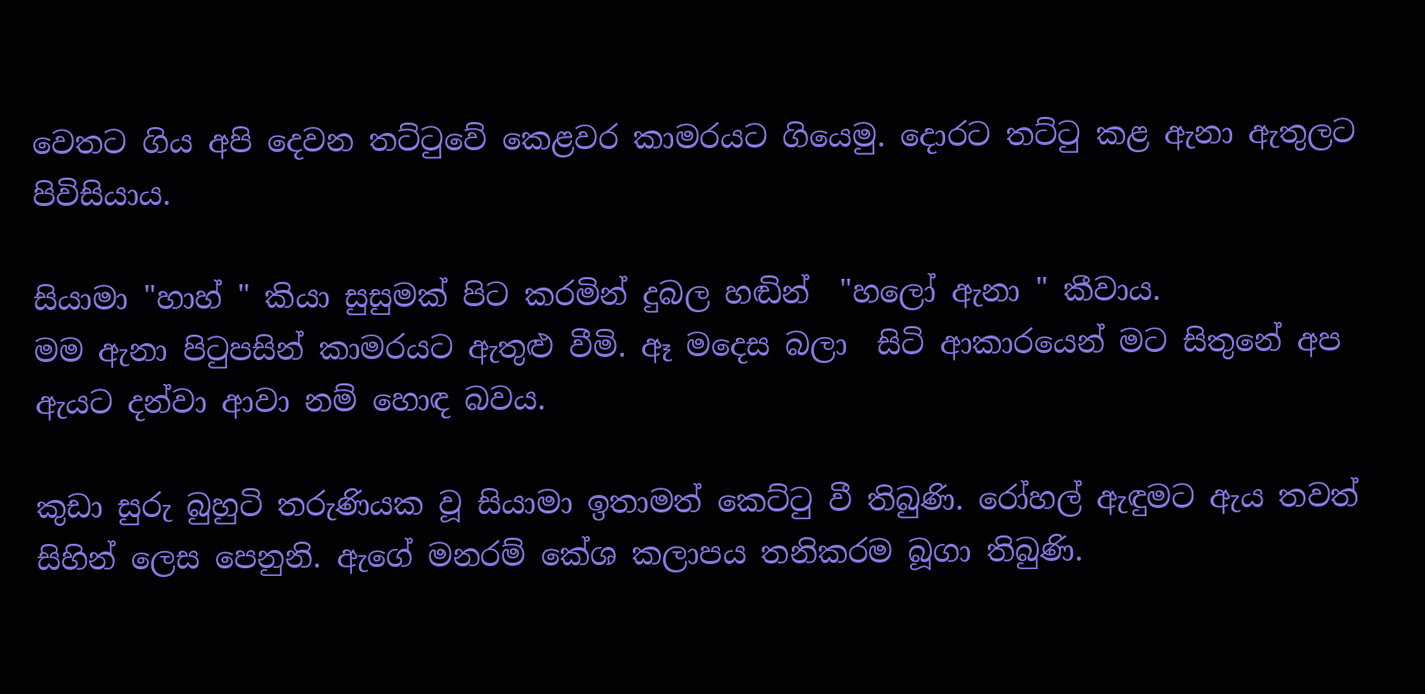වෙතට ගිය අපි දෙවන තට්ටුවේ කෙළවර කාමරයට ගියෙමු. දොරට තට්ටු කළ ඇනා ඇතුලට පිවිසියාය.

සියාමා "හාහ් " කියා සුසුමක් පිට කරමින් දුබල හඬින්  "හලෝ ඇනා " කීවාය.
මම ඇනා පිටුපසින් කාමරයට ඇතුළු වීමි. ඈ මදෙස බලා  සිටි ආකාරයෙන් මට සිතුනේ අප ඇයට දන්වා ආවා නම් හොඳ බවය.

කුඩා සුරු බුහුටි තරුණියක වූ සියාමා ඉතාමත් කෙට්ටු වී තිබුණි. රෝහල් ඇඳුමට ඇය තවත් සිහින් ලෙස පෙනුනි. ඇගේ මනරම් කේශ කලාපය තනිකරම බූගා තිබුණි.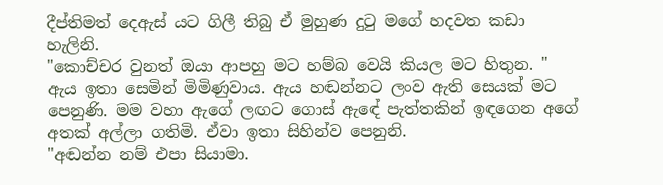දීප්තිමත් දෙඇස් යට ගිලී තිබු ඒ මුහුණ දුටු මගේ හදවත කඩා හැලිනි.
"කොච්චර වුනත් ඔයා ආපහු මට හම්බ වෙයි කියල මට හිතුන. " ඇය ඉතා සෙමින් මිමිණුවාය. ඇය හඬන්නට ලංව ඇති සෙයක් මට පෙනුණි. මම වහා ඇගේ ලඟට ගොස් ඇඳේ පැත්තකින් ඉඳගෙන අගේ අතක් අල්ලා ගතිමි. ඒවා ඉතා සිහින්ව පෙනුනි.
"අඬන්න නම් එපා සියාමා.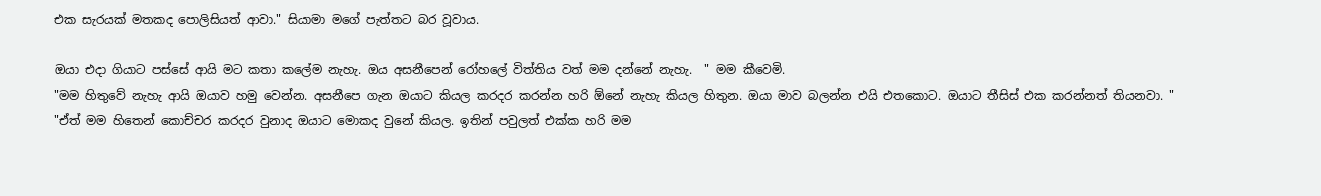එක සැරයක් මතකද පොලිසියත් ආවා." සියාමා මගේ පැත්තට බර වූවාය.

ඔයා එදා ගියාට පස්සේ ආයි මට කතා කලේම නැහැ. ඔය අසනීපෙන් රෝහලේ විත්තිය වත් මම දන්නේ නැහැ.  " මම කීවෙමි.
"මම හිතුවේ නැහැ ආයි ඔයාව හමු වෙන්න. අසනීපෙ ගැන ඔයාට කියල කරදර කරන්න හරි ඕනේ නැහැ කියල හිතුන. ඔයා මාව බලන්න එයි එතකොට. ඔයාට තීසිස් එක කරන්නත් තියනවා. "
"ඒත් මම හිතෙන් කොච්චර කරදර වුනාද ඔයාට මොකද වුනේ කියල. ඉතින් පවුලත් එක්ක හරි මම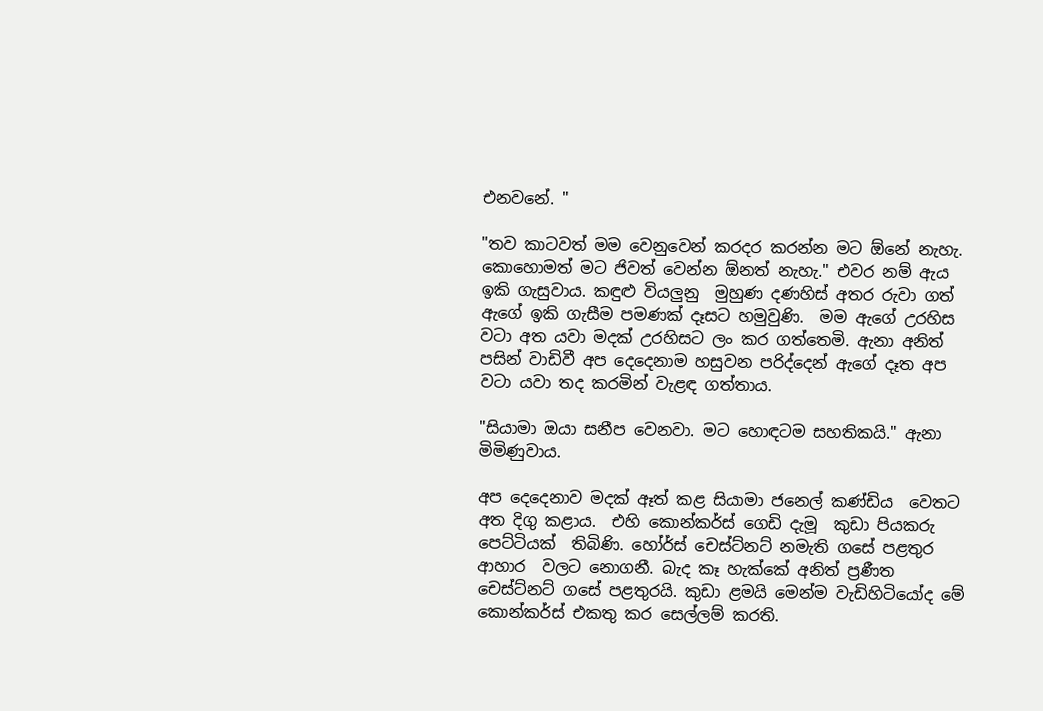එනවනේ. "

"තව කාටවත් මම වෙනුවෙන් කරදර කරන්න මට ඕනේ නැහැ. කොහොමත් මට ජිවත් වෙන්න ඕනත් නැහැ." එවර නම් ඇය ඉකි ගැසුවාය. කඳුළු වියලුනු  මුහුණ දණහිස් අතර රුවා ගත් ඇගේ ඉකි ගැසීම පමණක් දෑසට හමුවුණි.  මම ඇගේ උරහිස වටා අත යවා මදක් උරහිසට ලං කර ගත්තෙමි. ඇනා අනිත් පසින් වාඩිවී අප දෙදෙනාම හසුවන පරිද්දෙන් ඇගේ දෑත අප වටා යවා තද කරමින් වැළඳ ගත්තාය.

"සියාමා ඔයා සනීප වෙනවා. මට හොඳටම සහතිකයි." ඇනා මිමිණුවාය.

අප දෙදෙනාව මදක් ඈත් කළ සියාමා ජනෙල් කණ්ඩිය  වෙතට අත දිගු කළාය.  එහි කොන්කර්ස් ගෙඩි දැමූ  කුඩා පියකරු  පෙට්ටියක්  තිබිණි. හෝර්ස් චෙස්ට්නට් නමැති ගසේ පළතුර ආහාර  වලට නොගනී. බැද කෑ හැක්කේ අනිත් ප්‍රණීත චෙස්ට්නට් ගසේ පළතුරයි. කුඩා ළමයි මෙන්ම වැඩිහිටියෝද මේ කොන්කර්ස් එකතු කර සෙල්ලම් කරති.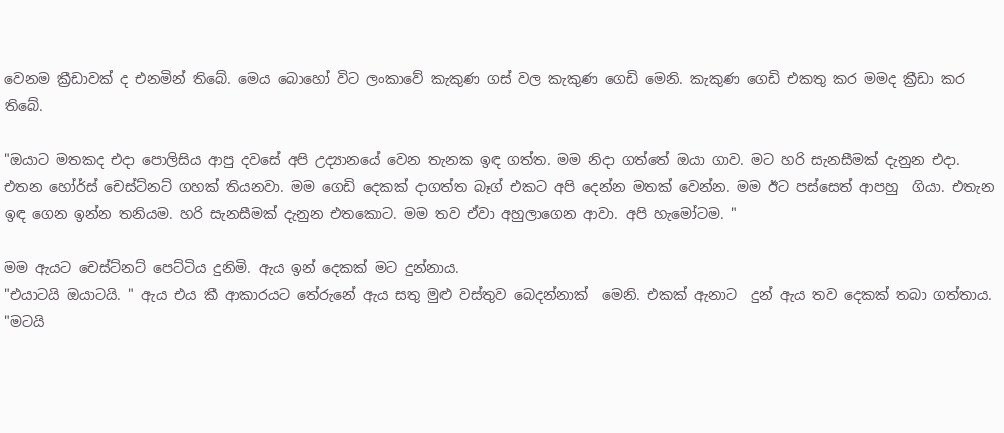වෙනම ක්‍රීඩාවක් ද එනමින් තිබේ. මෙය බොහෝ විට ලංකාවේ කැකුණ ගස් වල කැකුණ ගෙඩි මෙනි. කැකුණ ගෙඩි එකතු කර මමද ක්‍රීඩා කර තිබේ.

"ඔයාට මතකද එදා පොලිසිය ආපු දවසේ අපි උද්‍යානයේ වෙන තැනක ඉඳ ගත්ත. මම නිදා ගත්තේ ඔයා ගාව. මට හරි සැනසීමක් දැනුන එදා. එතන හෝර්ස් චෙස්ට්නට් ගහක් තියනවා. මම ගෙඩි දෙකක් දාගත්ත බෑග් එකට අපි දෙන්න මතක් වෙන්න. මම ඊට පස්සෙත් ආපහු  ගියා. එතැන ඉඳ ගෙන ඉන්න තනියම. හරි සැනසීමක් දැනුන එතකොට. මම තව ඒවා අහුලාගෙන ආවා. අපි හැමෝටම. "

මම ඇයට චෙස්ට්නට් පෙට්ටිය දුනිමි. ඇය ඉන් දෙකක් මට දුන්නාය.
"එයාටයි ඔයාටයි. " ඇය එය කී ආකාරයට තේරුනේ ඇය සතු මුළු වස්තුව බෙදන්නාක්  මෙනි. එකක් ඇනාට  දුන් ඇය තව දෙකක් තබා ගත්තාය.
"මටයි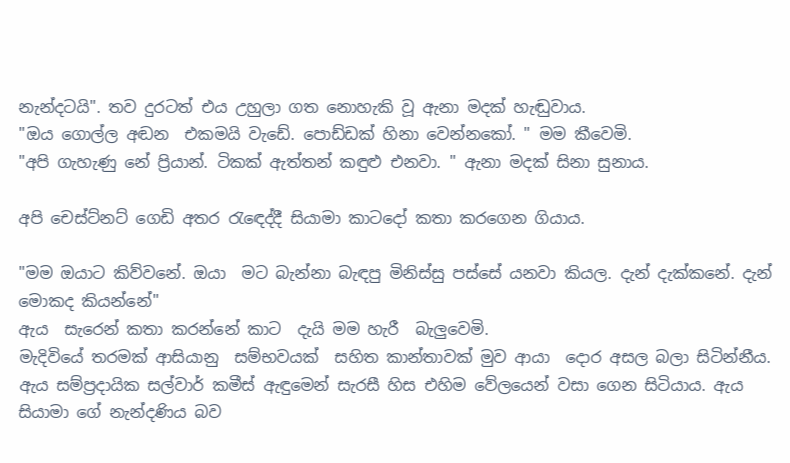නැන්දටයි". තව දුරටත් එය උහුලා ගත නොහැකි වූ ඇනා මදක් හැඬුවාය.
"ඔය ගොල්ල අඬන  එකමයි වැඩේ. පොඩ්ඩක් හිනා වෙන්නකෝ. " මම කීවෙමි.
"අපි ගැහැණු නේ ප්‍රියාන්. ටිකක් ඇත්තන් කඳුළු එනවා. " ඇනා මදක් සිනා සුනාය.

අපි චෙස්ට්නට් ගෙඩි අතර රැඳෙද්දී සියාමා කාටදෝ කතා කරගෙන ගියාය.

"මම ඔයාට කිව්වනේ. ඔයා  මට බැන්නා බැඳපු මිනිස්සු පස්සේ යනවා කියල. දැන් දැක්කනේ. දැන් මොකද කියන්නේ"
ඇය  සැරෙන් කතා කරන්නේ කාට  දැයි මම හැරී  බැලුවෙමි.
මැදිවියේ තරමක් ආසියානු  සම්භවයක්  සහිත කාන්තාවක් මුව ආයා  දොර අසල බලා සිටින්නීය. ඇය සම්ප්‍රදායික සල්වාර් කමීස් ඇඳුමෙන් සැරසී හිස එහිම වේලයෙන් වසා ගෙන සිටියාය. ඇය සියාමා ගේ නැන්දණිය බව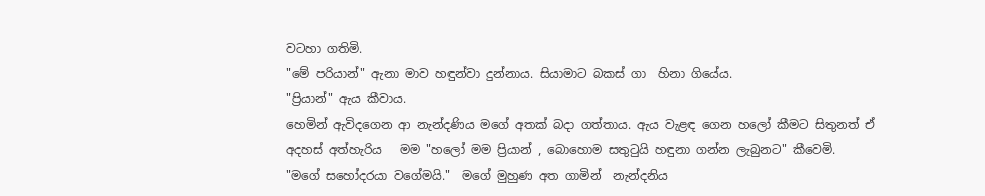වටහා ගතිමි.
"මේ පරියාන්" ඇනා මාව හඳුන්වා දුන්නාය. සියාමාට බකස් ගා  හිනා ගියේය.
"ප්‍රියාන්" ඇය කීවාය.
හෙමින් ඇවිදගෙන ආ නැන්දණිය මගේ අතක් බදා ගත්තාය. ඇය වැළඳ ගෙන හලෝ කීමට සිතුනත් ඒ අදහස් අත්හැරිය   මම "හලෝ මම ප්‍රියාන් , බොහොම සතුටුයි හඳුනා ගන්න ලැබුනට" කීවෙමි.
"මගේ සහෝදරයා වගේමයි."  මගේ මුහුණ අත ගාමින්  නැන්දනිය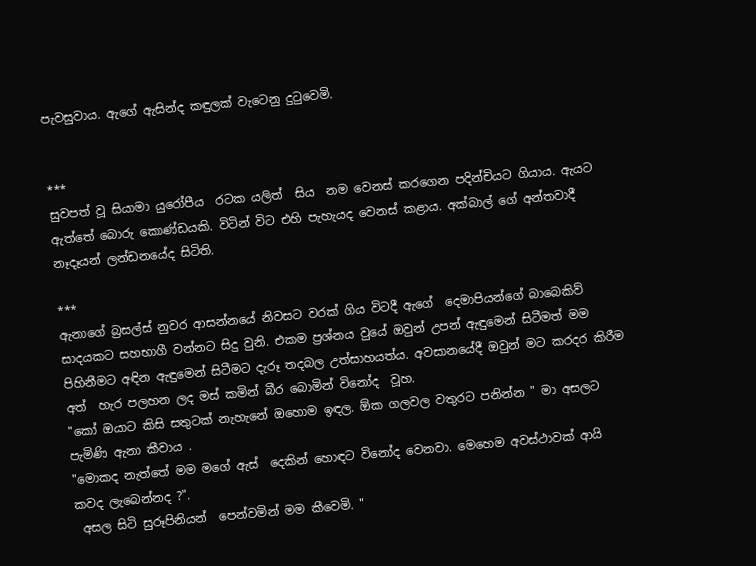පැවසුවාය. ඇගේ ඇසින්ද කඳුලක් වැටෙනු දුටුවෙමි.


***
සුවපත් වූ සියාමා යුරෝපීය  රටක යලිත්  සිය  නම වෙනස් කරගෙන පදින්චියට ගියාය. ඇයට ඇත්තේ බොරු කොණ්ඩයකි. විටින් විට එහි පැහැයද වෙනස් කළාය. අක්බාල් ගේ අන්තවාදී නෑදෑයන් ලන්ඩනයේද සිටිති.

***
ඇනාගේ බ්‍රසල්ස් නුවර ආසන්නයේ නිවසට වරක් ගිය විටදී ඇගේ  දෙමාපියන්ගේ බාබෙකිව් සාදයකට සහභාගී වන්නට සිදු වුනි. එකම ප්‍රශ්නය වුයේ ඔවුන් උපන් ඇඳුමෙන් සිටීමත් මම පිහිනීමට අඳින ඇඳුමෙන් සිටීමට දැරූ තදබල උත්සාහයත්ය. අවසානයේදී ඔවුන් මට කරදර කිරීම අත්  හැර පලහන ලද මස් කමින් බීර බොමින් විනෝද  වූහ.
"කෝ ඔයාට කිසි සතුටක් නැහැනේ ඔහොම ඉඳල. ඕක ගලවල වතුරට පනින්න " මා අසලට පැමිණි ඇනා කීවාය .
"මොකද නැත්තේ මම මගේ ඇස්  දෙකින් හොඳට විනෝද වෙනවා. මෙහෙම අවස්ථාවක් ආයි  කවද ලැබෙන්නද ?".
 අසල සිටි සුරූපිනියන්  පෙන්වමින් මම කීවෙමි. "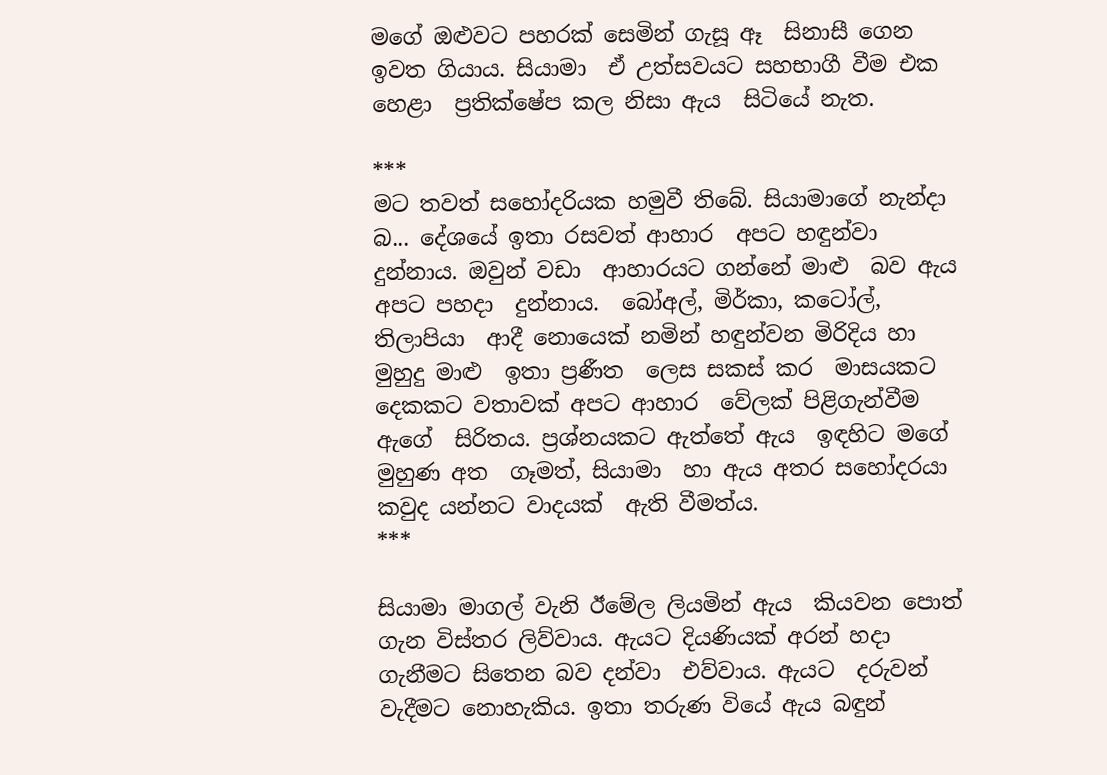මගේ ඔළුවට පහරක් සෙමින් ගැසූ ඈ  සිනාසී ගෙන ඉවත ගියාය. සියාමා  ඒ උත්සවයට සහභාගී වීම එක හෙළා  ප්‍රතික්ෂේප කල නිසා ඇය  සිටියේ නැත.

***
මට තවත් සහෝදරියක හමුවී තිබේ. සියාමාගේ නැන්දා බ... දේශයේ ඉතා රසවත් ආහාර  අපට හඳුන්වා  දුන්නාය. ඔවුන් වඩා  ආහාරයට ගන්නේ මාළු  බව ඇය අපට පහදා  දුන්නාය.  බෝඅල්, මිර්කා, කටෝල්, තිලාපියා  ආදී නොයෙක් නමින් හඳුන්වන මිරිදිය හා මුහුදු මාළු  ඉතා ප්‍රණීත  ලෙස සකස් කර  මාසයකට දෙකකට වතාවක් අපට ආහාර  වේලක් පිළිගැන්වීම ඇගේ  සිරිතය. ප්‍රශ්නයකට ඇත්තේ ඇය  ඉඳහිට මගේ මුහුණ අත  ගෑමත්, සියාමා  හා ඇය අතර සහෝදරයා කවුද යන්නට වාදයක්  ඇති වීමත්ය.
***

සියාමා මාගල් වැනි ඊමේල ලියමින් ඇය  කියවන පොත් ගැන විස්තර ලිව්වාය. ඇයට දියණියක් අරන් හදා ගැනීමට සිතෙන බව දන්වා  එව්වාය. ඇයට  දරුවන් වැදීමට නොහැකිය. ඉතා තරුණ වියේ ඇය බඳුන්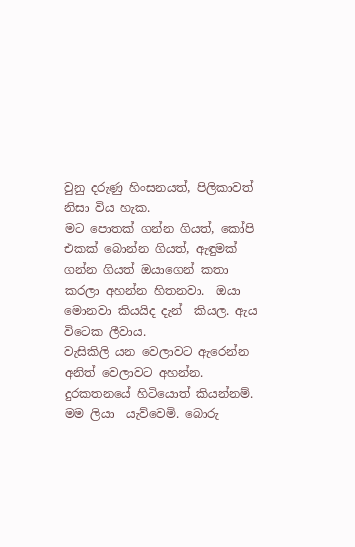වුනු දරුණු හිංසනයත්, පිලිකාවත් නිසා විය හැක.
මට පොතක් ගන්න ගියත්, කෝපි එකක් බොන්න ගියත්, ඇඳුමක් ගන්න ගියත් ඔයාගෙන් කතා කරලා අහන්න හිතනවා.  ඔයා  මොනවා කියයිද දැන්  කියල. ඇය විටෙක ලීවාය.
වැසිකිලි යන වෙලාවට ඇරෙන්න අනිත් වෙලාවට අහන්න. දුරකතනයේ හිටියොත් කියන්නම්.  මම ලියා  යැව්වෙමි. බොරු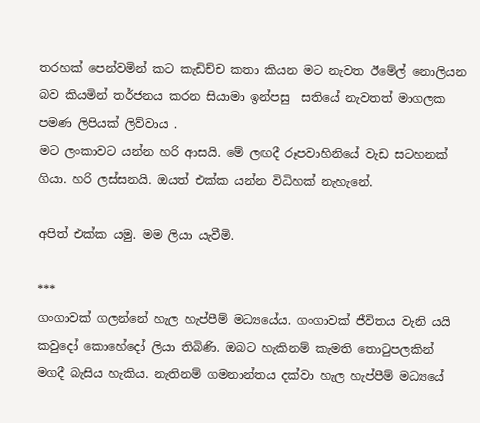තරහක් පෙන්වමින් කට කැඩිච්ච කතා කියන මට නැවත ඊමේල් නොලියන බව කියමින් තර්ජනය කරන සියාමා ඉන්පසු  සතියේ නැවතත් මාගලක පමණ ලිපියක් ලිව්වාය .
මට ලංකාවට යන්න හරි ආසයි. මේ ලඟදී රූපවාහිනියේ වැඩ සටහනක් ගියා. හරි ලස්සනයි. ඔයත් එක්ක යන්න විධිහක් නැහැනේ.

අපිත් එක්ක යමු. මම ලියා යැවීමි.

***
ගංගාවක් ගලන්නේ හැල හැප්පීම් මධ්‍යයේය. ගංගාවක් ජීවිතය වැනි යයි කවුදෝ කොහේදෝ ලියා තිබිණි. ඔබට හැකිනම් කැමති තොටුපලකින් මගදී බැසිය හැකිය. නැතිනම් ගමනාන්තය දක්වා හැල හැප්පීම් මධ්‍යයේ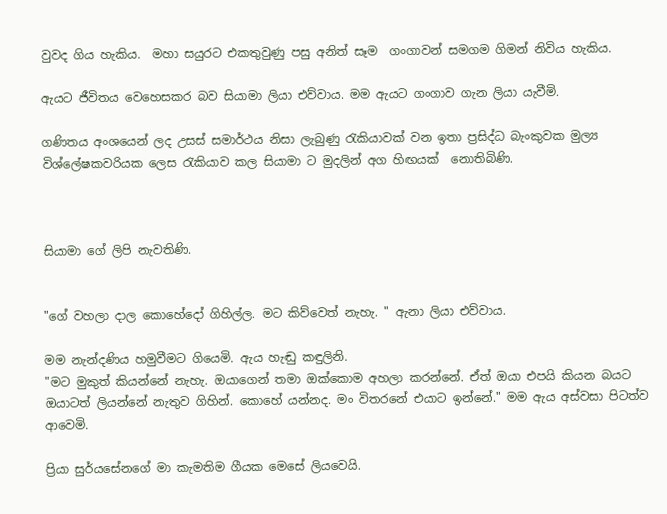වුවද ගිය හැකිය.  මහා සයුරට එකතුවුණු පසු අනිත් සෑම  ගංගාවන් සමගම ගිමන් නිවිය හැකිය.

ඇයට ජීවිතය වෙහෙසකර බව සියාමා ලියා එව්වාය. මම ඇයට ගංගාව ගැන ලියා යැවීමි.

ගණිතය අංශයෙන් ලද උසස් සමාර්ථය නිසා ලැබුණු රැකියාවක් වන ඉතා ප්‍රසිද්ධ බැංකුවක මුල්‍ය විශ්ලේෂකවරියක ලෙස රැකියාව කල සියාමා ට මුදලින් අග හිඟයක්  නොතිබිණි.



සියාමා ගේ ලිපි නැවතිණි.


"ගේ වහලා දාල කොහේදෝ ගිහිල්ල. මට කිව්වෙත් නැහැ. " ඇනා ලියා එව්වාය.

මම නැන්දණිය හමුවීමට ගියෙමි. ඇය හැඬු කඳුලිනි.
"මට මුකුත් කියන්නේ නැහැ. ඔයාගෙන් තමා ඔක්කොම අහලා කරන්නේ. ඒත් ඔයා එපයි කියන බයට ඔයාටත් ලියන්නේ නැතුව ගිහින්. කොහේ යන්නද. මං විතරනේ එයාට ඉන්නේ." මම ඇය අස්වසා පිටත්ව ආවෙමි.

ප්‍රියා සුර්යසේනගේ මා කැමතිම ගීයක මෙසේ ලියවෙයි.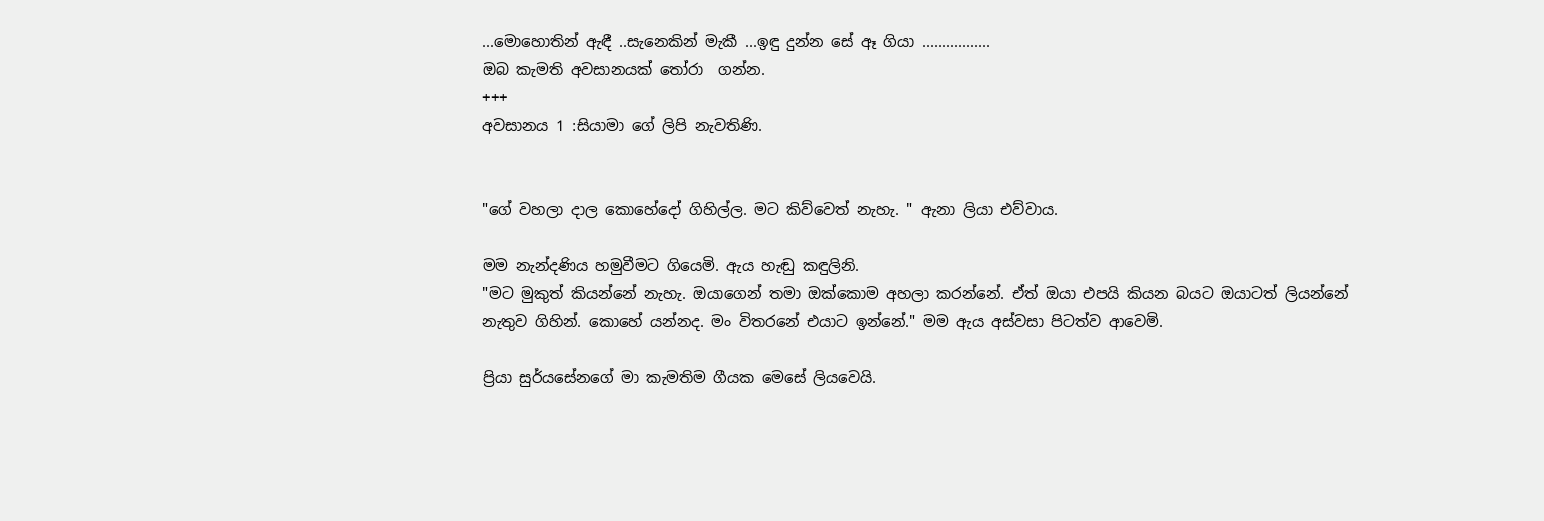...මොහොතින් ඇඳී ..සැනෙකින් මැකී ...ඉඳු දුන්න සේ ඈ ගියා .................
ඔබ කැමති අවසානයක් තෝරා  ගන්න.
+++
අවසානය 1 :සියාමා ගේ ලිපි නැවතිණි.


"ගේ වහලා දාල කොහේදෝ ගිහිල්ල. මට කිව්වෙත් නැහැ. " ඇනා ලියා එව්වාය.

මම නැන්දණිය හමුවීමට ගියෙමි. ඇය හැඬු කඳුලිනි.
"මට මුකුත් කියන්නේ නැහැ. ඔයාගෙන් තමා ඔක්කොම අහලා කරන්නේ. ඒත් ඔයා එපයි කියන බයට ඔයාටත් ලියන්නේ නැතුව ගිහින්. කොහේ යන්නද. මං විතරනේ එයාට ඉන්නේ." මම ඇය අස්වසා පිටත්ව ආවෙමි.

ප්‍රියා සුර්යසේනගේ මා කැමතිම ගීයක මෙසේ ලියවෙයි.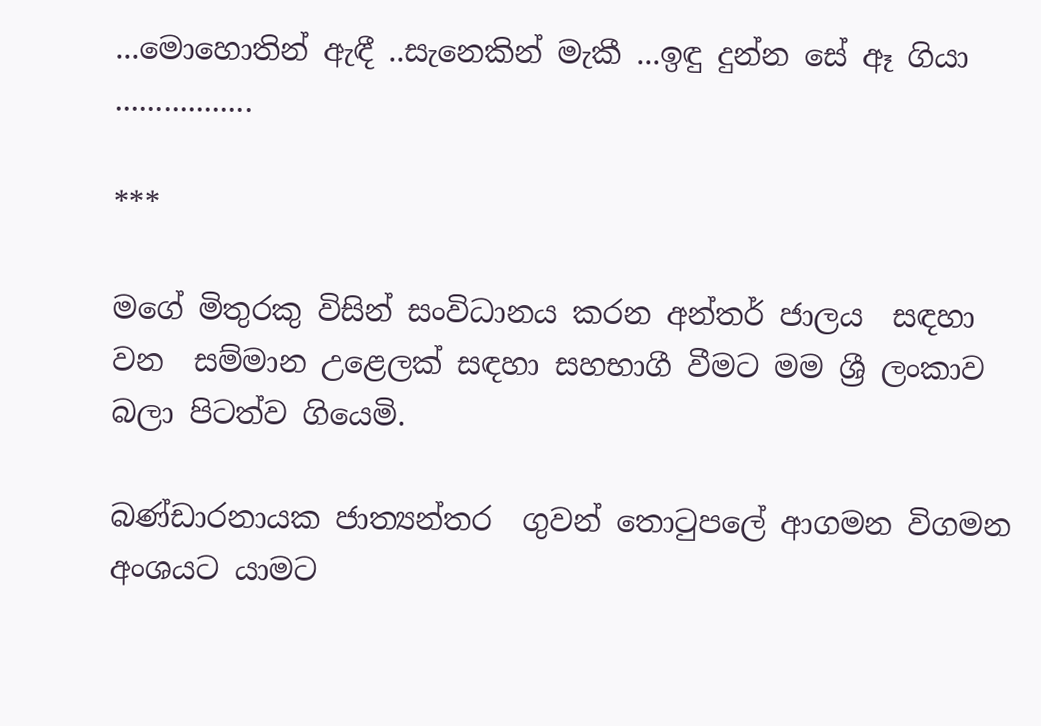...මොහොතින් ඇඳී ..සැනෙකින් මැකී ...ඉඳු දුන්න සේ ඈ ගියා .................

***

මගේ මිතුරකු විසින් සංවිධානය කරන අන්තර් ජාලය  සඳහා වන  සම්මාන උළෙලක් සඳහා සහභාගී වීමට මම ශ්‍රී ලංකාව බලා පිටත්ව ගියෙමි.

බණ්ඩාරනායක ජාත්‍යන්තර  ගුවන් තොටුපලේ ආගමන විගමන අංශයට යාමට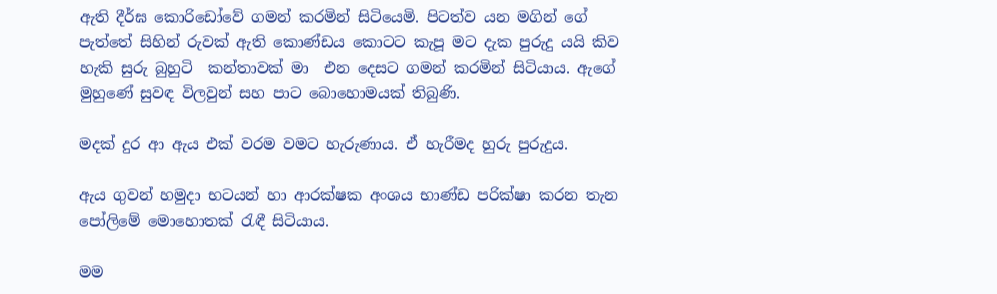ඇති දීර්ඝ කොරිඩෝවේ ගමන් කරමින් සිටියෙමි. පිටත්ව යන මගින් ගේ පැත්තේ සිහින් රුවක් ඇති කොණ්ඩය කොටට කැපූ මට දැක පුරුදු යයි කිව හැකි සුරු බුහුටි  කන්තාවක් මා  එන දෙසට ගමන් කරමින් සිටියාය. ඇගේ මුහුණේ සුවඳ විලවුන් සහ පාට බොහොමයක් තිබුණි.

මදක් දුර ආ ඇය එක් වරම වමට හැරුණාය. ඒ හැරීමද හුරු පුරුදුය.

ඇය ගුවන් හමුදා භටයන් හා ආරක්ෂක අංශය භාණ්ඩ පරික්ෂා කරන තැන පෝලිමේ මොහොතක් රැඳී සිටියාය.

මම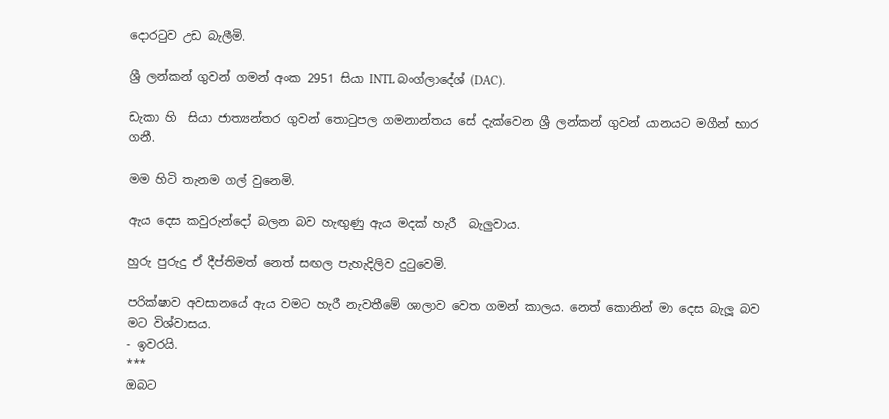දොරටුව උඩ බැලීමි.

ශ්‍රී ලන්කන් ගුවන් ගමන් අංක 2951 සියා INTL බංග්ලාදේශ් (DAC).

ඩැකා හි  සියා ජාත්‍යන්තර ගුවන් තොටුපල ගමනාන්තය සේ දැක්වෙන ශ්‍රී ලන්කන් ගුවන් යානයට මගීන් භාර ගනී.

මම හිටි තැනම ගල් වුනෙමි.

ඇය දෙස කවුරුන්දෝ බලන බව හැඟුණු ඇය මදක් හැරී  බැලුවාය.

හුරු පුරුදු ඒ දීප්තිමත් නෙත් සඟල පැහැදිලිව දුටුවෙමි.

පරික්ෂාව අවසානයේ ඇය වමට හැරී නැවතීමේ ශාලාව වෙත ගමන් කාලය. නෙත් කොනින් මා දෙස බැලූ බව මට විශ්වාසය.
- ඉවරයි.
***
ඔබට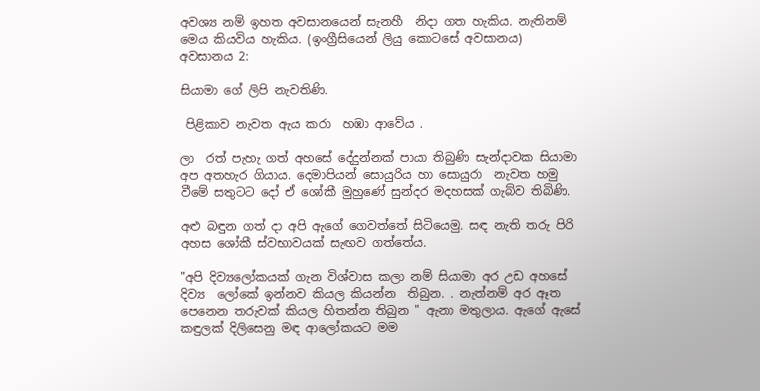අවශ්‍ය නම් ඉහත අවසානයෙන් සැනහී  නිදා ගත හැකිය. නැතිනම් මෙය කියවිය හැකිය. (ඉංග්‍රීසියෙන් ලියු කොටසේ අවසානය)
අවසානය 2:

සියාමා ගේ ලිපි නැවතිණි.

 පිළිකාව නැවත ඇය කරා  හඹා ආවේය .

ලා  රත් පැහැ ගත් අහසේ දේදුන්නක් පායා තිබුණි සැන්දාවක සියාමා අප අතහැර ගියාය. දෙමාපියන් සොයුරිය හා සොයුරා  නැවත හමු වීමේ සතුටට දෝ ඒ ශෝකී මුහුණේ සුන්දර මදහසක් ගැබ්ව තිබිණි.

අළු බඳුන ගත් දා අපි ඇගේ ගෙවත්තේ සිටියෙමු. සඳ නැති තරු පිරි  අහස ශෝකී ස්වභාවයක් සැඟව ගත්තේය.

"අපි දිව්‍යලෝකයක් ගැන විශ්වාස කලා නම් සියාමා අර උඩ අහසේ දිව්‍ය  ලෝකේ ඉන්නව කියල කියන්න  තිබුන. . නැත්නම් අර ඈත පෙනෙන තරුවක් කියල හිතන්න තිබුන " ඇනා මතුලාය. ඇගේ ඇසේ කඳුලක් දිලිසෙනු මඳ ආලෝකයට මම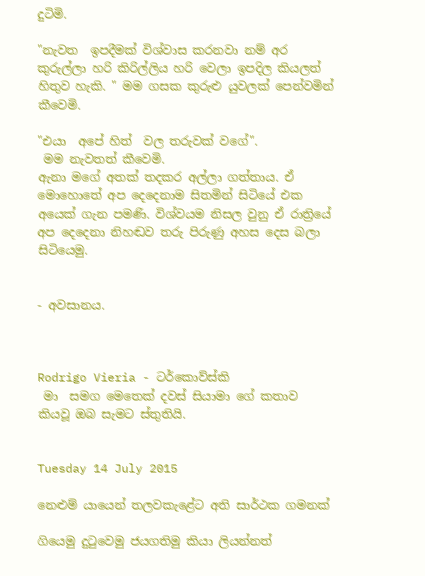දුටිමි.

"නැවත  ඉපදීමක් විශ්වාස කරනවා නම් අර කුරුල්ලා හරි කිරිල්ලිය හරි වෙලා ඉපදිල කියලත් හිතුව හැකි. " මම ගසක කුරුළු යුවලක් පෙන්වමින් කීවෙමි.

"එයා  අපේ හිත්  වල තරුවක් වගේ".
 මම නැවතත් කීවෙමි.
ඇනා මගේ අතක් තදකර අල්ලා ගත්තාය. ඒ මොහොතේ අප දෙදෙනාම සිතමින් සිටියේ එක අයෙක් ගැන පමණි. විශ්වයම නිසල වුනු ඒ රාත්‍රියේ අප දෙදෙනා නිහඬව තරු පිරුණු අහස දෙස බලා  සිටියෙමු.


- අවසානය.



Rodrigo Vieria - ටර්කොව්ස්කි
 මා  සමග මෙතෙක් දවස් සියාමා ගේ කතාව  කියවූ ඔබ සැමට ස්තුතියි.


Tuesday 14 July 2015

නෙළුම් යායෙන් තලවකැළේට අති සාර්ථක ගමනක්

ගියෙමු දුටුවෙමු ජයගතිමු කියා ලියන්නත්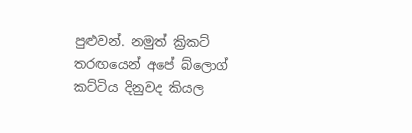පුළුවන්. නමුත් ක්‍රිකට් තරඟයෙන් අපේ බ්ලොග් කට්ටිය දිනුවද කියල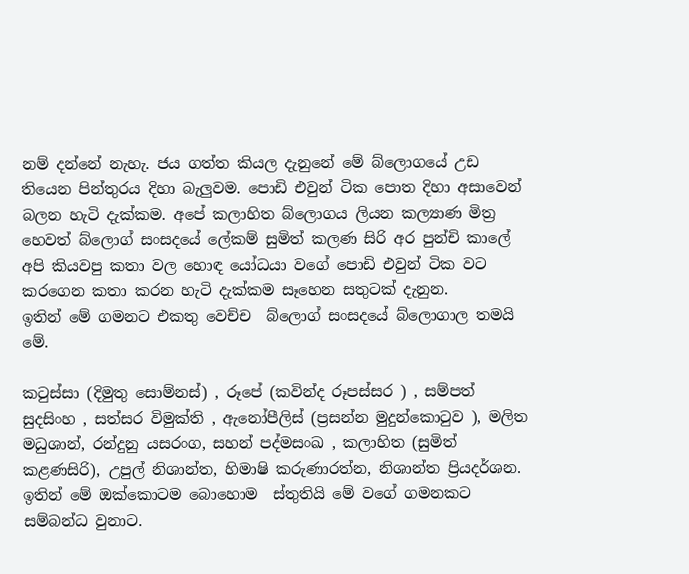නම් දන්නේ නැහැ. ජය ගත්ත කියල දැනුනේ මේ බ්ලොගයේ උඩ තියෙන පින්තුරය දිහා බැලුවම. පොඩි එවුන් ටික පොත දිහා අසාවෙන් බලන හැටි දැක්කම. අපේ කලාහිත බ්ලොගය ලියන කල්‍යාණ මිත්‍ර හෙවත් බ්ලොග් සංසදයේ ලේකම් සුමිත් කලණ සිරි අර පුන්චි කාලේ  අපි කියවපු කතා වල හොඳ යෝධයා වගේ පොඩි එවුන් ටික වට කරගෙන කතා කරන හැටි දැක්කම සෑහෙන සතුටක් දැනුන.
ඉතින් මේ ගමනට එකතු වෙච්ච  බ්ලොග් සංසදයේ බ්ලොගාල තමයි මේ.

කටුස්සා (දිමුතු සොම්නස්) , රූපේ (කවින්ද රූපස්සර ) , සම්පත් සුදසිංහ , සත්සර විමුක්ති , ඇනෝපීලිස් (ප්‍රසන්න මුදුන්කොටුව ), මලිත මධුශාන්, රන්දුනු යසරංග, සහන් පද්මසංඛ , කලාහිත (සුමිත් කළණසිරි), උපුල් නිශාන්ත, හිමාෂි කරුණාරත්න, නිශාන්ත ප්‍රියදර්ශන. ඉතින් මේ ඔක්කොටම බොහොම  ස්තුතියි මේ වගේ ගමනකට සම්බන්ධ වුනාට.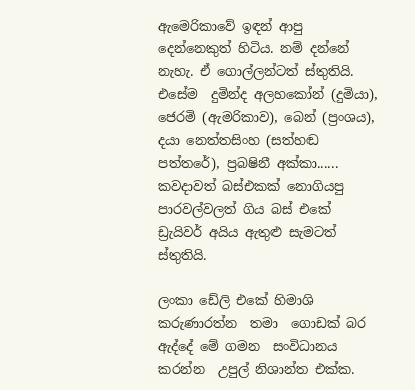ඇමෙරිකාවේ ඉඳන් ආපු දෙන්නෙකුත් හිටිය. නම් දන්නේ නැහැ. ඒ ගොල්ලන්ටත් ස්තුතියි.
එසේම  දුමින්ද අලහකෝන් (දුමියා), ජෙරමි (ඇමරිකාව), බෙන් (ප්‍රංශය), දයා නෙත්තසිංහ (සත්හඬ පත්තරේ), ප්‍රබෂිනී අක්කා...... කවදාවත් බස්එකක් නොගියපු පාරවල්වලත් ගිය බස් එකේ ඩ්‍රැයිවර් අයිය ඇතුළු සැමටත් ස්තුතියි.

ලංකා ඩේලි එකේ හිමාශි කරුණාරත්න  තමා  ගොඩක් බර ඇද්දේ මේ ගමන  සංවිධානය කරන්න  උපුල් නිශාන්ත එක්ක.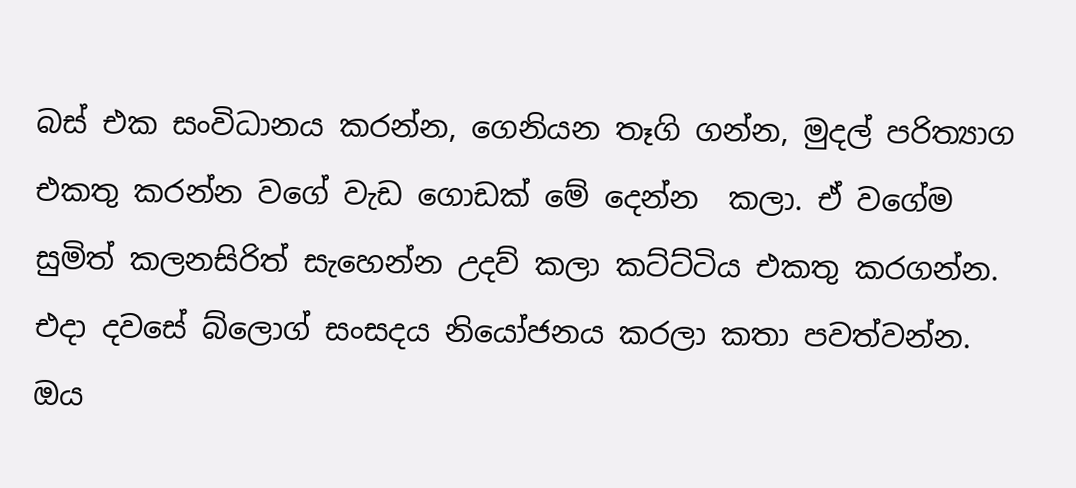බස් එක සංවිධානය කරන්න, ගෙනියන තෑගි ගන්න, මුදල් පරිත්‍යාග එකතු කරන්න වගේ වැඩ ගොඩක් මේ දෙන්න  කලා. ඒ වගේම සුමිත් කලනසිරිත් සැහෙන්න උදව් කලා කට්ට්ටිය එකතු කරගන්න. එදා දවසේ බ්ලොග් සංසදය නියෝජනය කරලා කතා පවත්වන්න. ඔය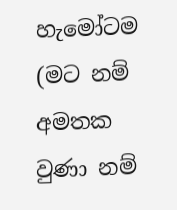හැමෝටම (මට නම් අමතක වුණා නම්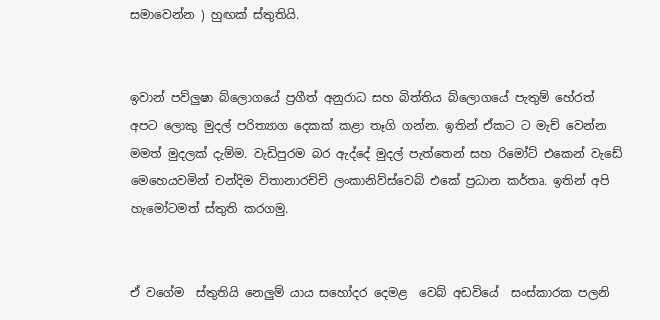සමාවෙන්න ) හුඟක් ස්තුතියි.


ඉවාන් පව්ලුෂා බ්ලොගයේ ප්‍රගීත් අනුරාධ සහ බිත්තිය බ්ලොගයේ පැතුම් හේරත් අපට ලොකු මුදල් පරිත්‍යාග දෙකක් කළා තෑගි ගන්න. ඉතින් ඒකට ට මැච් වෙන්න මමත් මුදලක් දැම්ම. වැඩිපුරම බර ඇද්දේ මුදල් පැත්තෙන් සහ රිමෝට් එකෙන් වැඩේ මෙහෙයවමින් චන්දිම විතානාරච්චි ලංකානිව්ස්වෙබ් එකේ ප්‍රධාන කර්තෘ. ඉතින් අපි හැමෝටමත් ස්තුති කරගමු.


ඒ වගේම  ස්තුතියි නෙලුම් යාය සහෝදර දෙමළ  වෙබ් අඩවියේ  සංස්කාරක පලනි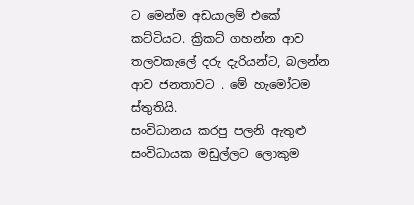ට මෙන්ම අඩයාලම් එකේ කට්ටියට. ක්‍රිකට් ගහන්න ආව තලවකැලේ දරු දැරියන්ට, බලන්න ආව ජනතාවට . මේ හැමෝටම ස්තුතියි.
සංවිධානය කරපු පලනි ඇතුළු සංවිධායක මඩුල්ලට ලොකුම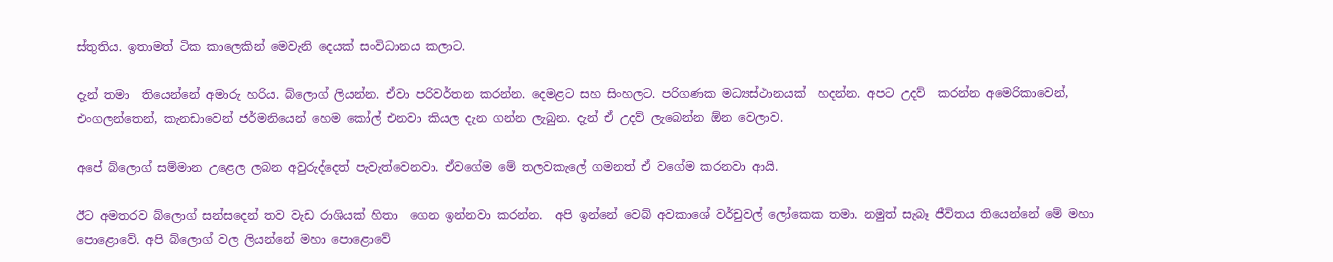ස්තුතිය. ඉතාමත් ටික කාලෙකින් මෙවැනි දෙයක් සංවිධානය කලාට.

දැන් තමා  තියෙන්නේ අමාරු හරිය. බ්ලොග් ලියන්න. ඒවා පරිවර්තන කරන්න. දෙමළට සහ සිංහලට. පරිගණක මධ්‍යස්ථානයක්  හදන්න. අපට උදව්  කරන්න අමෙරිකාවෙන්, එංගලන්තෙන්, කැනඩාවෙන් ජර්මනියෙන් හෙම කෝල් එනවා කියල දැන ගන්න ලැබුන. දැන් ඒ උදව් ලැබෙන්න ඕන වෙලාව.

අපේ බ්ලොග් සම්මාන උළෙල ලබන අවුරුද්දෙත් පැවැත්වෙනවා. ඒවගේම මේ තලවකැලේ ගමනත් ඒ වගේම කරනවා ආයි.

ඊට අමතරව බ්ලොග් සන්සදෙන් තව වැඩ රාශියක් හිතා  ගෙන ඉන්නවා කරන්න.  අපි ඉන්නේ වෙබ් අවකාශේ වර්චුවල් ලෝකෙක තමා. නමුත් සැබෑ ජීවිතය තියෙන්නේ මේ මහා පොළොවේ. අපි බ්ලොග් වල ලියන්නේ මහා පොළොවේ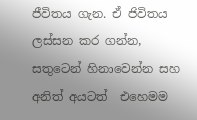ජීවිතය ගැන. ඒ ජිවිතය  ලස්සන කර ගන්න, සතුටෙන් හිනාවෙන්න සහ  අනිත් අයටත්  එහෙමම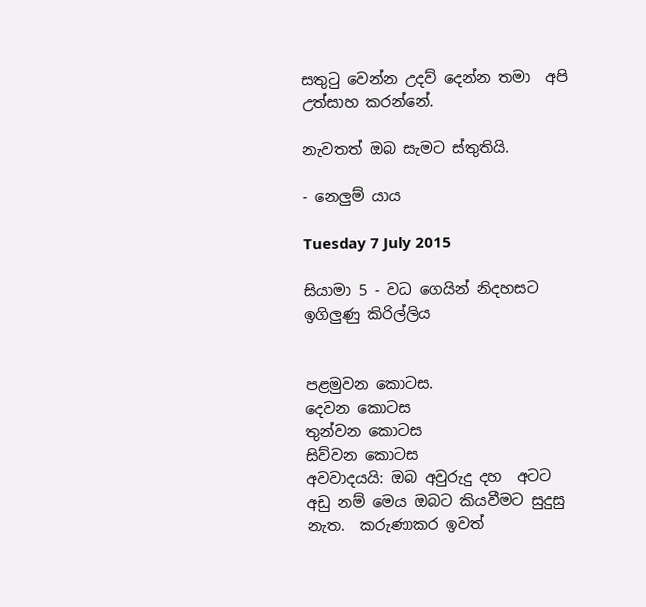සතුටු වෙන්න උදව් දෙන්න තමා  අපි උත්සාහ කරන්නේ.

නැවතත් ඔබ සැමට ස්තුතියි.

- නෙලුම් යාය

Tuesday 7 July 2015

සියාමා 5 - වධ ගෙයින් නිදහසට ඉගිලුණු කිරිල්ලිය


පළමුවන කොටස.
දෙවන කොටස
තුන්වන කොටස
සිව්වන කොටස
අවවාදයයි: ඔබ අවුරුදු දහ  අටට අඩු නම් මෙය ඔබට කියවීමට සුදුසු නැත.  කරුණාකර ඉවත්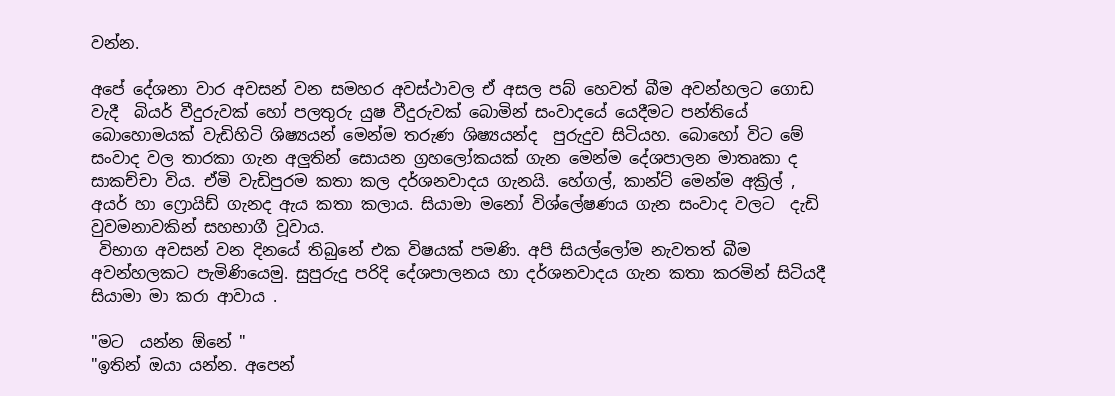වන්න.

අපේ දේශනා වාර අවසන් වන සමහර අවස්ථාවල ඒ අසල පබ් හෙවත් බීම අවන්හලට ගොඩ වැදී  බියර් වීදුරුවක් හෝ පලතුරු යුෂ වීදුරුවක් බොමින් සංවාදයේ යෙදීමට පන්තියේ බොහොමයක් වැඩිහිටි ශිෂ්‍යයන් මෙන්ම තරුණ ශිෂ්‍යයන්ද  පුරුදුව සිටියහ. බොහෝ විට මේ සංවාද වල තාරකා ගැන අලුතින් සොයන ග්‍රහලෝකයක් ගැන මෙන්ම දේශපාලන මාතෘකා ද සාකච්චා විය. ඒමි වැඩිපුරම කතා කල දර්ශනවාදය ගැනයි. හේගල්, කාන්ට් මෙන්ම අක්‍රිල් , අයර් හා ෆ්‍රොයිඩ් ගැනද ඇය කතා කලාය. සියාමා මනෝ විශ්ලේෂණය ගැන සංවාද වලට  දැඩි වුවමනාවකින් සහභාගී වූවාය.
 විභාග අවසන් වන දිනයේ තිබුනේ එක විෂයක් පමණි. අපි සියල්ලෝම නැවතත් බීම අවන්හලකට පැමිණියෙමු. සුපුරුදු පරිදි දේශපාලනය හා දර්ශනවාදය ගැන කතා කරමින් සිටියදී සියාමා මා කරා ආවාය .

"මට  යන්න ඕනේ "
"ඉතින් ඔයා යන්න. අපෙන්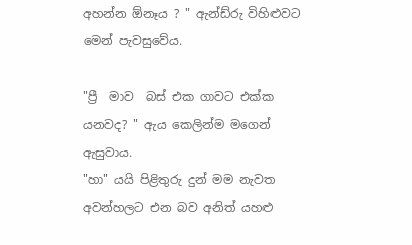අහන්න ඕනෑය ? " ඇන්ඩ්රු විහිළුවට මෙන් පැවසුවේය.

"ප්‍රී  මාව  බස් එක ගාවට එක්ක යනවද? " ඇය කෙලින්ම මගෙන් ඇසුවාය.
"හා" යයි පිළිතුරු දුන් මම නැවත අවන්හලට එන බව අනිත් යහළු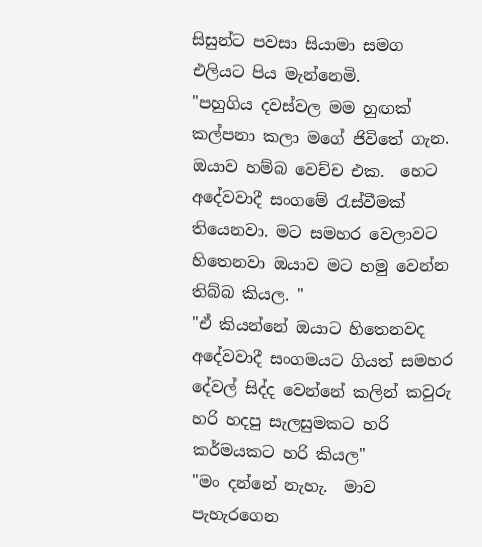සිසුන්ට පවසා සියාමා සමග එලියට පිය මැන්නෙමි.
"පහුගිය දවස්වල මම හුඟක් කල්පනා කලා මගේ ජිවිතේ ගැන. ඔයාව හම්බ වෙච්ච එක.  හෙට අදේවවාදී සංගමේ රැස්වීමක් තියෙනවා. මට සමහර වෙලාවට හිතෙනවා ඔයාව මට හමු වෙන්න තිබ්බ කියල. "
"ඒ කියන්නේ ඔයාට හිතෙනවද අදේවවාදී සංගමයට ගියත් සමහර දේවල් සිද්ද වෙන්නේ කලින් කවුරු හරි හදපු සැලසුමකට හරි කර්මයකට හරි කියල"
"මං දන්නේ නැහැ.  මාව පැහැරගෙන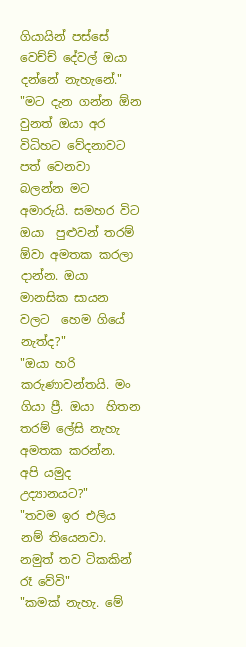ගියායින් පස්සේ වෙච්ච් දේවල් ඔයා දන්නේ නැහැනේ."
"මට දැන ගන්න ඕන වුනත් ඔයා අර විධිහට වේදනාවට පත් වෙනවා  බලන්න මට අමාරුයි. සමහර විට ඔයා  පුළුවන් තරම්  ඕවා අමතක කරලා දාන්න. ඔයා  මානසික සායන වලට  හෙම ගියේ නැත්ද?"
"ඔයා හරි කරුණාවන්තයි. මං ගියා ප්‍රී. ඔයා  හිතන තරම් ලේසි නැහැ අමතක කරන්න.  අපි යමුද උද්‍යානයට?"
"තවම ඉර එලිය නම් තියෙනවා. නමුත් තව ටිකකින් රෑ වේවි"
"කමක් නැහැ. මේ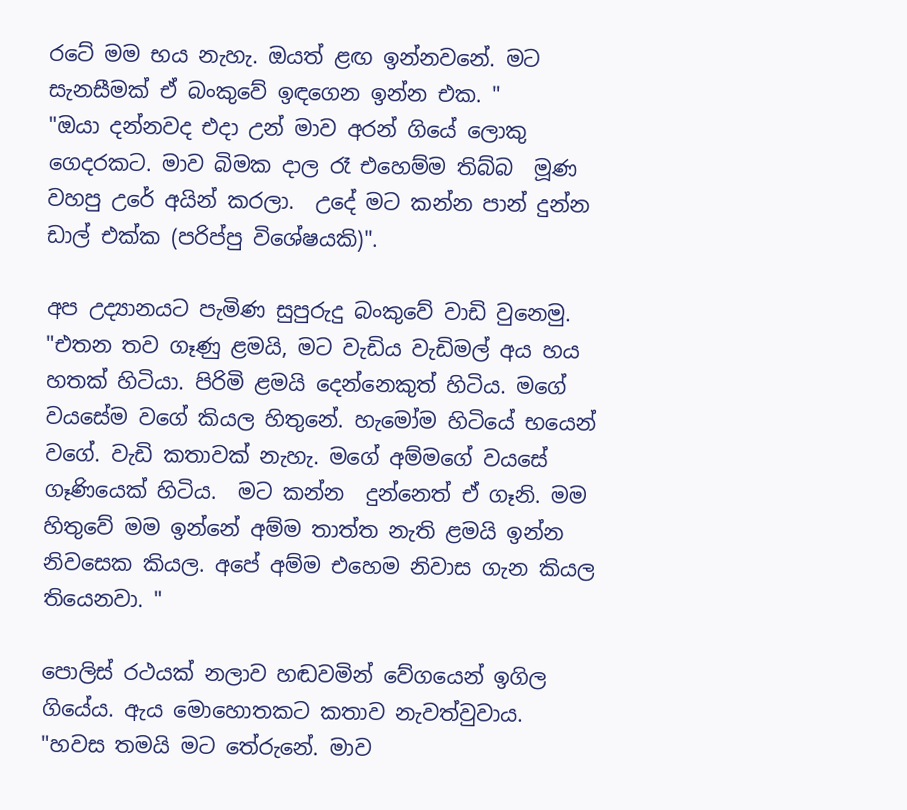රටේ මම භය නැහැ. ඔයත් ළඟ ඉන්නවනේ. මට සැනසීමක් ඒ බංකුවේ ඉඳගෙන ඉන්න එක. "
"ඔයා දන්නවද එදා උන් මාව අරන් ගියේ ලොකු ගෙදරකට. මාව බිමක දාල රෑ එහෙම්ම තිබ්බ  මූණ වහපු උරේ අයින් කරලා.  උදේ මට කන්න පාන් දුන්න ඩාල් එක්ක (පරිප්පු විශේෂයකි)".

අප උද්‍යානයට පැමිණ සුපුරුදු බංකුවේ වාඩි වුනෙමු.
"එතන තව ගෑණු ළමයි, මට වැඩිය වැඩිමල් අය හය හතක් හිටියා. පිරිමි ළමයි දෙන්නෙකුත් හිටිය. මගේ වයසේම වගේ කියල හිතුනේ. හැමෝම හිටියේ භයෙන් වගේ. වැඩි කතාවක් නැහැ. මගේ අම්මගේ වයසේ ගෑණියෙක් හිටිය.  මට කන්න  දුන්නෙත් ඒ ගෑනි. මම හිතුවේ මම ඉන්නේ අම්ම තාත්ත නැති ළමයි ඉන්න නිවසෙක කියල. අපේ අම්ම එහෙම නිවාස ගැන කියල තියෙනවා. "

පොලිස් රථයක් නලාව හඬවමින් වේගයෙන් ඉගිල ගියේය. ඇය මොහොතකට කතාව නැවත්වුවාය.
"හවස තමයි මට තේරුනේ. මාව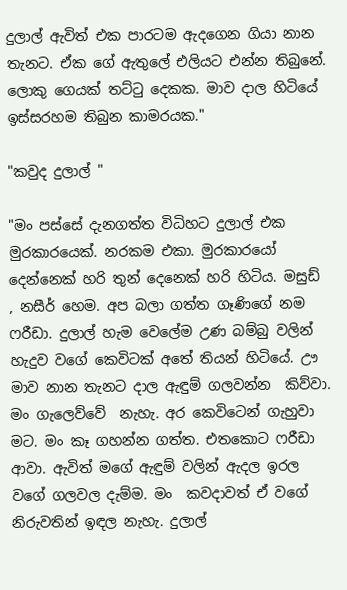දුලාල් ඇවිත් එක පාරටම ඇදගෙන ගියා නාන තැනට. ඒක ගේ ඇතුලේ එලියට එන්න තිබුනේ. ලොකු ගෙයක් තට්ටු දෙකක. මාව දාල හිටියේ ඉස්සරහම තිබුන කාමරයක."

"කවුද දුලාල් "

"මං පස්සේ දැනගත්ත විධිහට දුලාල් එක මුරකාරයෙක්. නරකම එකා. මුරකාරයෝ දෙන්නෙක් හරි තුන් දෙනෙක් හරි හිටිය. මසුඩ් , නසීර් හෙම. අප බලා ගත්ත ගෑණිගේ නම ෆරීඩා. දුලාල් හැම වෙලේම උණ බම්බු වලින් හැදුව වගේ කෙවිටක් අතේ තියන් හිටියේ. ඌ මාව නාන තැනට දාල ඇඳුම් ගලවන්න  කිව්වා. මං ගැලෙව්වේ  නැහැ. අර කෙවිටෙන් ගැහුවා මට. මං කෑ ගහන්න ගත්ත. එතකොට ෆරීඩා ආවා. ඇවිත් මගේ ඇඳුම් වලින් ඇදල ඉරල වගේ ගලවල දැම්ම. මං  කවදාවත් ඒ වගේ නිරුවතින් ඉඳල නැහැ. දුලාල්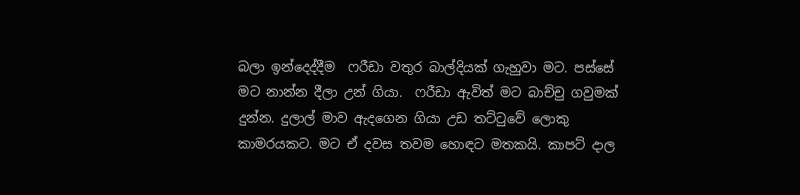බලා ඉන්දෙද්දීම  ෆරීඩා වතුර බාල්දියක් ගැහුවා මට. පස්සේ මට නාන්න දීලා උන් ගියා.  ෆරීඩා ඇවිත් මට බාච්චු ගවුමක් දුන්න. දුලාල් මාව ඇදගෙන ගියා උඩ තට්ටුවේ ලොකු කාමරයකට. මට ඒ දවස තවම හොඳට මතකයි. කාපට් දාල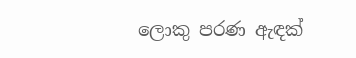ලොකු පරණ ඇඳක්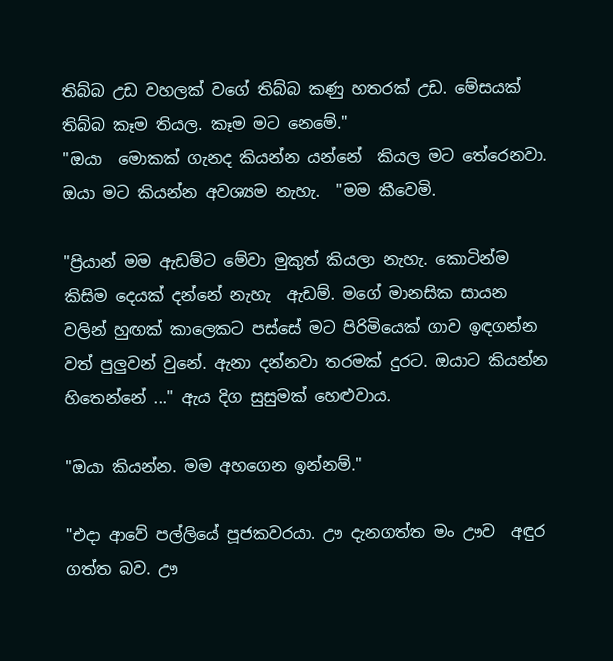තිබ්බ උඩ වහලක් වගේ තිබ්බ කණු හතරක් උඩ. මේසයක් තිබ්බ කෑම තියල. කෑම මට නෙමේ."
"ඔයා  මොකක් ගැනද කියන්න යන්නේ  කියල මට තේරෙනවා. ඔයා මට කියන්න අවශ්‍යම නැහැ.  "මම කීවෙමි.

"ප්‍රියාන් මම ඇඩම්ට මේවා මුකුත් කියලා නැහැ. කොටින්ම කිසිම දෙයක් දන්නේ නැහැ  ඇඩම්. මගේ මානසික සායන වලින් හුඟක් කාලෙකට පස්සේ මට පිරිමියෙක් ගාව ඉඳගන්න වත් පුලුවන් වුනේ. ඇනා දන්නවා තරමක් දුරට. ඔයාට කියන්න හිතෙන්නේ ..." ඇය දිග සුසුමක් හෙළුවාය.

"ඔයා කියන්න. මම අහගෙන ඉන්නම්."

"එදා ආවේ පල්ලියේ පූජකවරයා. ඌ දැනගත්ත මං ඌව  අඳුර ගත්ත බව. ඌ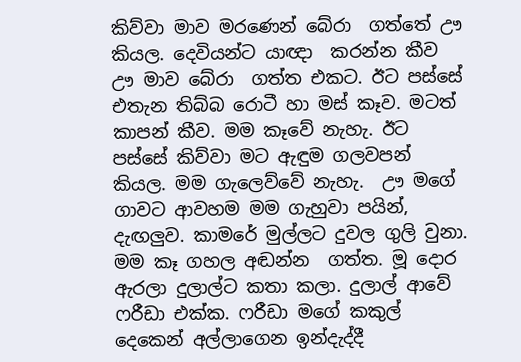කිව්වා මාව මරණෙන් බේරා  ගත්තේ ඌ කියල. දෙවියන්ට යාඥා  කරන්න කීව ඌ මාව බේරා  ගත්ත එකට. ඊට පස්සේ එතැන තිබ්බ රොටී හා මස් කෑව. මටත් කාපන් කීව. මම කෑවේ නැහැ. ඊට පස්සේ කිව්වා මට ඇඳුම ගලවපන් කියල. මම ගැලෙව්වේ නැහැ.  ඌ මගේ ගාවට ආවහම මම ගැහුවා පයින්, දැඟලුව. කාමරේ මුල්ලට දුවල ගුලි වුනා. මම කෑ ගහල අඬන්න  ගත්ත. මූ දොර ඇරලා දුලාල්ට කතා කලා. දුලාල් ආවේ ෆරීඩා එක්ක. ෆරීඩා මගේ කකුල් දෙකෙන් අල්ලාගෙන ඉන්දැද්දී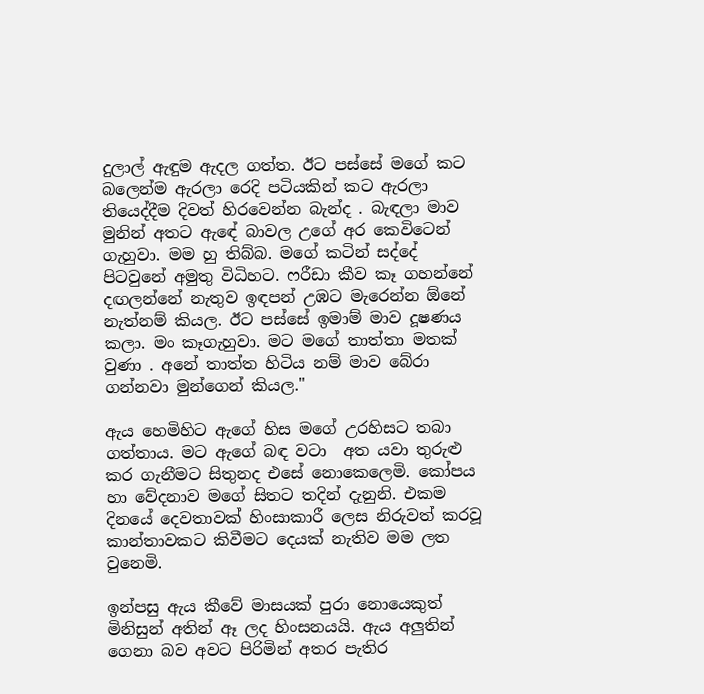දුලාල් ඇඳුම ඇදල ගත්ත. ඊට පස්සේ මගේ කට බලෙන්ම ඇරලා රෙදි පටියකින් කට ඇරලා තියෙද්දීම දිවත් හිරවෙන්න බැන්ද . බැඳලා මාව මුනින් අතට ඇඳේ බාවල උගේ අර කෙවිටෙන් ගැහුවා. මම හු තිබ්බ. මගේ කටින් සද්දේ පිටවුනේ අමුතු විධිහට. ෆරීඩා කීව කෑ ගහන්නේ දඟලන්නේ නැතුව ඉඳපන් උඹට මැරෙන්න ඕනේ නැත්නම් කියල. ඊට පස්සේ ඉමාම් මාව දූෂණය කලා. මං කෑගැහුවා. මට මගේ තාත්තා මතක් වුණා . අනේ තාත්ත හිටිය නම් මාව බේරා ගන්නවා මුන්ගෙන් කියල."

ඇය හෙමිහිට ඇගේ හිස මගේ උරහිසට තබා ගත්තාය. මට ඇගේ බඳ වටා  අත යවා තුරුළු කර ගැනීමට සිතුනද එසේ නොකෙලෙමි. කෝපය හා වේදනාව මගේ සිතට තදින් දැනුනි. එකම දිනයේ දෙවතාවක් හිංසාකාරී ලෙස නිරුවත් කරවූ කාන්තාවකට කිවීමට දෙයක් නැතිව මම ලත වුනෙමි.

ඉන්පසු ඇය කීවේ මාසයක් පුරා නොයෙකුත් මිනිසුන් අතින් ඈ ලද හිංසනයයි. ඇය අලුතින් ගෙනා බව අවට පිරිමින් අතර පැතිර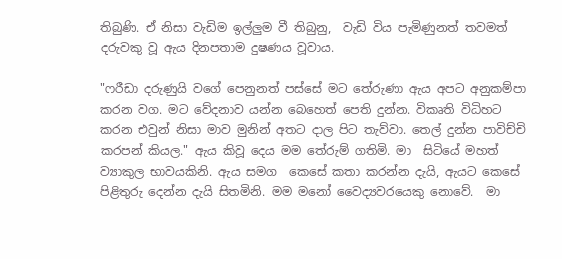තිබුණි. ඒ නිසා වැඩිම ඉල්ලුම වී තිබුනු,  වැඩි විය පැමිණුනත් තවමත් දරුවකු වූ ඇය දිනපතාම දුෂණය වූවාය.

"ෆරීඩා දරුණුයි වගේ පෙනුනත් පස්සේ මට තේරුණා ඇය අපට අනුකම්පා කරන වග. මට වේදනාව යන්න බෙහෙත් පෙති දුන්න. විකෘති විධිහට කරන එවුන් නිසා මාව මුනින් අතට දාල පිට තැව්වා. තෙල් දුන්න පාවිච්චි කරපන් කියල." ඇය කිවූ දෙය මම තේරුම් ගතිමි. මා  සිටියේ මහත් ව්‍යාකුල භාවයකිනි. ඇය සමග  කෙසේ කතා කරන්න දැයි, ඇයට කෙසේ පිළිතුරු දෙන්න දැයි සිතමිනි. මම මනෝ වෛද්‍යවරයෙකු නොවේ.  මා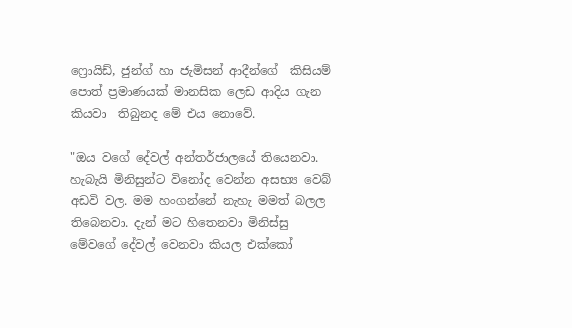ෆ්‍රොයිඩ්, ජුන්ග් හා ජැමිසන් ආදීන්ගේ  කිසියම් පොත් ප්‍රමාණයක් මානසික ලෙඩ ආදිය ගැන කියවා  තිබුනද මේ එය නොවේ.

"ඔය වගේ දේවල් අන්තර්ජාලයේ තියෙනවා. හැබැයි මිනිසුන්ට විනෝද වෙන්න අසභ්‍ය වෙබ් අඩවි වල. මම හංගන්නේ නැහැ මමත් බලල තිබෙනවා. දැන් මට හිතෙනවා මිනිස්සු  මේවගේ දේවල් වෙනවා කියල එක්කෝ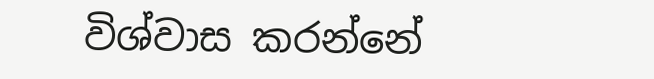විශ්වාස කරන්නේ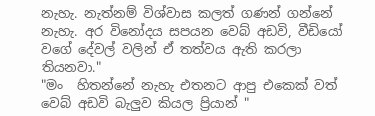නැහැ. නැත්නම් විශ්වාස කලත් ගණන් ගන්නේ නැහැ. අර විනෝදය සපයන වෙබ් අඩවි, වීඩියෝ වගේ දේවල් වලින් ඒ තත්වය ඇති කරලා තියනවා."
"මං  හිතන්නේ නැහැ එතනට ආපු එකෙක් වත් වෙබ් අඩවි බැලුව කියල ප්‍රියාන් "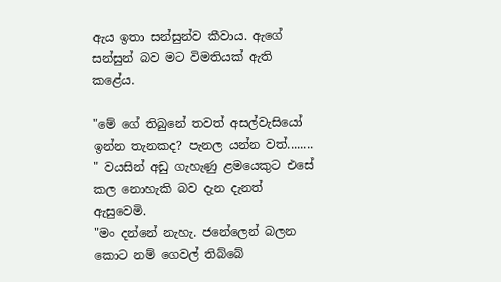ඇය ඉතා සන්සුන්ව කීවාය. ඇගේ සන්සුන් බව මට විමතියක් ඇති කළේය.

"මේ ගේ තිබුනේ තවත් අසල්වැසියෝ ඉන්න තැනකද? පැනල යන්න වත්........ " වයසින් අඩු ගැහැණු ළමයෙකුට එසේ කල නොහැකි බව දැන දැනත් ඇසුවෙමි.
"මං දන්නේ නැහැ. ජනේලෙන් බලන කොට නම් ගෙවල් තිබ්බේ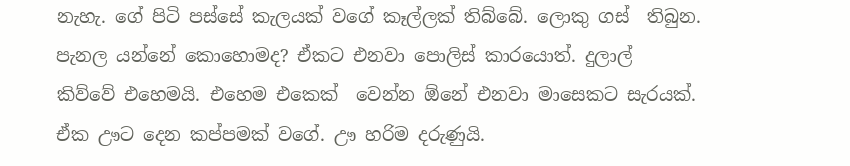නැහැ. ගේ පිටි පස්සේ කැලයක් වගේ කෑල්ලක් තිබ්බේ. ලොකු ගස්  තිබුන. පැනල යන්නේ කොහොමද? ඒකට එනවා පොලිස් කාරයොත්. දුලාල්  කිව්වේ එහෙමයි. එහෙම එකෙක්  වෙන්න ඕනේ එනවා මාසෙකට සැරයක්. ඒක ඌට දෙන කප්පමක් වගේ. ඌ හරිම දරුණුයි.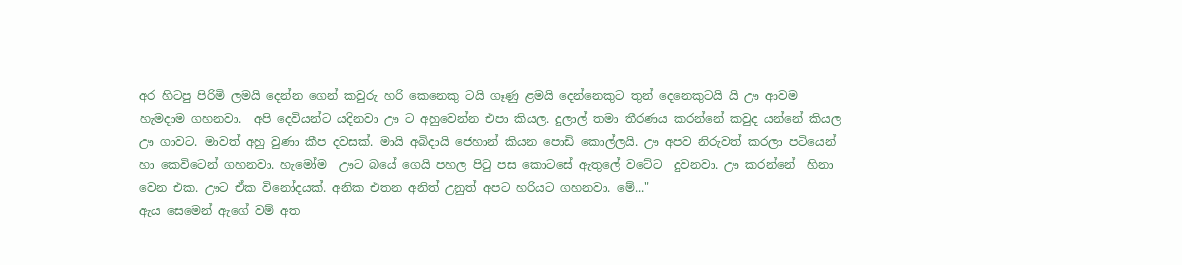අර හිටපු පිරිමි ලමයි දෙන්න ගෙන් කවුරු හරි කෙනෙකු ටයි ගෑණු ළමයි දෙන්නෙකුට තුන් දෙනෙකුටයි යි ඌ ආවම  හැමදාම ගහනවා.  අපි දෙවියන්ට යදිනවා ඌ ට අහුවෙන්න එපා කියල. දුලාල් තමා තීරණය කරන්නේ කවුද යන්නේ කියල ඌ ගාවට. මාවත් අහු වුණා කීප දවසක්. මායි අබිදායි ජෙහාන් කියන පොඩි කොල්ලයි. ඌ අපව නිරුවත් කරලා පටියෙන් හා කෙවිටෙන් ගහනවා. හැමෝම  ඌට බයේ ගෙයි පහල පිටු පස කොටසේ ඇතුලේ වටේට  දුවනවා. ඌ කරන්නේ  හිනා වෙන එක. ඌට ඒක විනෝදයක්. අනික එතන අනිත් උනුත් අපට හරියට ගහනවා. මේ..."
ඇය සෙමෙන් ඇගේ වම් අත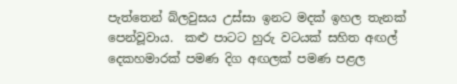පැත්තෙන් බ්ලවුසය උස්සා ඉනට මදක් ඉහල තැනක් පෙන්වූවාය.  කළු පාටට හුරු වටයක් සහිත අඟල් දෙකහමාරක් පමණ දිග අඟලක් පමණ පළල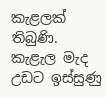කැළලක් තිබුණි. කැළැල මැද  උඩට ඉස්සුණු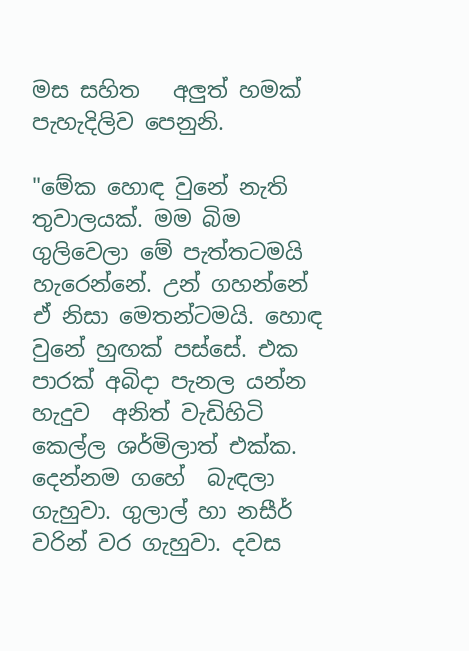මස සහිත   අලුත් හමක් පැහැදිලිව පෙනුනි.

"මේක හොඳ වුනේ නැති තුවාලයක්. මම බිම ගුලිවෙලා මේ පැත්තටමයි හැරෙන්නේ. උන් ගහන්නේ  ඒ නිසා මෙතන්ටමයි. හොඳ වුනේ හුඟක් පස්සේ. එක පාරක් අබිදා පැනල යන්න  හැදුව  අනිත් වැඩිහිටි කෙල්ල ශර්මිලාත් එක්ක. දෙන්නම ගහේ  බැඳලා ගැහුවා. ගුලාල් හා නසීර් වරින් වර ගැහුවා. දවස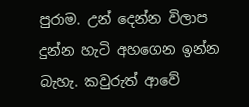පුරාම. උන් දෙන්න විලාප දුන්න හැටි අහගෙන ඉන්න බැහැ. කවුරුත් ආවේ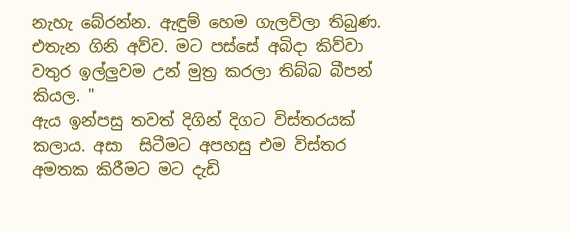නැහැ බේරන්න. ඇඳුම් හෙම ගැලවිලා තිබුණ. එතැන ගිනි අව්ව. මට පස්සේ අබිදා කිව්වා වතුර ඉල්ලුවම උන් මුත්‍ර කරලා තිබ්බ බීපන් කියල. "
ඇය ඉන්පසු තවත් දිගින් දිගට විස්තරයක් කලාය. අසා  සිටීමට අපහසු එම විස්තර අමතක කිරීමට මට දැඩි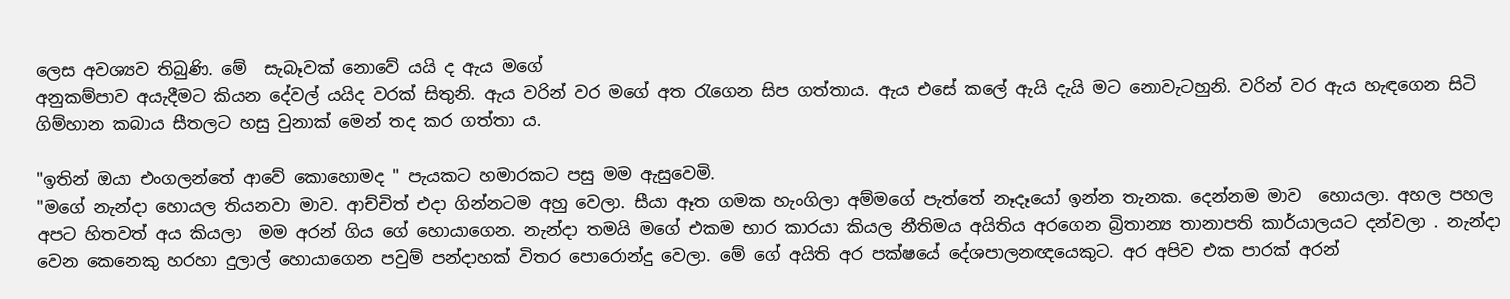ලෙස අවශ්‍යව තිබුණි. මේ  සැබෑවක් නොවේ යයි ද ඇය මගේ
අනුකම්පාව අයැදීමට කියන දේවල් යයිද වරක් සිතුනි. ඇය වරින් වර මගේ අත රැගෙන සිප ගත්තාය. ඇය එසේ කලේ ඇයි දැයි මට නොවැටහුනි. වරින් වර ඇය හැඳගෙන සිටි ගිම්හාන කබාය සීතලට හසු වුනාක් මෙන් තද කර ගත්තා ය.

"ඉතින් ඔයා එංගලන්තේ ආවේ කොහොමද " පැයකට හමාරකට පසු මම ඇසුවෙමි.
"මගේ නැන්දා හොයල තියනවා මාව. ආච්චිත් එදා ගින්නටම අහු වෙලා. සීයා ඈත ගමක හැංගිලා අම්මගේ පැත්තේ නෑදෑයෝ ඉන්න තැනක. දෙන්නම මාව  හොයලා. අහල පහල අපට හිතවත් අය කියලා  මම අරන් ගිය ගේ හොයාගෙන. නැන්දා තමයි මගේ එකම භාර කාරයා කියල නීතිමය අයිතිය අරගෙන බ්‍රිතාන්‍ය තානාපති කාර්යාලයට දන්වලා . නැන්දා වෙන කෙනෙකු හරහා දුලාල් හොයාගෙන පවුම් පන්දාහක් විතර පොරොන්දු වෙලා. මේ ගේ අයිති අර පක්ෂයේ දේශපාලනඥයෙකුට. අර අපිව එක පාරක් අරන්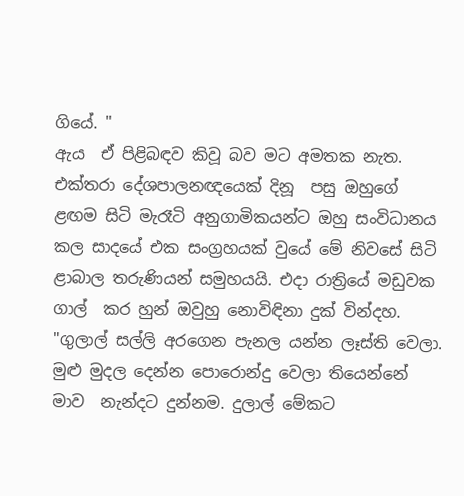ගියේ. "
ඇය  ඒ පිළිබඳව කිවූ බව මට අමතක නැත. එක්තරා දේශපාලනඥයෙක් දිනූ  පසු ඔහුගේ ළඟම සිටි මැරෑටි අනුගාමිකයන්ට ඔහු සංවිධානය කල සාදයේ එක සංග්‍රහයක් වුයේ මේ නිවසේ සිටි ළාබාල තරුණියන් සමුහයයි. එදා රාත්‍රියේ මඩුවක ගාල්  කර හුන් ඔවුහු නොවිඳිනා දුක් වින්දහ.
"ගුලාල් සල්ලි අරගෙන පැනල යන්න ලෑස්ති වෙලා. මුළු මුදල දෙන්න පොරොන්දු වෙලා තියෙන්නේ මාව  නැන්දට දුන්නම. දුලාල් මේකට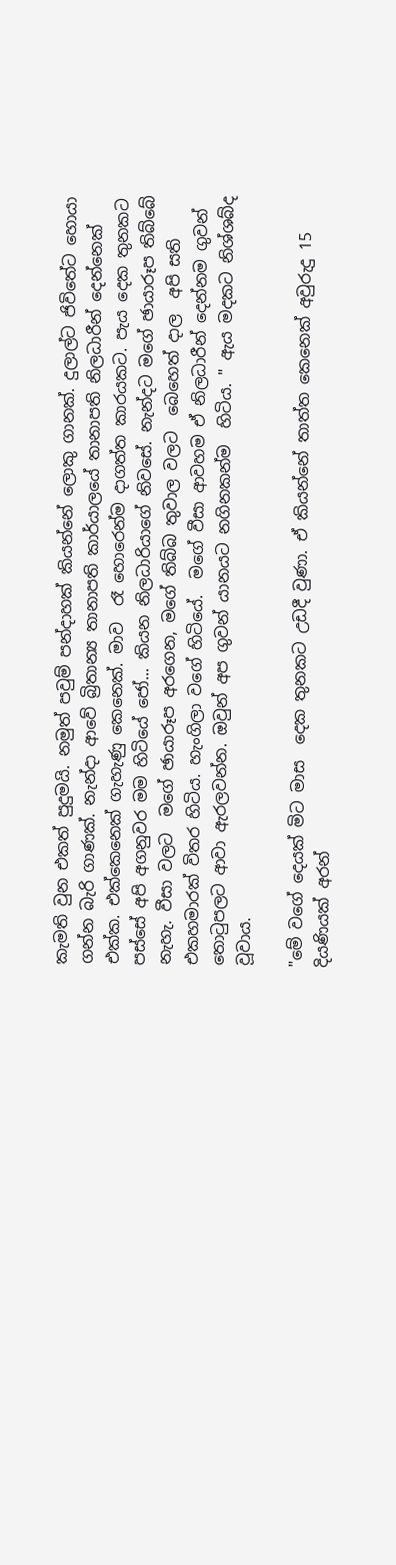කැමති වුන එකත් පුදුමයි. නමුත් පවුම් පන්දාහක් කියන්නේ ලොකු ගානක්. දුලාල්ට ජිවිතේට හොයා ගන්න බැරි ගාණක්. නැන්දා ආවේ බ්‍රිතාන්‍ය තානාපති කාර්යාලයේ තානාපති නිලධාරීන් දෙන්නෙක් එක්ක. එක්කෙනෙක් ගැහැණු කෙනෙක්. මාව  රෑ හොරෙන්ම දාගත්ත කාරයකට. පැය දෙක තුනකට පස්සේ අපි අගනුවර මම හිටියේ ජෝ... කියන නිලධාරියාගේ නිවසේ. නැන්දට මගේ ඡායාරූප තිබ්බේ නැහැ. වීසා වලට  මගේ ඡායාරූප අරගෙන, මගේ තිබ්බ තුවාල වලට  බෙහෙත් දාල  අපි සති එකහමාරක් විතර හිටිය. හැංගිලා වගේ හිටියේ.  මගේ වීසා ආවහම ඒ නිලධාරීන් දෙන්නම ගුවන් තොටුපලට ආවා ඇරලවන්න. ඔවුන් අප ගුවන් යානයට නගිනකන්ම  හිටිය. " ඇය මදකට නිශ්ශබ්ද වූවාය.

"මේ වගේ දෙයක් මිට මාස  දෙක තුනකට උඩදී වුණා. ඒ කියන්නේ තාත්ත කෙනෙක් අවුරුදු 15 දියණියක් අරන්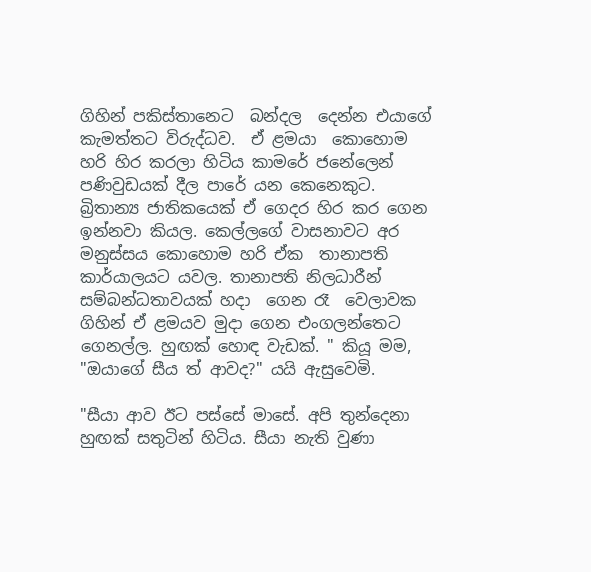ගිහින් පකිස්තානෙට  බන්දල  දෙන්න එයාගේ කැමත්තට විරුද්ධව.  ඒ ළමයා  කොහොම හරි හිර කරලා හිටිය කාමරේ ජනේලෙන් පණිවුඩයක් දීල පාරේ යන කෙනෙකුට. බ්‍රිතාන්‍ය ජාතිකයෙක් ඒ ගෙදර හිර කර ගෙන ඉන්නවා කියල. කෙල්ලගේ වාසනාවට අර මනුස්සය කොහොම හරි ඒක  තානාපති කාර්යාලයට යවල. තානාපති නිලධාරීන් සම්බන්ධතාවයක් හදා  ගෙන රෑ  වෙලාවක ගිහින් ඒ ළමයව මුදා ගෙන එංගලන්තෙට ගෙනල්ල. හුඟක් හොඳ වැඩක්. " කියූ මම,
"ඔයාගේ සීය ත් ආවද?" යයි ඇසුවෙමි.

"සීයා ආව ඊට පස්සේ මාසේ. අපි තුන්දෙනා හුඟක් සතුටින් හිටිය. සීයා නැති වුණා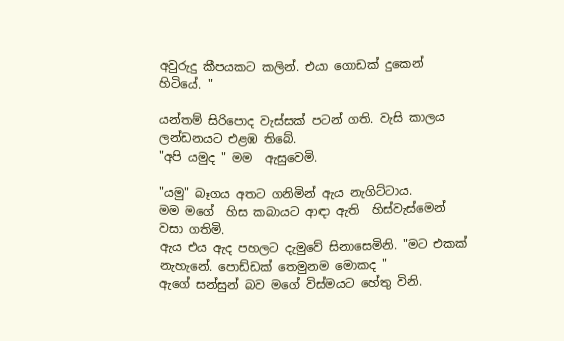අවුරුදු කීපයකට කලින්. එයා ගොඩක් දුකෙන් හිටියේ. "

යන්තම් සිරිපොද වැස්සක් පටන් ගති. වැසි කාලය ලන්ඩනයට එළඹ තිබේ.
"අපි යමුද " මම  ඇසුවෙමි.

"යමු" බෑගය අතට ගනිමින් ඇය නැගිට්ටාය.
මම මගේ  හිස කබායට ආඳා ඇති  හිස්වැස්මෙන් වසා ගතිමි.
ඇය එය ඇද පහලට දැමුවේ සිනාසෙමිනි. "මට එකක් නැහැනේ. පොඩ්ඩක් තෙමුනම මොකද "
ඇගේ සන්සුන් බව මගේ විස්මයට හේතු විනි.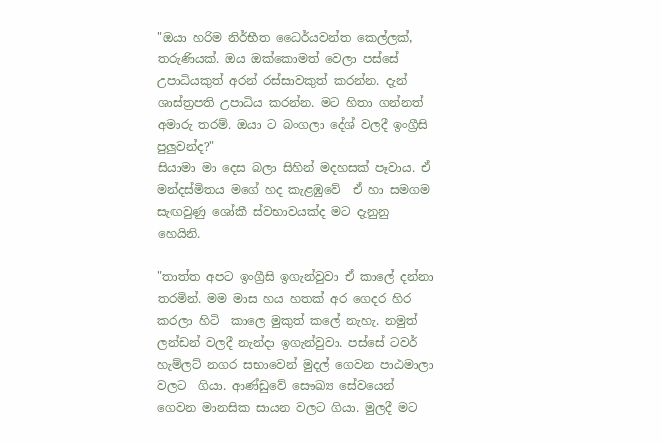"ඔයා හරිම නිර්භීත ධෛර්යවන්ත කෙල්ලක්, තරුණියක්. ඔය ඔක්කොමත් වෙලා පස්සේ උපාධියකුත් අරන් රස්සාවකුත් කරන්න. දැන් ශාස්ත්‍රපති උපාධිය කරන්න. මට හිතා ගන්නත් අමාරු තරම්. ඔයා ට බංගලා දේශ් වලදී ඉංග්‍රීසි පුලුවන්ද?"
සියාමා මා දෙස බලා සිහින් මදහසක් පෑවාය. ඒ මන්දස්මිතය මගේ හද කැළඹුවේ  ඒ හා සමගම සැඟවුණු ශෝකී ස්වභාවයක්ද මට දැනුනු හෙයිනි.

"තාත්ත අපට ඉංග්‍රීසි ඉගැන්වුවා ඒ කාලේ දන්නා තරමින්. මම මාස හය හතක් අර ගෙදර හිර කරලා හිටි  කාලෙ මුකුත් කලේ නැහැ. නමුත් ලන්ඩන් වලදී නැන්දා ඉගැන්වුවා. පස්සේ ටවර්  හැම්ලට් නගර සභාවෙන් මුදල් ගෙවන පාඨමාලා වලට  ගියා. ආණ්ඩුවේ සෞඛ්‍ය සේවයෙන් ගෙවන මානසික සායන වලට ගියා. මුලදී මට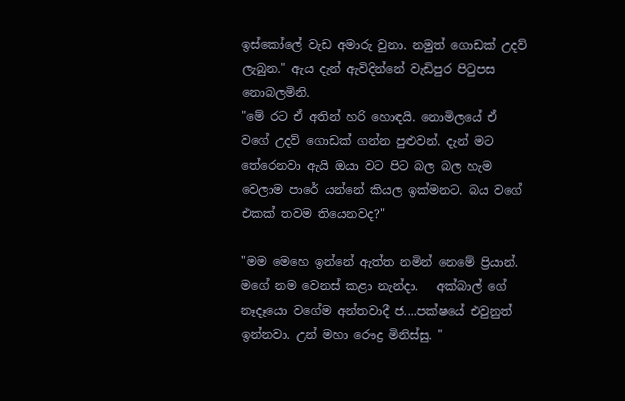ඉස්කෝලේ වැඩ අමාරු වුනා. නමුත් ගොඩක් උදව් ලැබුන." ඇය දැන් ඇවිදින්නේ වැඩිපුර පිටුපස නොබලමිනි.
"මේ රට ඒ අතින් හරි හොඳයි. නොමිලයේ ඒ වගේ උදව් ගොඩක් ගන්න පුළුවන්. දැන් මට තේරෙනවා ඇයි ඔයා වට පිට බල බල හැම වෙලාම පාරේ යන්නේ කියල ඉක්මනට. බය වගේ එකක් තවම තියෙනවද?"

"මම මෙහෙ ඉන්නේ ඇත්ත නමින් නෙමේ ප්‍රියාන්.  මගේ නම වෙනස් කළා නැන්දා.   අක්බාල් ගේ නෑදෑයො වගේම අන්තවාදී ජ....පක්ෂයේ එවුනුත් ඉන්නවා. උන් මහා රෞද්‍ර මිනිස්සු. "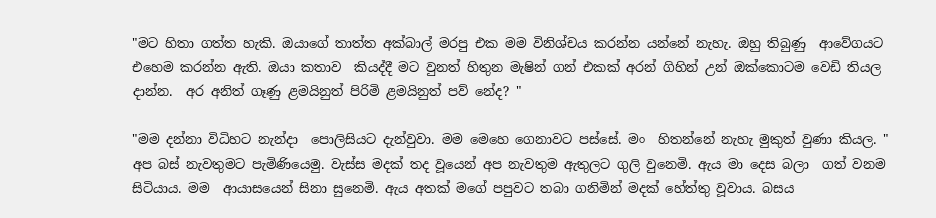"මට හිතා ගත්ත හැකි. ඔයාගේ තාත්ත අක්බාල් මරපු එක මම විනිශ්චය කරන්න යන්නේ නැහැ. ඔහු තිබුණු  ආවේගයට එහෙම කරන්න ඇති. ඔයා කතාව  කියද්දී මට වුනත් හිතුන මැෂින් ගන් එකක් අරන් ගිහින් උන් ඔක්කොටම වෙඩි තියල දාන්න.  අර අනිත් ගෑණු ළමයිනුත් පිරිමි ළමයිනුත් පව් නේද? "

"මම දන්නා විධිහට නැන්දා  පොලිසියට දැන්වුවා. මම මෙහෙ ගෙනාවට පස්සේ. මං  හිතන්නේ නැහැ මුකුත් වුණා කියල. "
අප බස් නැවතුමට පැමිණියෙමු. වැස්ස මදක් තද වූයෙන් අප නැවතුම ඇතුලට ගුලි වුනෙමි. ඇය මා දෙස බලා  ගත් වනම සිටියාය. මම  ආයාසයෙන් සිනා සුනෙමි. ඇය අතක් මගේ පපුවට තබා ගනිමින් මදක් හේත්තු වූවාය. බසය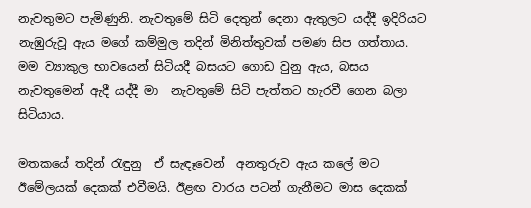නැවතුමට පැමිණුනි. නැවතුමේ සිටි දෙතුන් දෙනා ඇතුලට යද්දී ඉදිරියට නැඹුරුවූ ඇය මගේ කම්මුල තදින් මිනිත්තුවක් පමණ සිප ගත්තාය. මම ව්‍යාකුල භාවයෙන් සිටියදී බසයට ගොඩ වුනු ඇය, බසය නැවතුමෙන් ඇදී යද්දී මා  නැවතුමේ සිටි පැත්තට හැරවී ගෙන බලා සිටියාය.

මතකයේ තදින් රැඳුනු  ඒ සැඳෑවෙන්  අනතුරුව ඇය කලේ මට ඊමේලයක් දෙකක් එවීමයි. ඊළඟ වාරය පටන් ගැනීමට මාස දෙකක්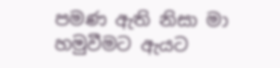පමණ ඇති නිසා මා හමුවීමට ඇයට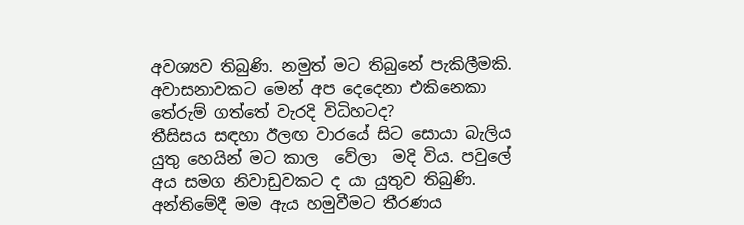අවශ්‍යව තිබුණි. නමුත් මට තිබුනේ පැකිලීමකි. අවාසනාවකට මෙන් අප දෙදෙනා එකිනෙකා  තේරුම් ගත්තේ වැරදි විධිහටද?
තීසිසය සඳහා ඊලඟ වාරයේ සිට සොයා බැලිය යුතු හෙයින් මට කාල  වේලා  මදි විය. පවුලේ අය සමග නිවාඩුවකට ද යා යුතුව තිබුණි. අන්තිමේදී මම ඇය හමුවීමට තීරණය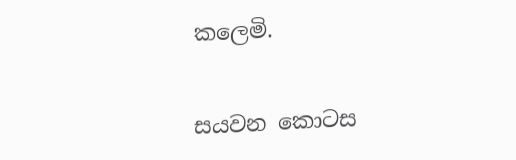කලෙමි.

සයවන කොටස